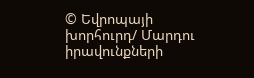© Եվրոպայի խորհուրդ/ Մարդու իրավունքների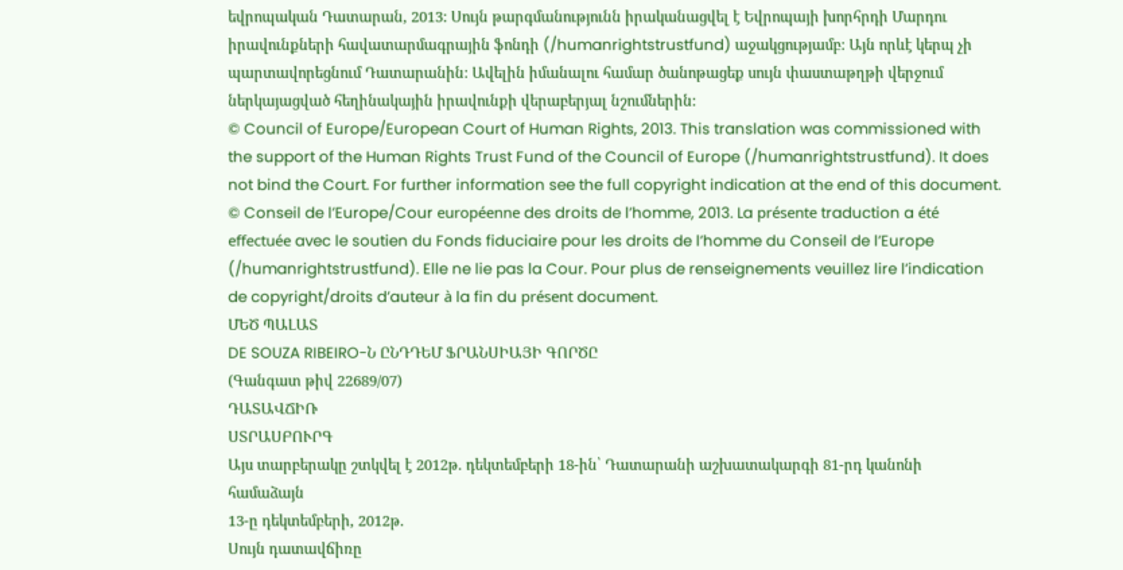եվրոպական Դատարան, 2013: Սույն թարգմանությունն իրականացվել է Եվրոպայի խորհրդի Մարդու իրավունքների հավատարմագրային ֆոնդի (/humanrightstrustfund) աջակցությամբ: Այն որևէ կերպ չի պարտավորեցնում Դատարանին: Ավելին իմանալու համար ծանոթացեք սույն փաստաթղթի վերջում ներկայացված հեղինակային իրավունքի վերաբերյալ նշումներին:
© Council of Europe/European Court of Human Rights, 2013. This translation was commissioned with the support of the Human Rights Trust Fund of the Council of Europe (/humanrightstrustfund). It does not bind the Court. For further information see the full copyright indication at the end of this document.
© Conseil de l’Europe/Cour européenne des droits de l’homme, 2013. La présente traduction a été effectuée avec le soutien du Fonds fiduciaire pour les droits de l’homme du Conseil de l’Europe (/humanrightstrustfund). Elle ne lie pas la Cour. Pour plus de renseignements veuillez lire l’indication de copyright/droits d’auteur à la fin du présent document.
ՄԵԾ ՊԱԼԱՏ
DE SOUZA RIBEIRO-Ն ԸՆԴԴԵՄ ՖՐԱՆՍԻԱՅԻ ԳՈՐԾԸ
(Գանգատ թիվ 22689/07)
ԴԱՏԱՎՃԻՌ
ՍՏՐԱՍԲՈՒՐԳ
Այս տարբերակը շտկվել է 2012թ. դեկտեմբերի 18-ին՝ Դատարանի աշխատակարգի 81-րդ կանոնի համաձայն
13-ը դեկտեմբերի, 2012թ.
Սույն դատավճիռը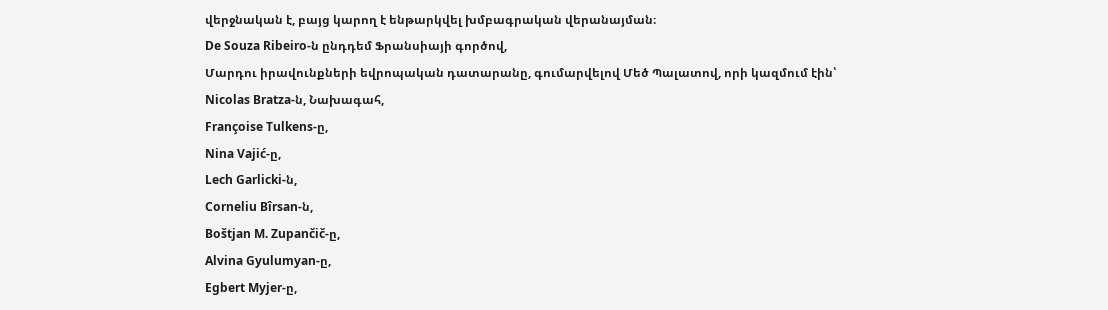վերջնական է, բայց կարող է ենթարկվել խմբագրական վերանայման։
De Souza Ribeiro-ն ընդդեմ Ֆրանսիայի գործով,
Մարդու իրավունքների եվրոպական դատարանը, գումարվելով Մեծ Պալատով, որի կազմում էին՝
Nicolas Bratza-ն, Նախագահ,
Françoise Tulkens-ը,
Nina Vajić-ը,
Lech Garlicki-ն,
Corneliu Bîrsan-ն,
Boštjan M. Zupančič-ը,
Alvina Gyulumyan-ը,
Egbert Myjer-ը,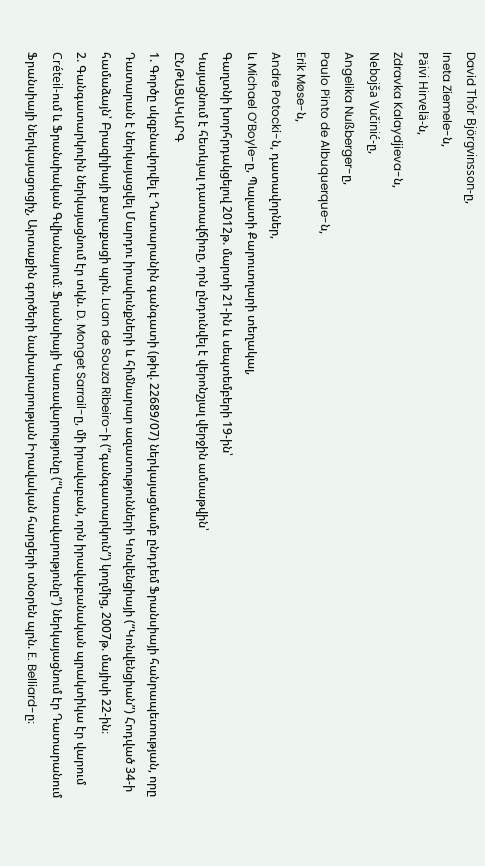David Thór Björgvinsson-ը,
Ineta Ziemele-ն,
Päivi Hirvelä-ն,
Zdravka Kalaydjieva-ն,
Nebojša Vučinić-ը,
Angelika Nußberger-ը,
Paulo Pinto de Albuquerque-ն,
Erik Møse-ն,
Andre Potocki-ն, դատավորներ,
և Michael O’Boyle-ը, Պալատի Քարուտղարի տեղակալ,
Գաղտնի խորհրդակցելով 2012թ. մարտի 21-ին և սեպտեմբերի 19-ին՝
Կայացնում է հետևյալ դատավճիռը, որն ընդունվել է վերոնշյալ վերջին ամսաթվին՝
ԸՆԹԱՑԱԿԱՐԳ
1. Գործը սկզբնավորվել է Դատարանին գանգատի (թիվ. 22689/07) ներկայացմամբ ընդդեմ Ֆրանսիայի հանրապետության, որը Դատարան է ներկայացվել Մարդու իրավունքների և հիմնարար ազատությունների Կոնվենցիայի (“Կոնվենցիան”) Հոդված 34-ի համաձայն՝ Բրազիլիայի քաղաքացի պրն. Luan de Souza Ribeiro-ի (“գանգատարկուն”) կողմից, 2007թ. մայիսի 22-ին։
2. Գանգատարկուին ներկայացնում էր տկն. D. Monget Sarrail-ը, մի իրավաբան, որն իրավաբանական պրակտիկա էր վարում Créteil-ում և Ֆրանսիական Գվիանայում։ Ֆրանսիայի Կառավարությունը (“Կառավարությունը”) ներկայացնում էր Դատարանում Ֆրանսիայի ներկայացուցիչ, Արտաքին գործերի նախարարության Իրավական հարցերի տնօրեն պրն. E. Belliard-ը։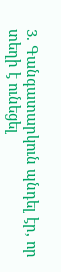3. Գանգատարկուն պնդել էր, որ տեղի է ունեցել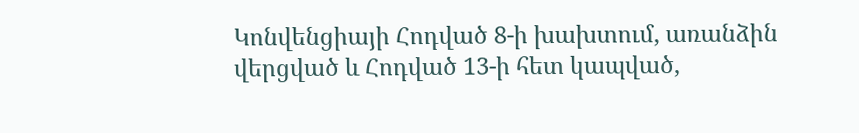Կոնվենցիայի Հոդված 8-ի խախտում, առանձին վերցված և Հոդված 13-ի հետ կապված,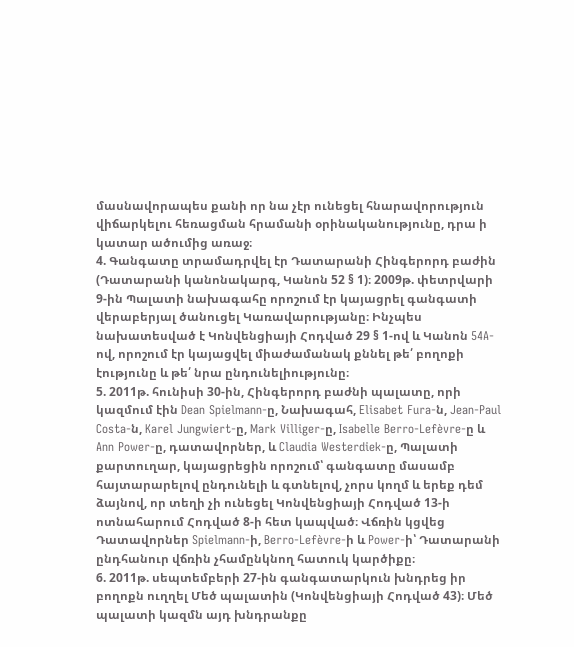մասնավորապես քանի որ նա չէր ունեցել հնարավորություն վիճարկելու հեռացման հրամանի օրինականությունը, դրա ի կատար ածումից առաջ։
4. Գանգատը տրամադրվել էր Դատարանի Հինգերորդ բաժին (Դատարանի կանոնակարգ, Կանոն 52 § 1)։ 2009թ. փետրվարի 9-ին Պալատի նախագահը որոշում էր կայացրել գանգատի վերաբերյալ ծանուցել Կառավարությանը։ Ինչպես նախատեսված է Կոնվենցիայի Հոդված 29 § 1-ով և Կանոն 54A-ով, որոշում էր կայացվել միաժամանակ քննել թե՛ բողոքի էությունը և թե՛ նրա ընդունելիությունը։
5. 2011թ. հունիսի 30-ին, Հինգերորդ բաժնի պալատը, որի կազմում էին Dean Spielmann-ը, Նախագահ, Elisabet Fura-ն, Jean-Paul Costa-ն, Karel Jungwiert-ը, Mark Villiger-ը, Isabelle Berro-Lefèvre-ը և Ann Power-ը, դատավորներ, և Claudia Westerdiek-ը, Պալատի քարտուղար, կայացրեցին որոշում՝ գանգատը մասամբ հայտարարելով ընդունելի և գտնելով, չորս կողմ և երեք դեմ ձայնով, որ տեղի չի ունեցել Կոնվենցիայի Հոդված 13-ի ոտնահարում Հոդված 8-ի հետ կապված։ Վճռին կցվեց Դատավորներ Spielmann-ի, Berro-Lefèvre-ի և Power-ի՝ Դատարանի ընդհանուր վճռին չհամընկնող հատուկ կարծիքը։
6. 2011թ. սեպտեմբերի 27-ին գանգատարկուն խնդրեց իր բողոքն ուղղել Մեծ պալատին (Կոնվենցիայի Հոդված 43)։ Մեծ պալատի կազմն այդ խնդրանքը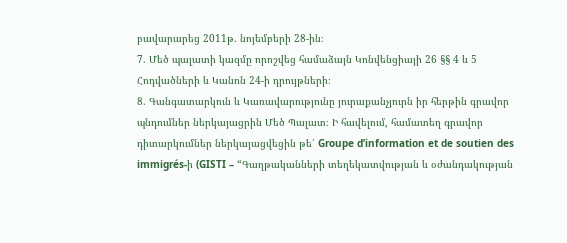բավարարեց 2011թ. նոյեմբերի 28-ին։
7. Մեծ պալատի կազմը որոշվեց համաձայն Կոնվենցիայի 26 §§ 4 և 5 Հոդվածների և Կանոն 24-ի դրույթների։
8. Գանգատարկուն և Կառավարությունը յուրաքանչյուրն իր հերթին գրավոր պնդումներ ներկայացրին Մեծ Պալատ։ Ի հավելում, համատեղ գրավոր դիտարկումներ ներկայացվեցին թե՛ Groupe d’information et de soutien des immigrés-ի (GISTI – “Գաղթականների տեղեկատվության և օժանդակության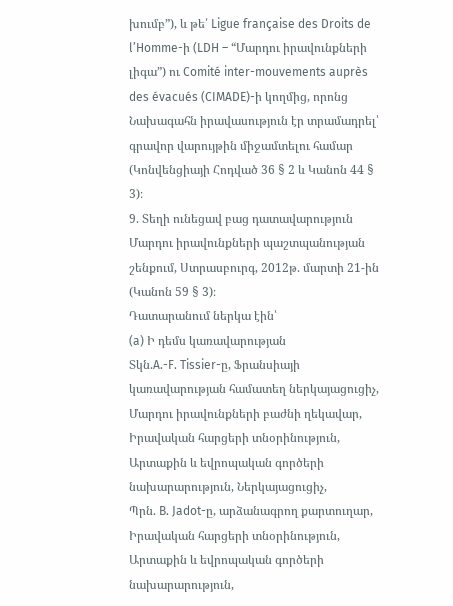խումբ”), և թե՛ Ligue française des Droits de l’Homme-ի (LDH – “Մարդու իրավունքների լիգա”) ու Comité inter-mouvements auprès des évacués (CIMADE)-ի կողմից, որոնց Նախագահն իրավասություն էր տրամադրել՝ գրավոր վարույթին միջամտելու համար (Կոնվենցիայի Հոդված 36 § 2 և Կանոն 44 § 3)։
9. Տեղի ունեցավ բաց դատավարություն Մարդու իրավունքների պաշտպանության շենքում, Ստրասբուրգ, 2012թ. մարտի 21-ին (Կանոն 59 § 3)։
Դատարանում ներկա էին՝
(a) Ի դեմս կառավարության
Տկն.A.-F. Tissier-ը, Ֆրանսիայի կառավարության համատեղ ներկայացուցիչ,
Մարդու իրավունքների բաժնի ղեկավար,
Իրավական հարցերի տնօրինություն,
Արտաքին և եվրոպական գործերի նախարարություն, Ներկայացուցիչ,
Պրն. B. Jadot-ը, արձանագրող քարտուղար, Իրավական հարցերի տնօրինություն,
Արտաքին և եվրոպական գործերի նախարարություն,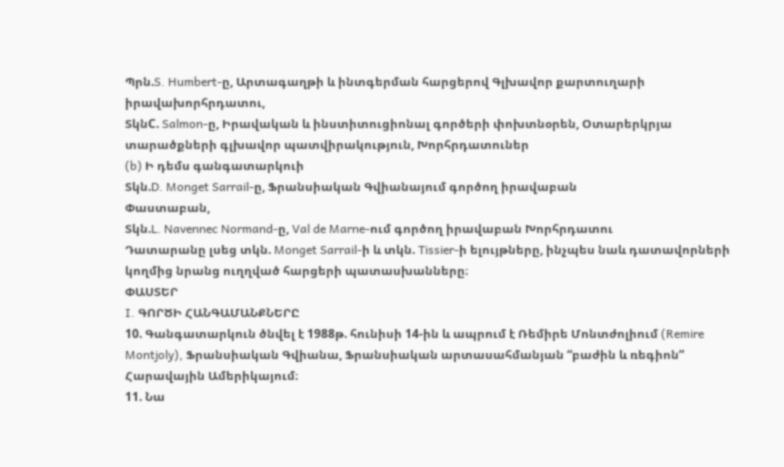Պրն.S. Humbert-ը, Արտագաղթի և ինտգերման հարցերով Գլխավոր քարտուղարի իրավախորհրդատու,
ՏկնC. Salmon-ը, Իրավական և ինստիտուցիոնալ գործերի փոխտնօրեն, Օտարերկրյա տարածքների գլխավոր պատվիրակություն, Խորհրդատուներ
(b) Ի դեմս գանգատարկուի
Տկն.D. Monget Sarrail-ը, Ֆրանսիական Գվիանայում գործող իրավաբան
Փաստաբան,
Տկն.L. Navennec Normand-ը, Val de Marne-ում գործող իրավաբան Խորհրդատու
Դատարանը լսեց տկն. Monget Sarrail-ի և տկն. Tissier-ի ելույթները, ինչպես նաև դատավորների կողմից նրանց ուղղված հարցերի պատասխանները։
ՓԱՍՏԵՐ
I. ԳՈՐԾԻ ՀԱՆԳԱՄԱՆՔՆԵՐԸ
10. Գանգատարկուն ծնվել է 1988թ. հունիսի 14-ին և ապրում է Ռեմիրե Մոնտժոլիում (Remire Montjoly), Ֆրանսիական Գվիանա, Ֆրանսիական արտասահմանյան “բաժին և ռեգիոն” Հարավային Ամերիկայում։
11. Նա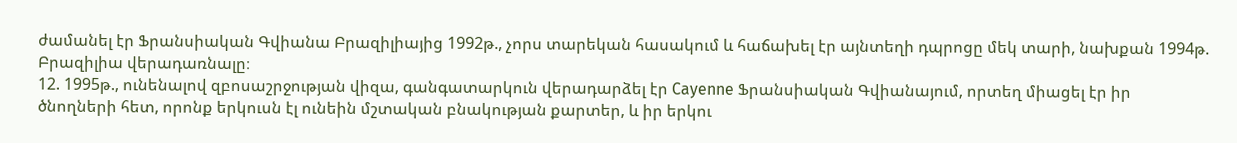ժամանել էր Ֆրանսիական Գվիանա Բրազիլիայից 1992թ., չորս տարեկան հասակում և հաճախել էր այնտեղի դպրոցը մեկ տարի, նախքան 1994թ. Բրազիլիա վերադառնալը։
12. 1995թ., ունենալով զբոսաշրջության վիզա, գանգատարկուն վերադարձել էր Cayenne Ֆրանսիական Գվիանայում, որտեղ միացել էր իր ծնողների հետ, որոնք երկուսն էլ ունեին մշտական բնակության քարտեր, և իր երկու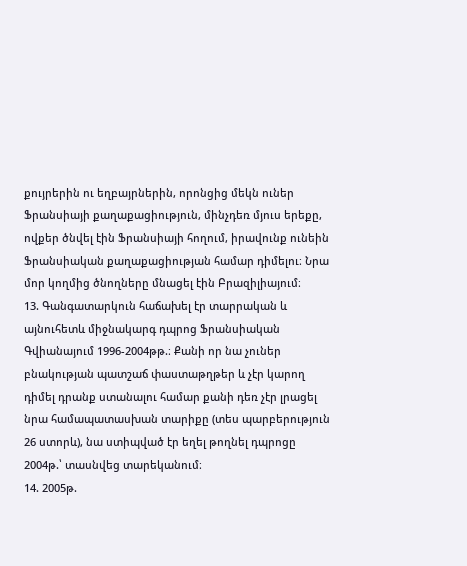քույրերին ու եղբայրներին, որոնցից մեկն ուներ Ֆրանսիայի քաղաքացիություն, մինչդեռ մյուս երեքը, ովքեր ծնվել էին Ֆրանսիայի հողում, իրավունք ունեին Ֆրանսիական քաղաքացիության համար դիմելու։ Նրա մոր կողմից ծնողները մնացել էին Բրազիլիայում։
13. Գանգատարկուն հաճախել էր տարրական և այնուհետև միջնակարգ դպրոց Ֆրանսիական Գվիանայում 1996-2004թթ.։ Քանի որ նա չուներ բնակության պատշաճ փաստաթղթեր և չէր կարող դիմել դրանք ստանալու համար քանի դեռ չէր լրացել նրա համապատասխան տարիքը (տես պարբերություն 26 ստորև), նա ստիպված էր եղել թողնել դպրոցը 2004թ.՝ տասնվեց տարեկանում։
14. 2005թ.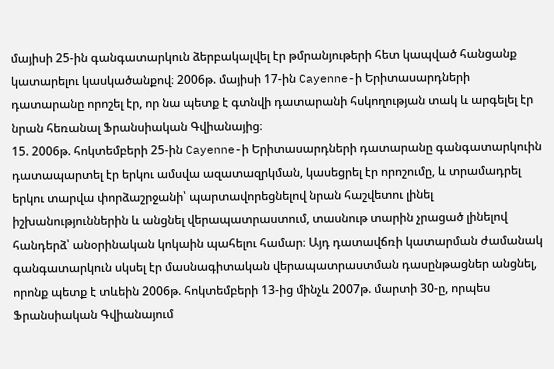մայիսի 25-ին գանգատարկուն ձերբակալվել էր թմրանյութերի հետ կապված հանցանք կատարելու կասկածանքով։ 2006թ. մայիսի 17-ին Cayenne-ի Երիտասարդների դատարանը որոշել էր, որ նա պետք է գտնվի դատարանի հսկողության տակ և արգելել էր նրան հեռանալ Ֆրանսիական Գվիանայից։
15. 2006թ. հոկտեմբերի 25-ին Cayenne-ի Երիտասարդների դատարանը գանգատարկուին դատապարտել էր երկու ամսվա ազատազրկման, կասեցրել էր որոշումը, և տրամադրել երկու տարվա փորձաշրջանի՝ պարտավորեցնելով նրան հաշվետու լինել իշխանություններին և անցնել վերապատրաստում, տասնութ տարին չրացած լինելով հանդերձ՝ անօրինական կոկաին պահելու համար։ Այդ դատավճռի կատարման ժամանակ գանգատարկուն սկսել էր մասնագիտական վերապատրաստման դասընթացներ անցնել, որոնք պետք է տևեին 2006թ. հոկտեմբերի 13-ից մինչև 2007թ. մարտի 30-ը, որպես Ֆրանսիական Գվիանայում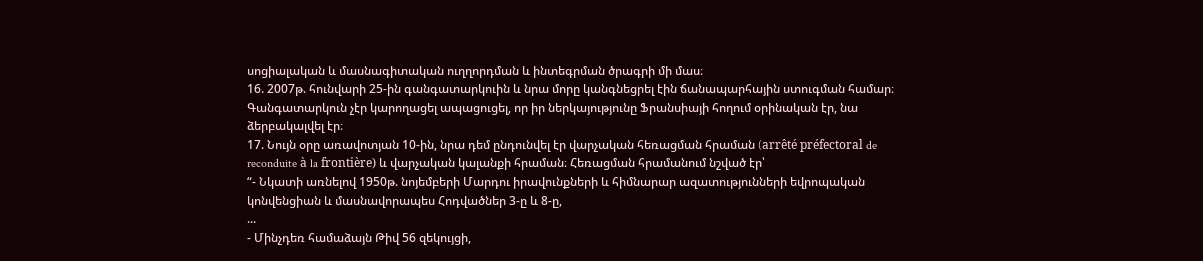սոցիալական և մասնագիտական ուղղորդման և ինտեգրման ծրագրի մի մաս։
16. 2007թ. հունվարի 25-ին գանգատարկուին և նրա մորը կանգնեցրել էին ճանապարհային ստուգման համար։ Գանգատարկուն չէր կարողացել ապացուցել, որ իր ներկայությունը Ֆրանսիայի հողում օրինական էր, նա ձերբակալվել էր։
17. Նույն օրը առավոտյան 10-ին, նրա դեմ ընդունվել էր վարչական հեռացման հրաման (arrêté préfectoral de reconduite à la frontière) և վարչական կալանքի հրաման։ Հեռացման հրամանում նշված էր՝
“- Նկատի առնելով 1950թ. նոյեմբերի Մարդու իրավունքների և հիմնարար ազատությունների եվրոպական կոնվենցիան և մասնավորապես Հոդվածներ 3-ը և 8-ը,
...
- Մինչդեռ համաձայն Թիվ 56 զեկույցի,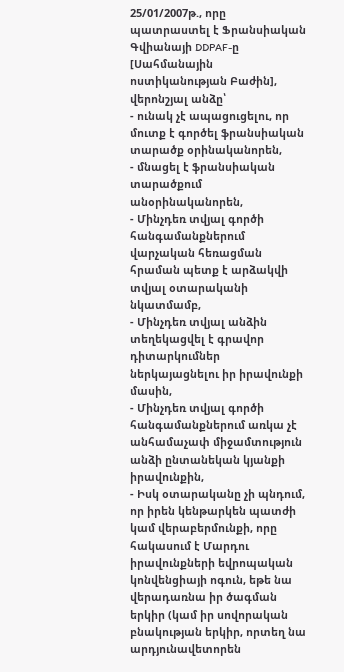25/01/2007թ., որը պատրաստել է Ֆրանսիական Գվիանայի DDPAF-ը [Սահմանային ոստիկանության Բաժին], վերոնշյալ անձը՝
- ունակ չէ ապացուցելու, որ մուտք է գործել ֆրանսիական տարածք օրինականորեն,
- մնացել է ֆրանսիական տարածքում անօրինականորեն,
- Մինչդեռ տվյալ գործի հանգամանքներում վարչական հեռացման հրաման պետք է արձակվի տվյալ օտարականի նկատմամբ,
- Մինչդեռ տվյալ անձին տեղեկացվել է գրավոր դիտարկումներ ներկայացնելու իր իրավունքի մասին,
- Մինչդեռ տվյալ գործի հանգամանքներում առկա չէ անհամաչափ միջամտություն անձի ընտանեկան կյանքի իրավունքին,
- Իսկ օտարականը չի պնդում, որ իրեն կենթարկեն պատժի կամ վերաբերմունքի, որը հակասում է Մարդու իրավունքների եվրոպական կոնվենցիայի ոգուն, եթե նա վերադառնա իր ծագման երկիր (կամ իր սովորական բնակության երկիր, որտեղ նա արդյունավետորեն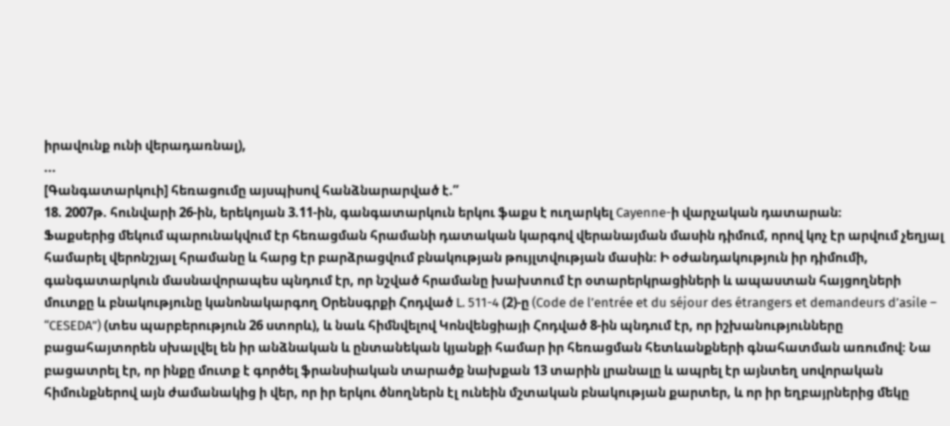իրավունք ունի վերադառնալ),
...
[Գանգատարկուի] հեռացումը այսպիսով հանձնարարված է.”
18. 2007թ. հունվարի 26-ին, երեկոյան 3.11-ին, գանգատարկուն երկու ֆաքս է ուղարկել Cayenne-ի վարչական դատարան։
Ֆաքսերից մեկում պարունակվում էր հեռացման հրամանի դատական կարգով վերանայման մասին դիմում, որով կոչ էր արվում չեղյալ համարել վերոնշյալ հրամանը և հարց էր բարձրացվում բնակության թույլտվության մասին։ Ի օժանդակություն իր դիմումի, գանգատարկուն մասնավորապես պնդում էր, որ նշված հրամանը խախտում էր օտարերկրացիների և ապաստան հայցողների մուտքը և բնակությունը կանոնակարգող Օրենսգրքի Հոդված L. 511-4 (2)-ը (Code de l’entrée et du séjour des étrangers et demandeurs d’asile – “CESEDA”) (տես պարբերություն 26 ստորև), և նաև հիմնվելով Կոնվենցիայի Հոդված 8-ին պնդում էր, որ իշխանությունները բացահայտորեն սխալվել են իր անձնական և ընտանեկան կյանքի համար իր հեռացման հետևանքների գնահատման առումով։ Նա բացատրել էր, որ ինքը մուտք է գործել ֆրանսիական տարածք նախքան 13 տարին լրանալը և ապրել էր այնտեղ սովորական հիմունքներով այն ժամանակից ի վեր, որ իր երկու ծնողներն էլ ունեին մշտական բնակության քարտեր, և որ իր եղբայրներից մեկը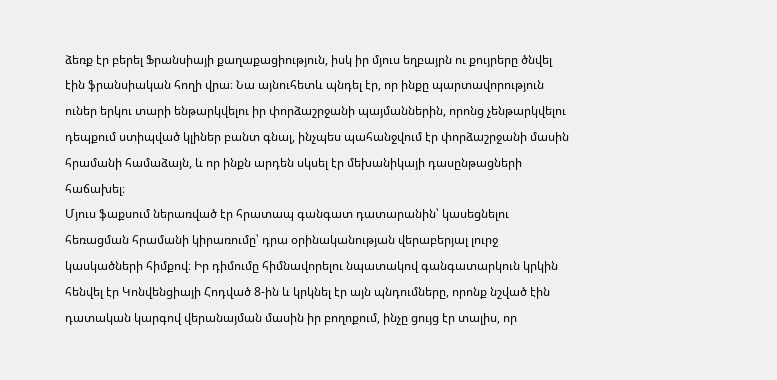ձեռք էր բերել Ֆրանսիայի քաղաքացիություն, իսկ իր մյուս եղբայրն ու քույրերը ծնվել էին ֆրանսիական հողի վրա։ Նա այնուհետև պնդել էր, որ ինքը պարտավորություն ուներ երկու տարի ենթարկվելու իր փորձաշրջանի պայմաններին, որոնց չենթարկվելու դեպքում ստիպված կլիներ բանտ գնալ, ինչպես պահանջվում էր փորձաշրջանի մասին հրամանի համաձայն, և որ ինքն արդեն սկսել էր մեխանիկայի դասընթացների հաճախել։
Մյուս ֆաքսում ներառված էր հրատապ գանգատ դատարանին՝ կասեցնելու հեռացման հրամանի կիրառումը՝ դրա օրինականության վերաբերյալ լուրջ կասկածների հիմքով։ Իր դիմումը հիմնավորելու նպատակով գանգատարկուն կրկին հենվել էր Կոնվենցիայի Հոդված 8-ին և կրկնել էր այն պնդումները, որոնք նշված էին դատական կարգով վերանայման մասին իր բողոքում, ինչը ցույց էր տալիս, որ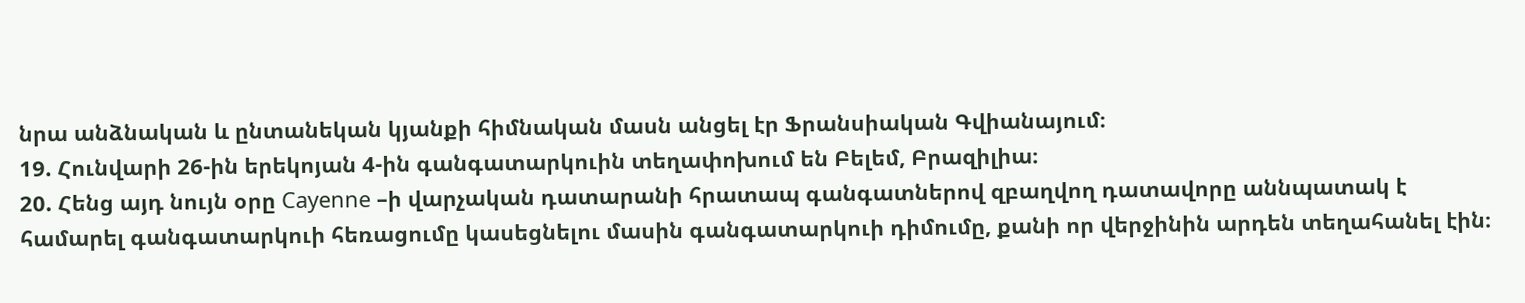նրա անձնական և ընտանեկան կյանքի հիմնական մասն անցել էր Ֆրանսիական Գվիանայում։
19. Հունվարի 26-ին երեկոյան 4-ին գանգատարկուին տեղափոխում են Բելեմ, Բրազիլիա։
20. Հենց այդ նույն օրը Cayenne –ի վարչական դատարանի հրատապ գանգատներով զբաղվող դատավորը աննպատակ է համարել գանգատարկուի հեռացումը կասեցնելու մասին գանգատարկուի դիմումը, քանի որ վերջինին արդեն տեղահանել էին։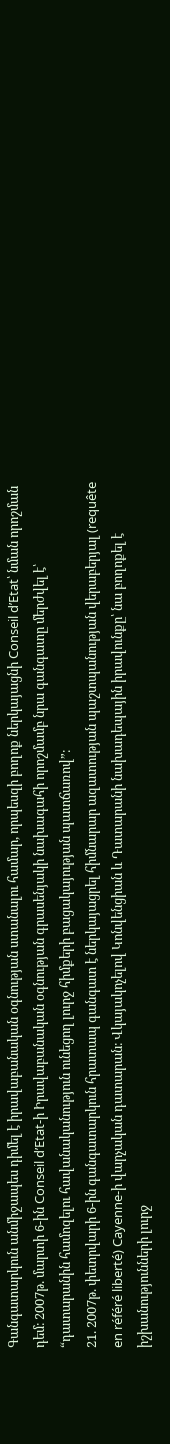Գանգատարկուն անմիջապես դիմել է իրավաբանական օգնության ստանալու համար, որպեսզի բողոք ներկայացնի Conseil d’Etat՝ նման որոշման դեմ։ 2007թ. մարտի 6-ին Conseil d’Etat-ի Իրավաբանական օգնության գրասենյակի նախագահի որոշմամբ նրա գանգատը մերժվել է՝ “դատարանին համոզելու հավանականություն ունեցող լուրջ հիմքերի բացակայության պատճառով”։
21. 2007թ. փետրվարի 6-ին գանգատարկուն հրատապ գանգատ է ներկայացրել հիմնարար ազատության պաշտպանության վերաբերյալ (requête en référé liberté) Cayenne-ի վարչական դատարան։ Վկայակոչելով Կոնվենցիան և Դատարանի նախադեպային իրավունքը՝ նա բողոքել է իշխանությունների լուրջ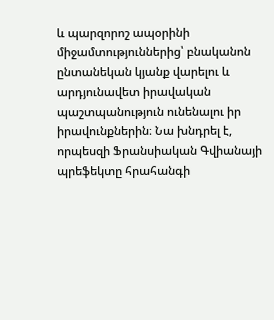և պարզորոշ ապօրինի միջամտություններից՝ բնականոն ընտանեկան կյանք վարելու և արդյունավետ իրավական պաշտպանություն ունենալու իր իրավունքներին։ Նա խնդրել է, որպեսզի Ֆրանսիական Գվիանայի պրեֆեկտը հրահանգի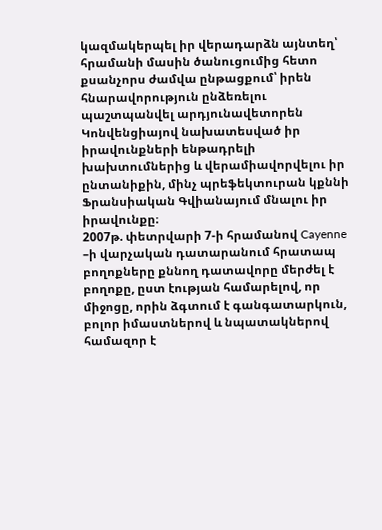կազմակերպել իր վերադարձն այնտեղ՝ հրամանի մասին ծանուցումից հետո քսանչորս ժամվա ընթացքում՝ իրեն հնարավորություն ընձեռելու պաշտպանվել արդյունավետորեն Կոնվենցիայով նախատեսված իր իրավունքների ենթադրելի խախտումներից և վերամիավորվելու իր ընտանիքին, մինչ պրեֆեկտուրան կքննի Ֆրանսիական Գվիանայում մնալու իր իրավունքը։
2007թ. փետրվարի 7-ի հրամանով Cayenne –ի վարչական դատարանում հրատապ բողոքները քննող դատավորը մերժել է բողոքը, ըստ էության համարելով, որ միջոցը, որին ձգտում է գանգատարկուն, բոլոր իմաստներով և նպատակներով համազոր է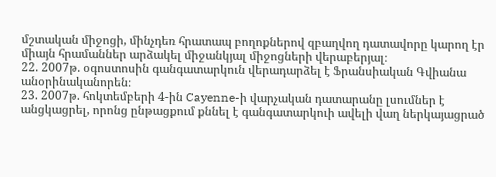մշտական միջոցի, մինչդեռ հրատապ բողոքներով զբաղվող դատավորը կարող էր միայն հրամաններ արձակել միջանկյալ միջոցների վերաբերյալ։
22. 2007թ. օգոստոսին գանգատարկուն վերադարձել է Ֆրանսիական Գվիանա անօրինականորեն։
23. 2007թ. հոկտեմբերի 4-ին Cayenne-ի վարչական դատարանը լսումներ է անցկացրել, որոնց ընթացքում քննել է գանգատարկուի ավելի վաղ ներկայացրած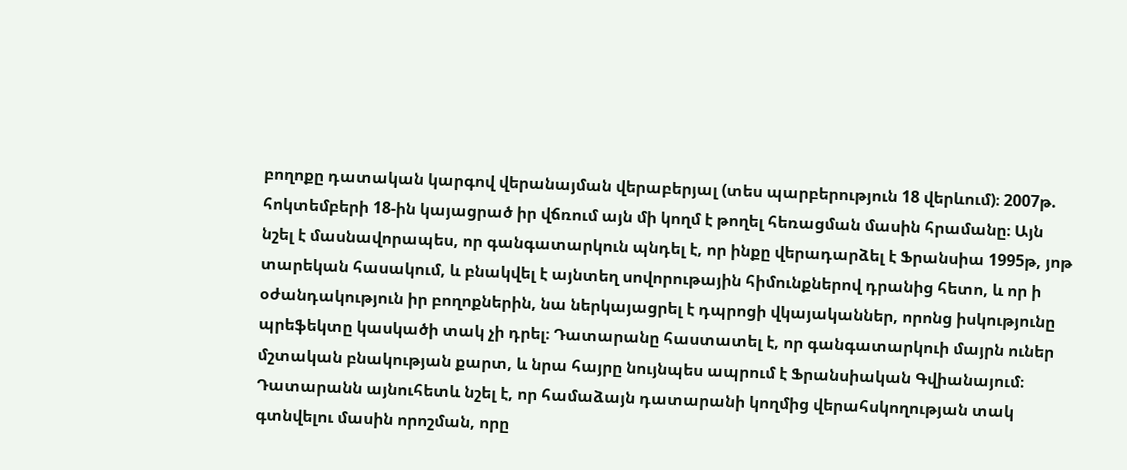բողոքը դատական կարգով վերանայման վերաբերյալ (տես պարբերություն 18 վերևում)։ 2007թ. հոկտեմբերի 18-ին կայացրած իր վճռում այն մի կողմ է թողել հեռացման մասին հրամանը։ Այն նշել է մասնավորապես, որ գանգատարկուն պնդել է, որ ինքը վերադարձել է Ֆրանսիա 1995թ, յոթ տարեկան հասակում, և բնակվել է այնտեղ սովորութային հիմունքներով դրանից հետո, և որ ի օժանդակություն իր բողոքներին, նա ներկայացրել է դպրոցի վկայականներ, որոնց իսկությունը պրեֆեկտը կասկածի տակ չի դրել։ Դատարանը հաստատել է, որ գանգատարկուի մայրն ուներ մշտական բնակության քարտ, և նրա հայրը նույնպես ապրում է Ֆրանսիական Գվիանայում։ Դատարանն այնուհետև նշել է, որ համաձայն դատարանի կողմից վերահսկողության տակ գտնվելու մասին որոշման, որը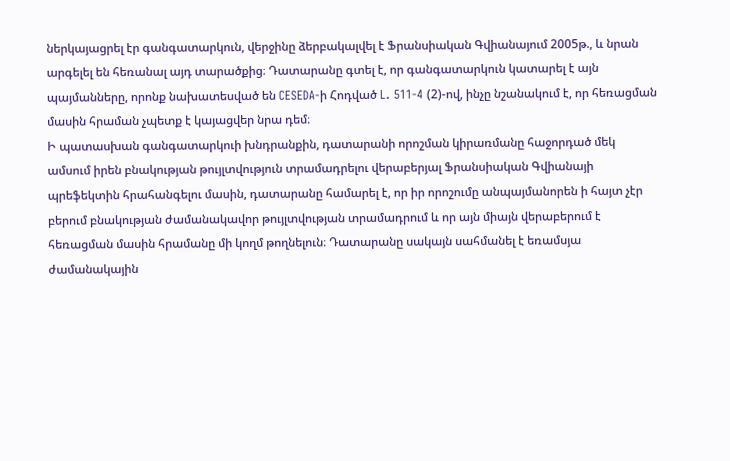ներկայացրել էր գանգատարկուն, վերջինը ձերբակալվել է Ֆրանսիական Գվիանայում 2005թ., և նրան արգելել են հեռանալ այդ տարածքից։ Դատարանը գտել է, որ գանգատարկուն կատարել է այն պայմանները, որոնք նախատեսված են CESEDA-ի Հոդված L. 511-4 (2)-ով, ինչը նշանակում է, որ հեռացման մասին հրաման չպետք է կայացվեր նրա դեմ։
Ի պատասխան գանգատարկուի խնդրանքին, դատարանի որոշման կիրառմանը հաջորդած մեկ ամսում իրեն բնակության թույլտվություն տրամադրելու վերաբերյալ Ֆրանսիական Գվիանայի պրեֆեկտին հրահանգելու մասին, դատարանը համարել է, որ իր որոշումը անպայմանորեն ի հայտ չէր բերում բնակության ժամանակավոր թույլտվության տրամադրում և որ այն միայն վերաբերում է հեռացման մասին հրամանը մի կողմ թողնելուն։ Դատարանը սակայն սահմանել է եռամսյա ժամանակային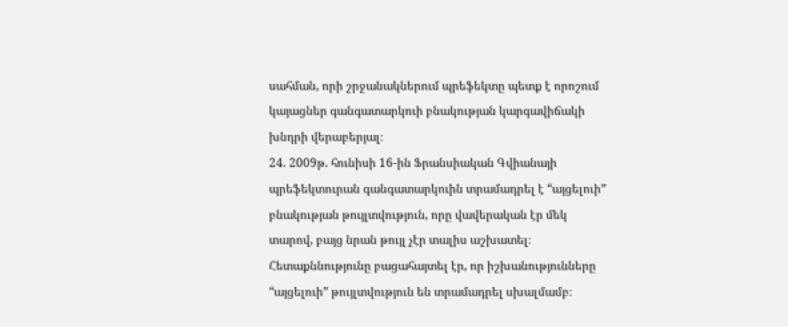սահման, որի շրջանակներում պրեֆեկտը պետք է որոշում կայացներ գանգատարկուի բնակության կարգավիճակի խնդրի վերաբերյալ։
24. 2009թ. հունիսի 16-ին Ֆրանսիական Գվիանայի պրեֆեկտուրան գանգատարկուին տրամադրել է “այցելուի” բնակության թույլտվություն, որը վավերական էր մեկ տարով, բայց նրան թույլ չէր տալիս աշխատել։ Հետաքննությունը բացահայտել էր, որ իշխանությունները “այցելուի” թույլտվություն են տրամադրել սխալմամբ։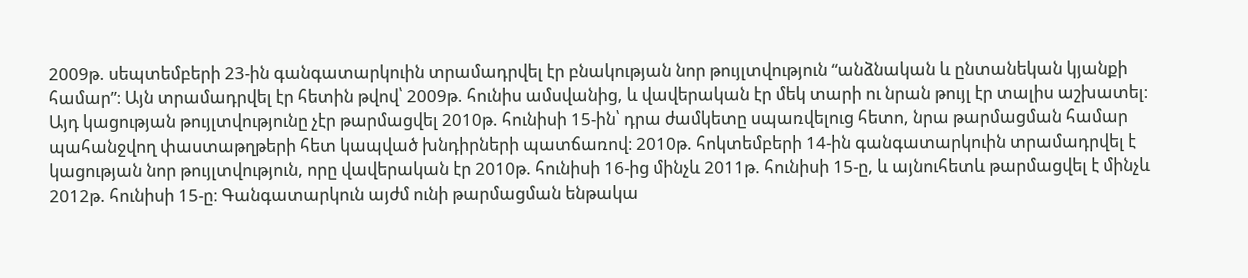2009թ. սեպտեմբերի 23-ին գանգատարկուին տրամադրվել էր բնակության նոր թույլտվություն “անձնական և ընտանեկան կյանքի համար”։ Այն տրամադրվել էր հետին թվով՝ 2009թ. հունիս ամսվանից, և վավերական էր մեկ տարի ու նրան թույլ էր տալիս աշխատել։
Այդ կացության թույլտվությունը չէր թարմացվել 2010թ. հունիսի 15-ին՝ դրա ժամկետը սպառվելուց հետո, նրա թարմացման համար պահանջվող փաստաթղթերի հետ կապված խնդիրների պատճառով։ 2010թ. հոկտեմբերի 14-ին գանգատարկուին տրամադրվել է կացության նոր թույլտվություն, որը վավերական էր 2010թ. հունիսի 16-ից մինչև 2011թ. հունիսի 15-ը, և այնուհետև թարմացվել է մինչև 2012թ. հունիսի 15-ը։ Գանգատարկուն այժմ ունի թարմացման ենթակա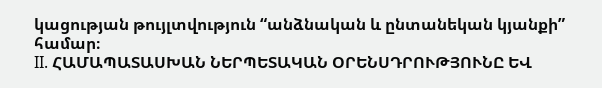կացության թույլտվություն “անձնական և ընտանեկան կյանքի” համար։
II. ՀԱՄԱՊԱՏԱՍԽԱՆ ՆԵՐՊԵՏԱԿԱՆ ՕՐԵՆՍԴՐՈՒԹՅՈՒՆԸ ԵՎ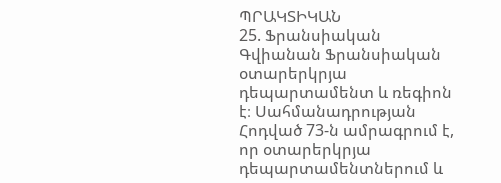ՊՐԱԿՏԻԿԱՆ
25. Ֆրանսիական Գվիանան Ֆրանսիական օտարերկրյա դեպարտամենտ և ռեգիոն է։ Սահմանադրության Հոդված 73-ն ամրագրում է, որ օտարերկրյա դեպարտամենտներում և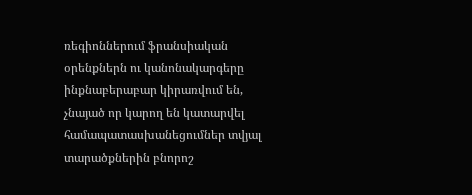ռեգիոններում ֆրանսիական օրենքներն ու կանոնակարգերը ինքնաբերաբար կիրառվում են, չնայած որ կարող են կատարվել համապատասխանեցումներ տվյալ տարածքներին բնորոշ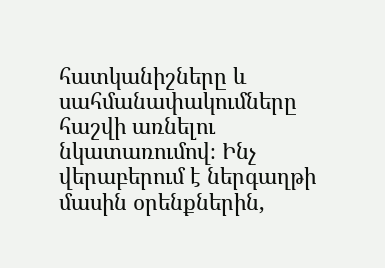հատկանիշները և սահմանափակումները հաշվի առնելու նկատառումով։ Ինչ վերաբերում է ներգաղթի մասին օրենքներին,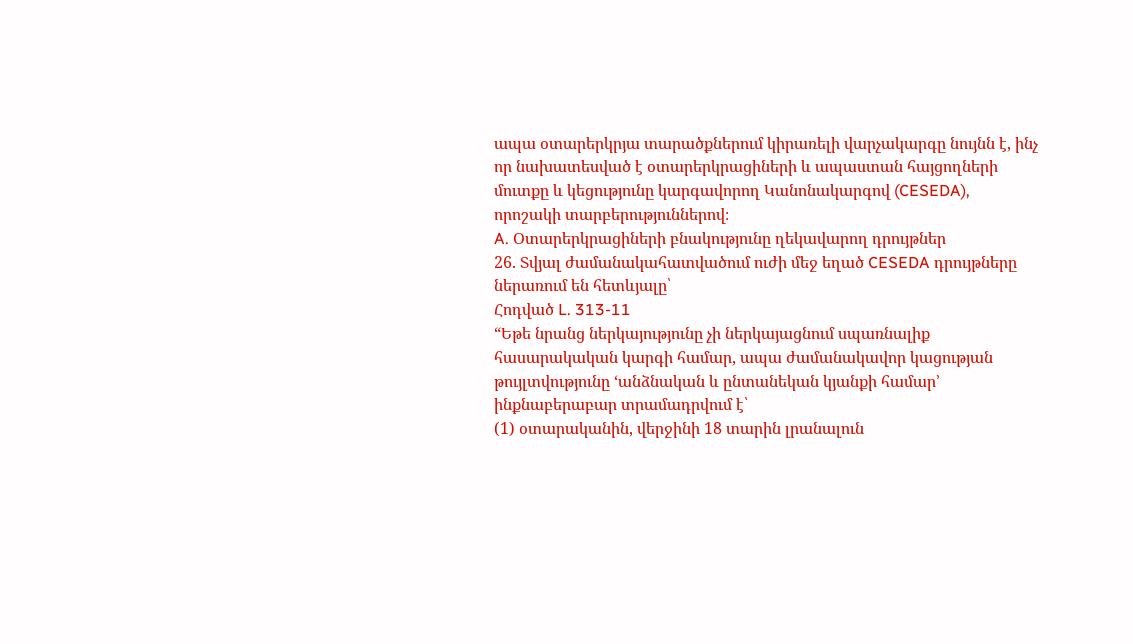ապա օտարերկրյա տարածքներում կիրառելի վարչակարգը նույնն է, ինչ որ նախատեսված է օտարերկրացիների և ապաստան հայցողների մուտքը և կեցությունը կարգավորող Կանոնակարգով (CESEDA), որոշակի տարբերություններով։
A. Օտարերկրացիների բնակությունը ղեկավարող դրույթներ
26. Տվյալ ժամանակահատվածում ուժի մեջ եղած CESEDA դրույթները ներառում են հետևյալը՝
Հոդված L. 313-11
“Եթե նրանց ներկայությունը չի ներկայացնում սպառնալիք հասարակական կարգի համար, ապա ժամանակավոր կացության թույլտվությունը ‘անձնական և ընտանեկան կյանքի համար’ ինքնաբերաբար տրամադրվում է՝
(1) օտարականին, վերջինի 18 տարին լրանալուն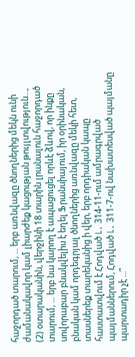հաջորդած տարում, ... երբ առնվազը ծնողներից մեկն ունի ժամանակավոր կամ լիարժեք կացության թույլտվություն...,
(2) օտարականին, վերջինի 18 տարին լրանալուն հաջորդած տարում, ... երբ նա կարող է ապացուցել որևէ ձևով, որ ինքը սովորաբար բնակվելիս է եղել Ֆրանսիայում, իր օրինական, բնական կամ որդեգրյալ ծնողներից առնվազը մեկի հետ, տասներեք տարեկանից ի վեր, երբ որդիական կապը հաստատվում է Հոդված L. 314-11-ում ամրագրված պայմաններում, Հոդված L. 311-7-ով նախատեսված պայմանը պարտադիր չէ ...”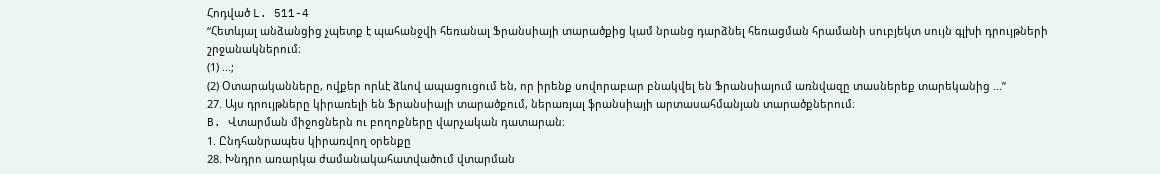Հոդված L. 511-4
“Հետևյալ անձանցից չպետք է պահանջվի հեռանալ Ֆրանսիայի տարածքից կամ նրանց դարձնել հեռացման հրամանի սուբյեկտ սույն գլխի դրույթների շրջանակներում։
(1) ...;
(2) Օտարականները, ովքեր որևէ ձևով ապացուցում են, որ իրենք սովորաբար բնակվել են Ֆրանսիայում առնվազը տասներեք տարեկանից ...”
27. Այս դրույթները կիրառելի են Ֆրանսիայի տարածքում, ներառյալ ֆրանսիայի արտասահմանյան տարածքներում։
B. Վտարման միջոցներն ու բողոքները վարչական դատարան։
1. Ընդհանրապես կիրառվող օրենքը
28. Խնդրո առարկա ժամանակահատվածում վտարման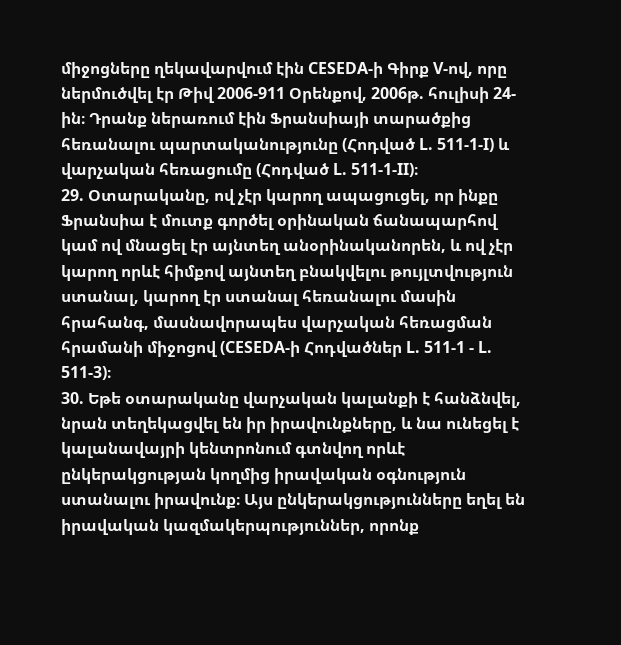միջոցները ղեկավարվում էին CESEDA-ի Գիրք V-ով, որը ներմուծվել էր Թիվ 2006-911 Օրենքով, 2006թ. հուլիսի 24-ին։ Դրանք ներառում էին Ֆրանսիայի տարածքից հեռանալու պարտականությունը (Հոդված L. 511-1-I) և վարչական հեռացումը (Հոդված L. 511-1-II)։
29. Օտարականը, ով չէր կարող ապացուցել, որ ինքը Ֆրանսիա է մուտք գործել օրինական ճանապարհով կամ ով մնացել էր այնտեղ անօրինականորեն, և ով չէր կարող որևէ հիմքով այնտեղ բնակվելու թույլտվություն ստանալ, կարող էր ստանալ հեռանալու մասին հրահանգ, մասնավորապես վարչական հեռացման հրամանի միջոցով (CESEDA-ի Հոդվածներ L. 511-1 - L. 511-3)։
30. Եթե օտարականը վարչական կալանքի է հանձնվել, նրան տեղեկացվել են իր իրավունքները, և նա ունեցել է կալանավայրի կենտրոնում գտնվող որևէ ընկերակցության կողմից իրավական օգնություն ստանալու իրավունք։ Այս ընկերակցությունները եղել են իրավական կազմակերպություններ, որոնք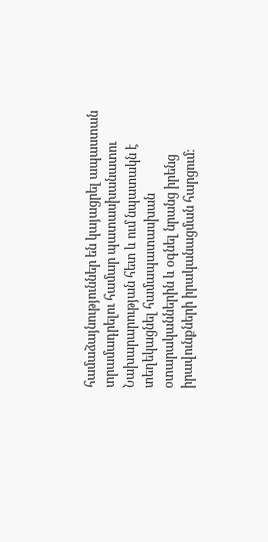համաձայնություններ են կայացրել ապաստան տրամադրելու համար պատասխանատու Նախարարության հետ և ում նպատակն է տեղեկացնել համապատասխան օտարականներին և օգնել նրանց իրենց իրավունքների իրականացման հարցում։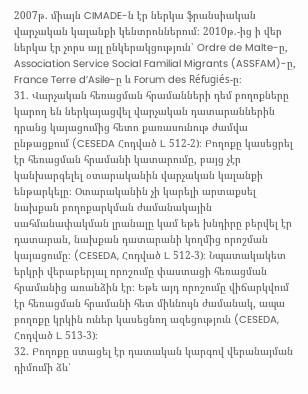2007թ. միայն CIMADE-ն էր ներկա ֆրանսիական վարչական կալանքի կենտրոններում։ 2010թ.-ից ի վեր ներկա էր չորս այլ ընկերակցություն՝ Ordre de Malte-ը, Association Service Social Familial Migrants (ASSFAM)-ը, France Terre d’Asile-ը և Forum des Réfugiés-ը։
31. Վարչական հեռացման հրամանների դեմ բողոքները կարող են ներկայացվել վարչական դատարաններին դրանց կայացումից հետո քառասունութ ժամվա ընթացքում (CESEDA Հոդված L. 512-2)։ Բողոքը կասեցրել էր հեռացման հրամանի կատարումը, բայց չէր կանխարգելել օտարականին վարչական կալանքի ենթարկելը։ Օտարականին չի կարելի արտաքսել նախքան բողոքարկման ժամանակային սահմանափակման լրանալը կամ եթե խնդիրը բերվել էր դատարան, նախքան դատարանի կողմից որոշման կայացումը։ (CESEDA, Հոդված L. 512-3)։ Նպատակակետ երկրի վերաբերյալ որոշումը փաստացի հեռացման հրամանից առանձին էր։ Եթե այդ որոշումը վիճարկվում էր հեռացման հրամանի հետ միևնույն ժամանակ, ապա բողոքը կրկին ուներ կասեցնող ազեցություն (CESEDA, Հոդված L. 513-3)։
32. Բողոքը ստացել էր դատական կարգով վերանայման դիմումի ձև՝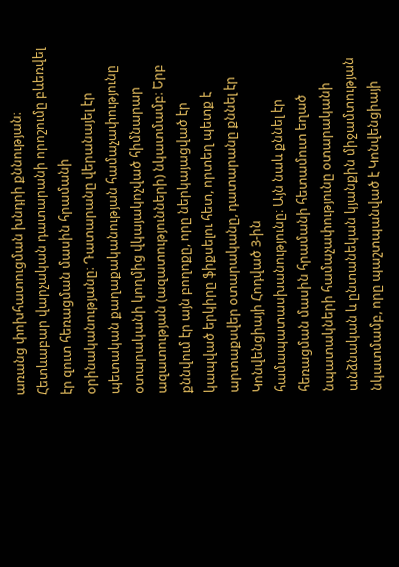առանց փոխհատուցման խնդրի քննության։ Հետևաբար վարչական դատարանի որոշումը բևեռվել էր զուտ հեռացման մասին հրամանի օրինականությանը։ Դատարանը վերանայել էր պետական քաղաքականության համաչափությունը օտարականի կողմից վկայակոչված հիմնարար ազատության (ազատությունների) նկատմամբ։ Երբ քննվում էր այն բողոքը, որը ներկայացված էր կապված երկիրը ֆիքսելու հետ, որտեղ պետք է արտաքսվեր օտարականը, դատարանը քննել էր Կոնվենցիայի Հոդված 3-ին համապատասխանությունը։ Այն նաև քննել էր հեռացման մասին հրամանի հետամուտ եղած նպատակների համաչափությունը օտարականի անձնական և ընտանեկան կյանքին միջամտության նկատմամբ, որը պաշտպանված է Կոնվենցիայի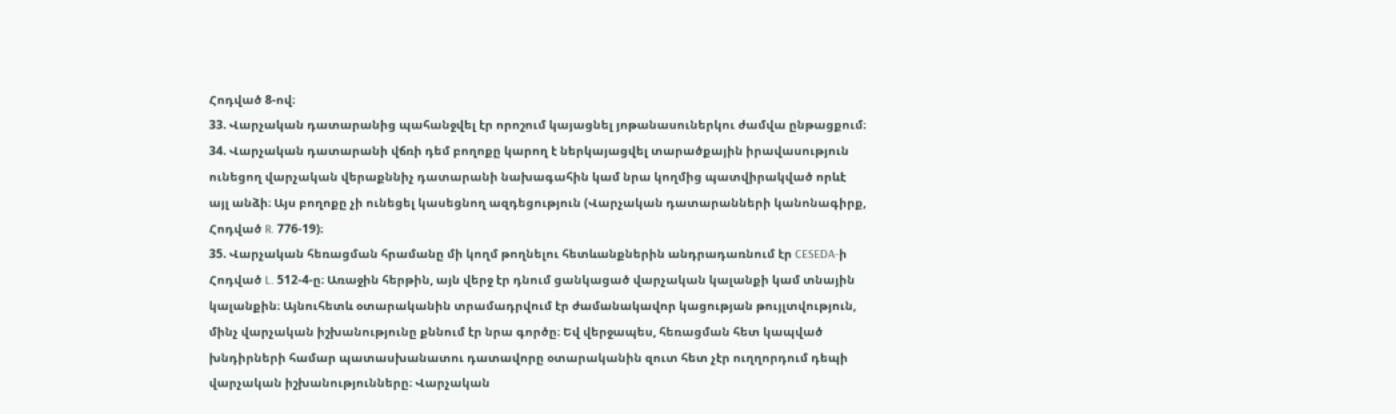Հոդված 8-ով։
33. Վարչական դատարանից պահանջվել էր որոշում կայացնել յոթանասուներկու ժամվա ընթացքում։
34. Վարչական դատարանի վճռի դեմ բողոքը կարող է ներկայացվել տարածքային իրավասություն ունեցող վարչական վերաքննիչ դատարանի նախագահին կամ նրա կողմից պատվիրակված որևէ այլ անձի։ Այս բողոքը չի ունեցել կասեցնող ազդեցություն (Վարչական դատարանների կանոնագիրք, Հոդված R. 776-19)։
35. Վարչական հեռացման հրամանը մի կողմ թողնելու հետևանքներին անդրադառնում էր CESEDA-ի Հոդված L. 512-4-ը։ Առաջին հերթին, այն վերջ էր դնում ցանկացած վարչական կալանքի կամ տնային կալանքին։ Այնուհետև օտարականին տրամադրվում էր ժամանակավոր կացության թույլտվություն, մինչ վարչական իշխանությունը քննում էր նրա գործը։ Եվ վերջապես, հեռացման հետ կապված խնդիրների համար պատասխանատու դատավորը օտարականին զուտ հետ չէր ուղղորդում դեպի վարչական իշխանությունները։ Վարչական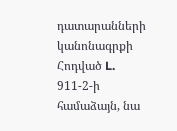դատարանների կանոնագրքի Հոդված L. 911-2-ի համաձայն, նա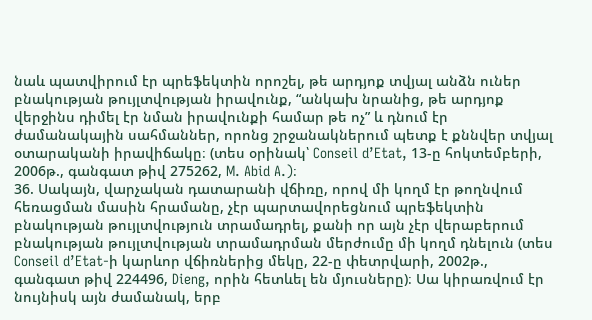նաև պատվիրում էր պրեֆեկտին որոշել, թե արդյոք տվյալ անձն ուներ բնակության թույլտվության իրավունք, “անկախ նրանից, թե արդյոք վերջինս դիմել էր նման իրավունքի համար թե ոչ” և դնում էր ժամանակային սահմաններ, որոնց շրջանակներում պետք է քննվեր տվյալ օտարականի իրավիճակը։ (տես օրինակ՝ Conseil d’Etat, 13-ը հոկտեմբերի, 2006թ., գանգատ թիվ 275262, M. Abid A.)։
36. Սակայն, վարչական դատարանի վճիռը, որով մի կողմ էր թողնվում հեռացման մասին հրամանը, չէր պարտավորեցնում պրեֆեկտին բնակության թույլտվություն տրամադրել, քանի որ այն չէր վերաբերում բնակության թույլտվության տրամադրման մերժումը մի կողմ դնելուն (տես Conseil d’Etat-ի կարևոր վճիռներից մեկը, 22-ը փետրվարի, 2002թ., գանգատ թիվ 224496, Dieng, որին հետևել են մյուսները)։ Սա կիրառվում էր նույնիսկ այն ժամանակ, երբ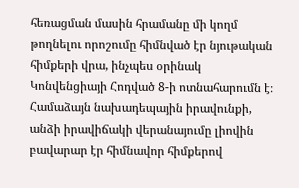հեռացման մասին հրամանը մի կողմ թողնելու որոշումը հիմնված էր նյութական հիմքերի վրա, ինչպես օրինակ Կոնվենցիայի Հոդված 8-ի ոտնահարումն է։ Համաձայն նախադեպային իրավունքի, անձի իրավիճակի վերանայումը լիովին բավարար էր հիմնավոր հիմքերով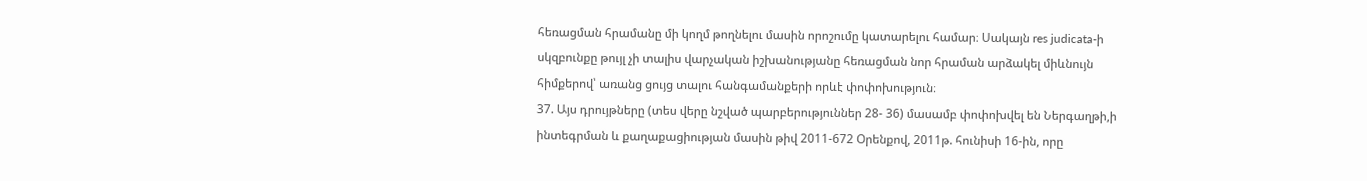հեռացման հրամանը մի կողմ թողնելու մասին որոշումը կատարելու համար։ Սակայն res judicata-ի սկզբունքը թույլ չի տալիս վարչական իշխանությանը հեռացման նոր հրաման արձակել միևնույն հիմքերով՝ առանց ցույց տալու հանգամանքերի որևէ փոփոխություն։
37. Այս դրույթները (տես վերը նշված պարբերություններ 28- 36) մասամբ փոփոխվել են Ներգաղթի,ի ինտեգրման և քաղաքացիության մասին թիվ 2011-672 Օրենքով, 2011թ. հունիսի 16-ին, որը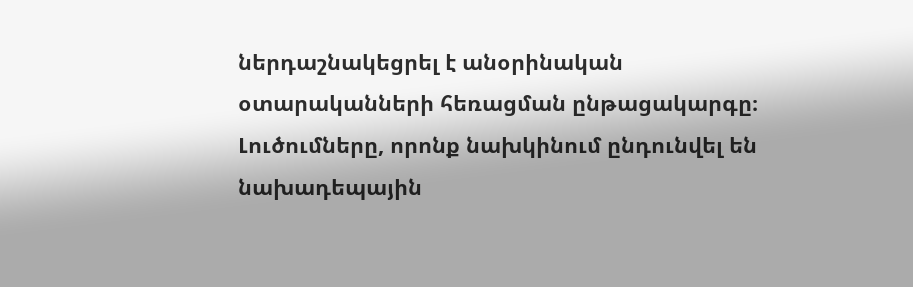ներդաշնակեցրել է անօրինական օտարականների հեռացման ընթացակարգը։ Լուծումները, որոնք նախկինում ընդունվել են նախադեպային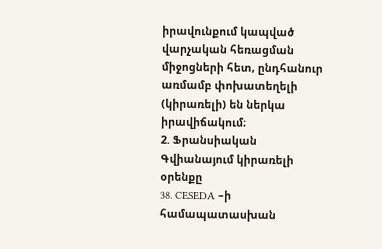իրավունքում կապված վարչական հեռացման միջոցների հետ, ընդհանուր առմամբ փոխատեղելի (կիրառելի) են ներկա իրավիճակում։
2. Ֆրանսիական Գվիանայում կիրառելի օրենքը
38. CESEDA –ի համապատասխան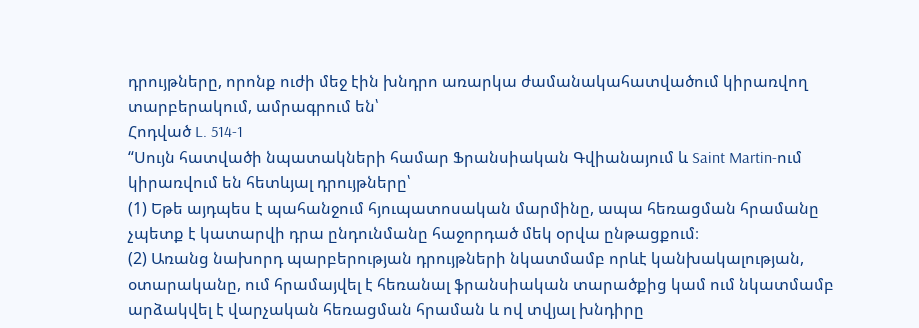դրույթները, որոնք ուժի մեջ էին խնդրո առարկա ժամանակահատվածում կիրառվող տարբերակում, ամրագրում են՝
Հոդված L. 514-1
“Սույն հատվածի նպատակների համար Ֆրանսիական Գվիանայում և Saint Martin-ում կիրառվում են հետևյալ դրույթները՝
(1) Եթե այդպես է պահանջում հյուպատոսական մարմինը, ապա հեռացման հրամանը չպետք է կատարվի դրա ընդունմանը հաջորդած մեկ օրվա ընթացքում։
(2) Առանց նախորդ պարբերության դրույթների նկատմամբ որևէ կանխակալության, օտարականը, ում հրամայվել է հեռանալ ֆրանսիական տարածքից կամ ում նկատմամբ արձակվել է վարչական հեռացման հրաման և ով տվյալ խնդիրը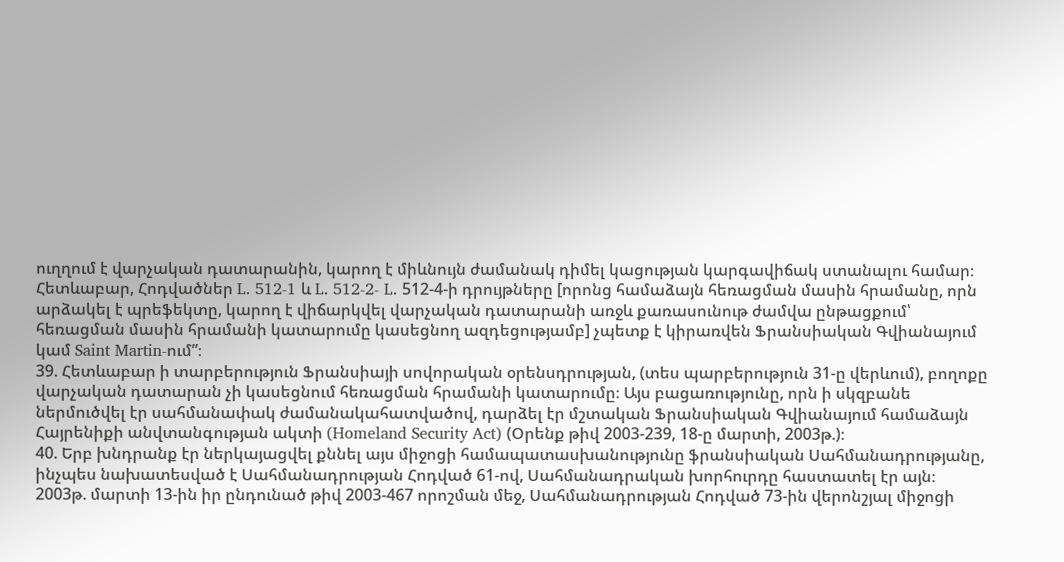ուղղում է վարչական դատարանին, կարող է միևնույն ժամանակ դիմել կացության կարգավիճակ ստանալու համար։
Հետևաբար, Հոդվածներ L. 512-1 և L. 512-2- L. 512-4-ի դրույթները [որոնց համաձայն հեռացման մասին հրամանը, որն արձակել է պրեֆեկտը, կարող է վիճարկվել վարչական դատարանի առջև քառասունութ ժամվա ընթացքում՝ հեռացման մասին հրամանի կատարումը կասեցնող ազդեցությամբ] չպետք է կիրառվեն Ֆրանսիական Գվիանայում կամ Saint Martin-ում”։
39. Հետևաբար ի տարբերություն Ֆրանսիայի սովորական օրենսդրության, (տես պարբերություն 31-ը վերևում), բողոքը վարչական դատարան չի կասեցնում հեռացման հրամանի կատարումը։ Այս բացառությունը, որն ի սկզբանե ներմուծվել էր սահմանափակ ժամանակահատվածով, դարձել էր մշտական Ֆրանսիական Գվիանայում համաձայն Հայրենիքի անվտանգության ակտի (Homeland Security Act) (Օրենք թիվ 2003‑239, 18-ը մարտի, 2003թ.)։
40. Երբ խնդրանք էր ներկայացվել քննել այս միջոցի համապատասխանությունը ֆրանսիական Սահմանադրությանը, ինչպես նախատեսված է Սահմանադրության Հոդված 61-ով, Սահմանադրական խորհուրդը հաստատել էր այն։ 2003թ. մարտի 13-ին իր ընդունած թիվ 2003-467 որոշման մեջ, Սահմանադրության Հոդված 73-ին վերոնշյալ միջոցի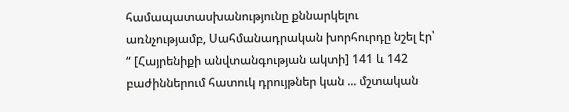համապատասխանությունը քննարկելու առնչությամբ, Սահմանադրական խորհուրդը նշել էր՝
“ [Հայրենիքի անվտանգության ակտի] 141 և 142 բաժիններում հատուկ դրույթներ կան ... մշտական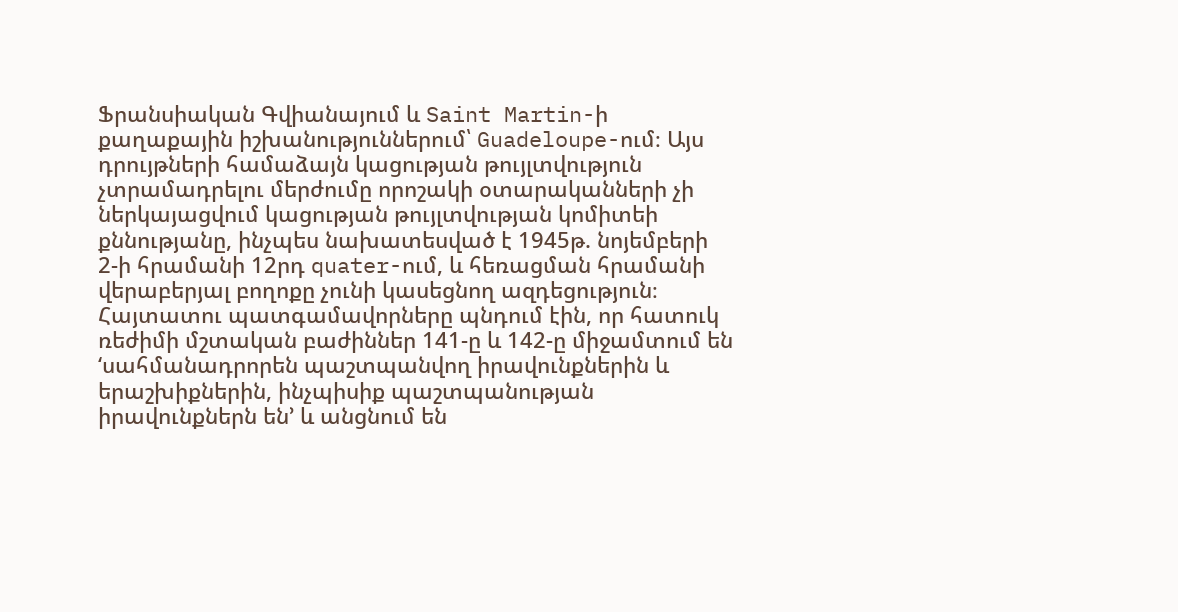Ֆրանսիական Գվիանայում և Saint Martin-ի քաղաքային իշխանություններում՝ Guadeloupe-ում։ Այս դրույթների համաձայն կացության թույլտվություն չտրամադրելու մերժումը որոշակի օտարականների չի ներկայացվում կացության թույլտվության կոմիտեի քննությանը, ինչպես նախատեսված է 1945թ. նոյեմբերի 2-ի հրամանի 12րդ quater-ում, և հեռացման հրամանի վերաբերյալ բողոքը չունի կասեցնող ազդեցություն։
Հայտատու պատգամավորները պնդում էին, որ հատուկ ռեժիմի մշտական բաժիններ 141-ը և 142-ը միջամտում են ‘սահմանադրորեն պաշտպանվող իրավունքներին և երաշխիքներին, ինչպիսիք պաշտպանության իրավունքներն են’ և անցնում են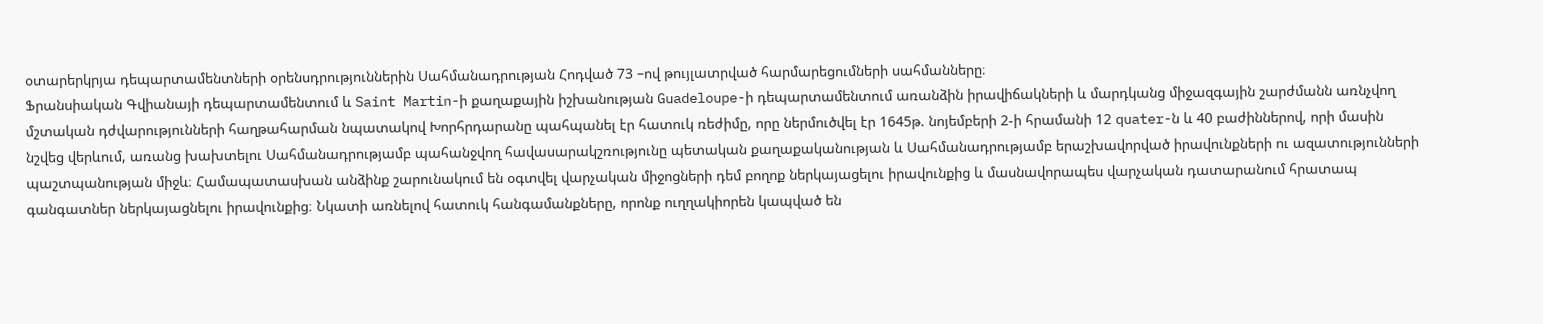օտարերկրյա դեպարտամենտների օրենսդրություններին Սահմանադրության Հոդված 73 –ով թույլատրված հարմարեցումների սահմանները։
Ֆրանսիական Գվիանայի դեպարտամենտում և Saint Martin-ի քաղաքային իշխանության Guadeloupe-ի դեպարտամենտում առանձին իրավիճակների և մարդկանց միջազգային շարժմանն առնչվող մշտական դժվարությունների հաղթահարման նպատակով Խորհրդարանը պահպանել էր հատուկ ռեժիմը, որը ներմուծվել էր 1645թ. նոյեմբերի 2-ի հրամանի 12 quater-ն և 40 բաժիններով, որի մասին նշվեց վերևում, առանց խախտելու Սահմանադրությամբ պահանջվող հավասարակշռությունը պետական քաղաքականության և Սահմանադրությամբ երաշխավորված իրավունքների ու ազատությունների պաշտպանության միջև։ Համապատասխան անձինք շարունակում են օգտվել վարչական միջոցների դեմ բողոք ներկայացելու իրավունքից և մասնավորապես վարչական դատարանում հրատապ գանգատներ ներկայացնելու իրավունքից։ Նկատի առնելով հատուկ հանգամանքները, որոնք ուղղակիորեն կապված են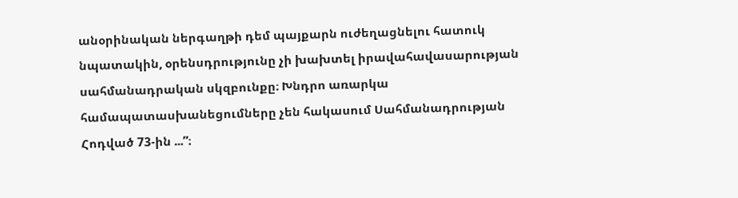անօրինական ներգաղթի դեմ պայքարն ուժեղացնելու հատուկ նպատակին, օրենսդրությունը չի խախտել իրավահավասարության սահմանադրական սկզբունքը։ Խնդրո առարկա համապատասխանեցումները չեն հակասում Սահմանադրության Հոդված 73-ին ...”։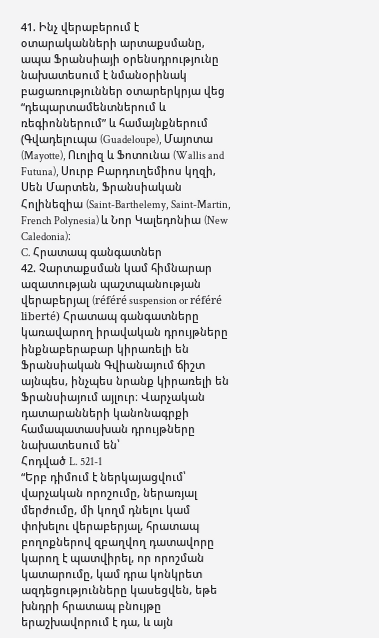41. Ինչ վերաբերում է օտարականների արտաքսմանը, ապա Ֆրանսիայի օրենսդրությունը նախատեսում է նմանօրինակ բացառություններ օտարերկրյա վեց “դեպարտամենտներում և ռեգիոններում” և համայնքներում (Գվադելուպա (Guadeloupe), Մայոտա (Mayotte), Ուոլիզ և Ֆոտունա (Wallis and Futuna), Սուրբ Բարդուղեմիոս կղզի, Սեն Մարտեն, Ֆրանսիական Հոլինեզիա (Saint-Barthelemy, Saint-Martin, French Polynesia) և Նոր Կալեդոնիա (New Caledonia)։
C. Հրատապ գանգատներ
42. Չարտաքսման կամ հիմնարար ազատության պաշտպանության վերաբերյալ (référé suspension or référé liberté) Հրատապ գանգատները կառավարող իրավական դրույթները ինքնաբերաբար կիրառելի են Ֆրանսիական Գվիանայում ճիշտ այնպես, ինչպես նրանք կիրառելի են Ֆրանսիայում այլուր։ Վարչական դատարանների կանոնագրքի համապատասխան դրույթները նախատեսում են՝
Հոդված L. 521-1
“Երբ դիմում է ներկայացվում՝ վարչական որոշումը, ներառյալ մերժումը, մի կողմ դնելու կամ փոխելու վերաբերյալ, հրատապ բողոքներով զբաղվող դատավորը կարող է պատվիրել, որ որոշման կատարումը, կամ դրա կոնկրետ ազդեցությունները կասեցվեն, եթե խնդրի հրատապ բնույթը երաշխավորում է դա, և այն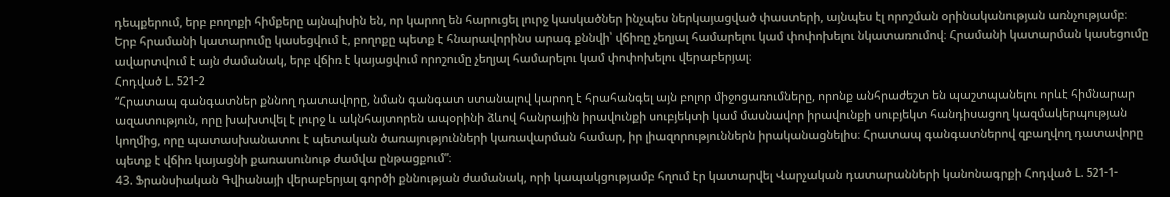դեպքերում, երբ բողոքի հիմքերը այնպիսին են, որ կարող են հարուցել լուրջ կասկածներ ինչպես ներկայացված փաստերի, այնպես էլ որոշման օրինականության առնչությամբ։
Երբ հրամանի կատարումը կասեցվում է, բողոքը պետք է հնարավորինս արագ քննվի՝ վճիռը չեղյալ համարելու կամ փոփոխելու նկատառումով։ Հրամանի կատարման կասեցումը ավարտվում է այն ժամանակ, երբ վճիռ է կայացվում որոշումը չեղյալ համարելու կամ փոփոխելու վերաբերյալ։
Հոդված L. 521-2
“Հրատապ գանգատներ քննող դատավորը, նման գանգատ ստանալով կարող է հրահանգել այն բոլոր միջոցառումները, որոնք անհրաժեշտ են պաշտպանելու որևէ հիմնարար ազատություն, որը խախտվել է լուրջ և ակնհայտորեն ապօրինի ձևով հանրային իրավունքի սուբյեկտի կամ մասնավոր իրավունքի սուբյեկտ հանդիսացող կազմակերպության կողմից, որը պատասխանատու է պետական ծառայությունների կառավարման համար, իր լիազորություններն իրականացնելիս։ Հրատապ գանգատներով զբաղվող դատավորը պետք է վճիռ կայացնի քառասունութ ժամվա ընթացքում”։
43. Ֆրանսիական Գվիանայի վերաբերյալ գործի քննության ժամանակ, որի կապակցությամբ հղում էր կատարվել Վարչական դատարանների կանոնագրքի Հոդված L. 521-1-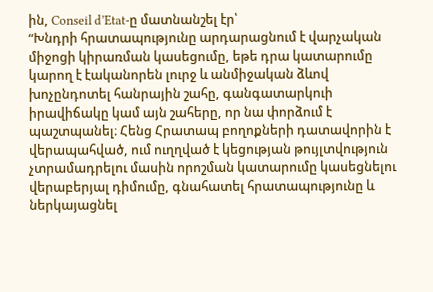ին, Conseil d’Etat-ը մատնանշել էր՝
“Խնդրի հրատապությունը արդարացնում է վարչական միջոցի կիրառման կասեցումը, եթե դրա կատարումը կարող է էականորեն լուրջ և անմիջական ձևով խոչընդոտել հանրային շահը, գանգատարկուի իրավիճակը կամ այն շահերը, որ նա փորձում է պաշտպանել։ Հենց Հրատապ բողոքների դատավորին է վերապահված, ում ուղղված է կեցության թույլտվություն չտրամադրելու մասին որոշման կատարումը կասեցնելու վերաբերյալ դիմումը, գնահատել հրատապությունը և ներկայացնել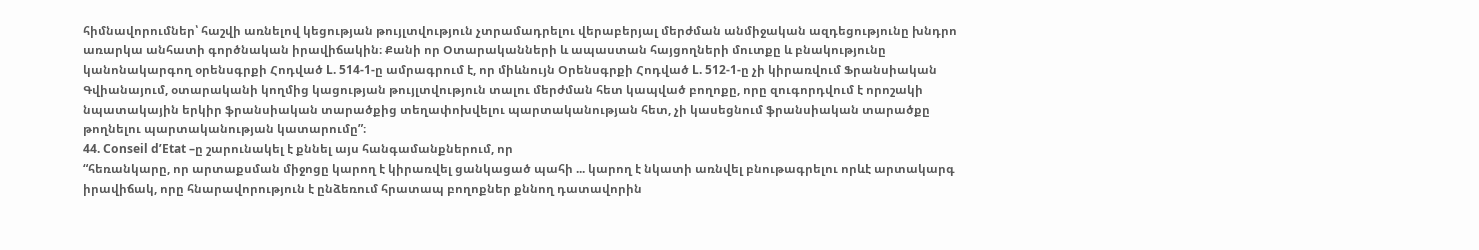հիմնավորումներ՝ հաշվի առնելով կեցության թույլտվություն չտրամադրելու վերաբերյալ մերժման անմիջական ազդեցությունը խնդրո առարկա անհատի գործնական իրավիճակին։ Քանի որ Օտարականների և ապաստան հայցողների մուտքը և բնակությունը կանոնակարգող օրենսգրքի Հոդված L. 514-1-ը ամրագրում է, որ միևնույն Օրենսգրքի Հոդված L. 512-1-ը չի կիրառվում Ֆրանսիական Գվիանայում, օտարականի կողմից կացության թույլտվություն տալու մերժման հետ կապված բողոքը, որը զուգորդվում է որոշակի նպատակային երկիր ֆրանսիական տարածքից տեղափոխվելու պարտականության հետ, չի կասեցնում ֆրանսիական տարածքը թողնելու պարտականության կատարումը”։
44. Conseil d’Etat –ը շարունակել է քննել այս հանգամանքներում, որ
“հեռանկարը, որ արտաքսման միջոցը կարող է կիրառվել ցանկացած պահի ... կարող է նկատի առնվել բնութագրելու որևէ արտակարգ իրավիճակ, որը հնարավորություն է ընձեռում հրատապ բողոքներ քննող դատավորին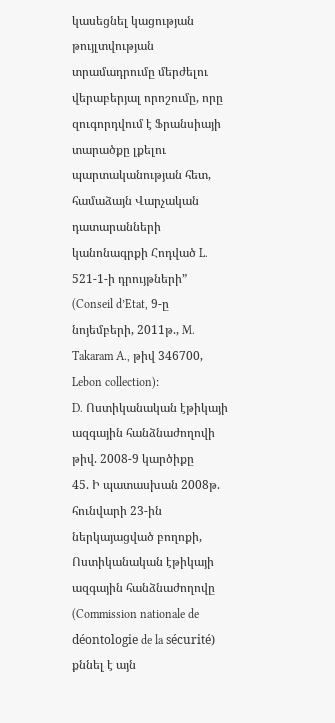կասեցնել կացության թույլտվության տրամադրումը մերժելու վերաբերյալ որոշումը, որը զուգորդվում է Ֆրանսիայի տարածքը լքելու պարտականության հետ, համաձայն Վարչական դատարանների կանոնագրքի Հոդված L. 521-1-ի դրույթների” (Conseil d’Etat, 9-ը նոյեմբերի, 2011թ., M. Takaram A., թիվ 346700, Lebon collection)։
D. Ոստիկանական էթիկայի ազգային հանձնաժողովի թիվ. 2008-9 կարծիքը
45. Ի պատասխան 2008թ. հունվարի 23-ին ներկայացված բողոքի, Ոստիկանական էթիկայի ազգային հանձնաժողովը (Commission nationale de déontologie de la sécurité) քննել է այն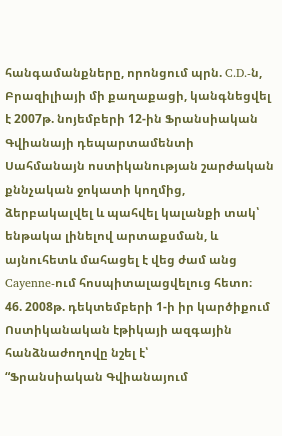հանգամանքները, որոնցում պրն. C.D.-ն, Բրազիլիայի մի քաղաքացի, կանգնեցվել է 2007թ. նոյեմբերի 12-ին Ֆրանսիական Գվիանայի դեպարտամենտի Սահմանայն ոստիկանության շարժական քննչական ջոկատի կողմից, ձերբակալվել և պահվել կալանքի տակ՝ ենթակա լինելով արտաքսման, և այնուհետև մահացել է վեց ժամ անց Cayenne-ում հոսպիտալացվելուց հետո։
46. 2008թ. դեկտեմբերի 1-ի իր կարծիքում Ոստիկանական էթիկայի ազգային հանձնաժողովը նշել է՝
“Ֆրանսիական Գվիանայում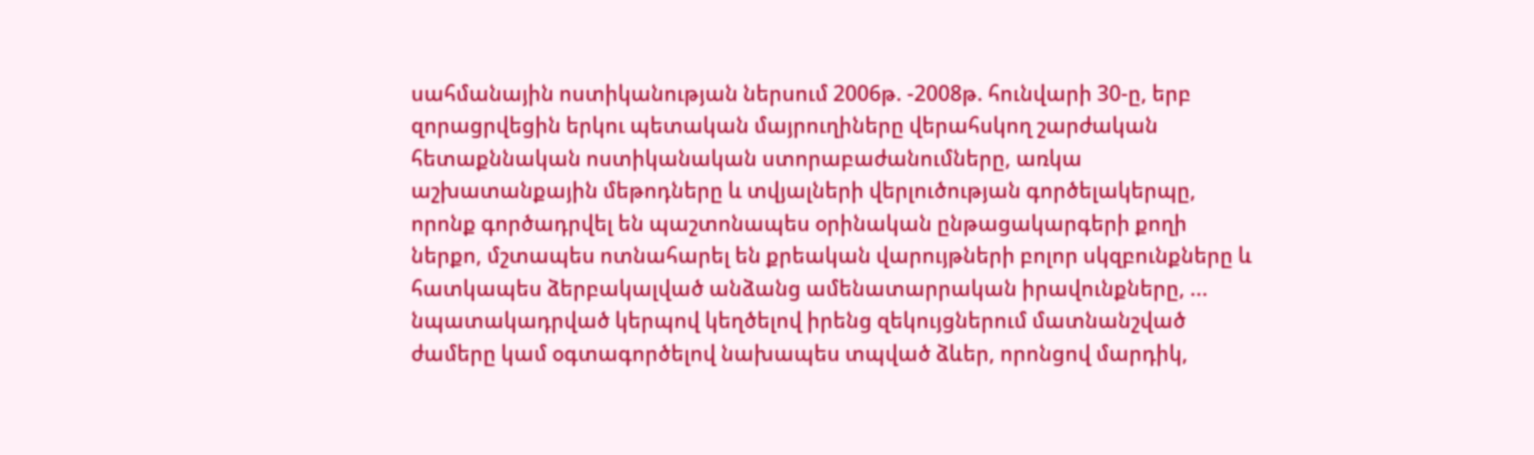սահմանային ոստիկանության ներսում 2006թ. -2008թ. հունվարի 30-ը, երբ զորացրվեցին երկու պետական մայրուղիները վերահսկող շարժական հետաքննական ոստիկանական ստորաբաժանումները, առկա աշխատանքային մեթոդները և տվյալների վերլուծության գործելակերպը, որոնք գործադրվել են պաշտոնապես օրինական ընթացակարգերի քողի ներքո, մշտապես ոտնահարել են քրեական վարույթների բոլոր սկզբունքները և հատկապես ձերբակալված անձանց ամենատարրական իրավունքները, ... նպատակադրված կերպով կեղծելով իրենց զեկույցներում մատնանշված ժամերը կամ օգտագործելով նախապես տպված ձևեր, որոնցով մարդիկ,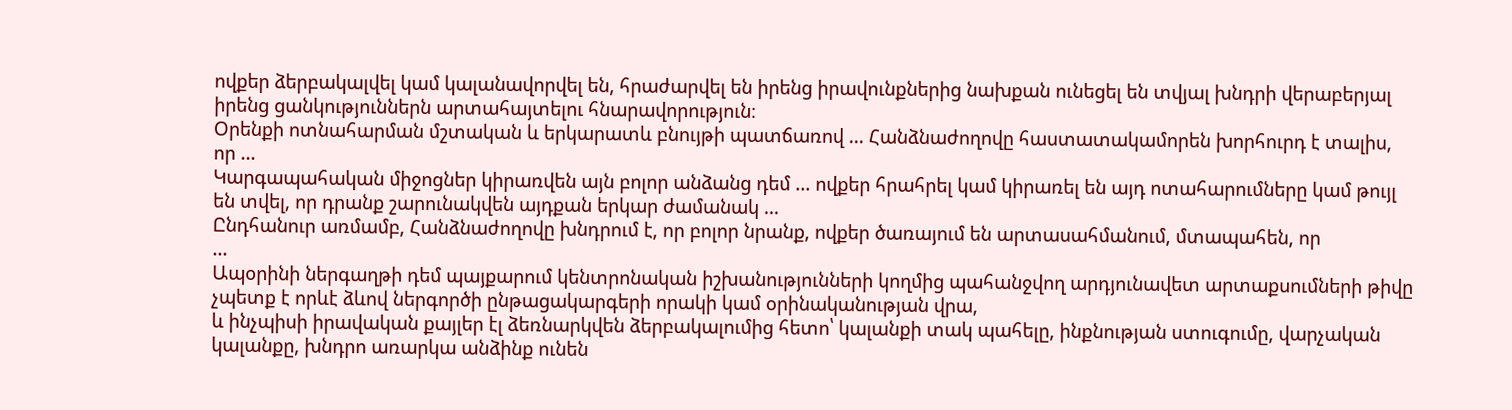ովքեր ձերբակալվել կամ կալանավորվել են, հրաժարվել են իրենց իրավունքներից նախքան ունեցել են տվյալ խնդրի վերաբերյալ իրենց ցանկություններն արտահայտելու հնարավորություն։
Օրենքի ոտնահարման մշտական և երկարատև բնույթի պատճառով ... Հանձնաժողովը հաստատակամորեն խորհուրդ է տալիս, որ ...
Կարգապահական միջոցներ կիրառվեն այն բոլոր անձանց դեմ ... ովքեր հրահրել կամ կիրառել են այդ ոտահարումները կամ թույլ են տվել, որ դրանք շարունակվեն այդքան երկար ժամանակ ...
Ընդհանուր առմամբ, Հանձնաժողովը խնդրում է, որ բոլոր նրանք, ովքեր ծառայում են արտասահմանում, մտապահեն, որ
...
Ապօրինի ներգաղթի դեմ պայքարում կենտրոնական իշխանությունների կողմից պահանջվող արդյունավետ արտաքսումների թիվը չպետք է որևէ ձևով ներգործի ընթացակարգերի որակի կամ օրինականության վրա,
և ինչպիսի իրավական քայլեր էլ ձեռնարկվեն ձերբակալումից հետո՝ կալանքի տակ պահելը, ինքնության ստուգումը, վարչական կալանքը, խնդրո առարկա անձինք ունեն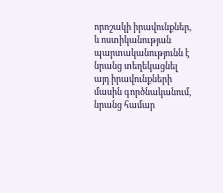որոշակի իրավունքներ, և ոստիկանության պարտականությունն է նրանց տեղեկացնել այդ իրավունքների մասին գործնականում, նրանց համար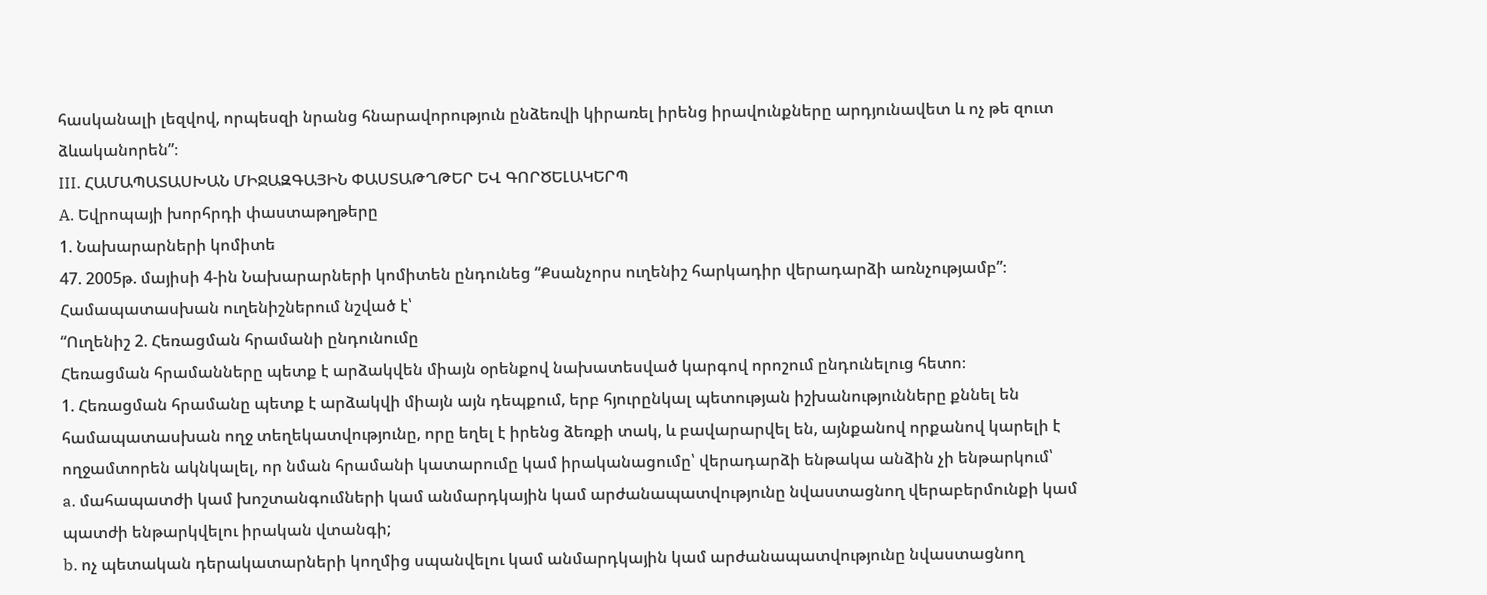հասկանալի լեզվով, որպեսզի նրանց հնարավորություն ընձեռվի կիրառել իրենց իրավունքները արդյունավետ և ոչ թե զուտ ձևականորեն”։
III. ՀԱՄԱՊԱՏԱՍԽԱՆ ՄԻՋԱԶԳԱՅԻՆ ՓԱՍՏԱԹՂԹԵՐ ԵՎ ԳՈՐԾԵԼԱԿԵՐՊ
A. Եվրոպայի խորհրդի փաստաթղթերը
1. Նախարարների կոմիտե
47. 2005թ. մայիսի 4-ին Նախարարների կոմիտեն ընդունեց “Քսանչորս ուղենիշ հարկադիր վերադարձի առնչությամբ”։ Համապատասխան ուղենիշներում նշված է՝
“Ուղենիշ 2. Հեռացման հրամանի ընդունումը
Հեռացման հրամանները պետք է արձակվեն միայն օրենքով նախատեսված կարգով որոշում ընդունելուց հետո։
1. Հեռացման հրամանը պետք է արձակվի միայն այն դեպքում, երբ հյուրընկալ պետության իշխանությունները քննել են համապատասխան ողջ տեղեկատվությունը, որը եղել է իրենց ձեռքի տակ, և բավարարվել են, այնքանով որքանով կարելի է ողջամտորեն ակնկալել, որ նման հրամանի կատարումը կամ իրականացումը՝ վերադարձի ենթակա անձին չի ենթարկում՝
a. մահապատժի կամ խոշտանգումների կամ անմարդկային կամ արժանապատվությունը նվաստացնող վերաբերմունքի կամ պատժի ենթարկվելու իրական վտանգի;
b. ոչ պետական դերակատարների կողմից սպանվելու կամ անմարդկային կամ արժանապատվությունը նվաստացնող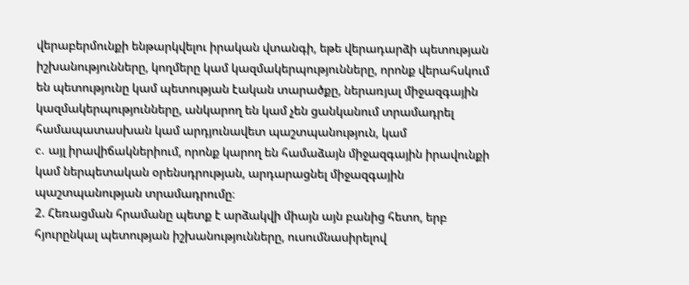վերաբերմունքի ենթարկվելու իրական վտանգի, եթե վերադարձի պետության իշխանությունները, կողմերը կամ կազմակերպությունները, որոնք վերահսկում են պետությունը կամ պետության էական տարածքը, ներառյալ միջազգային կազմակերպությունները, անկարող են կամ չեն ցանկանում տրամադրել համապատասխան կամ արդյունավետ պաշտպանություն, կամ
c. այլ իրավիճակներիում, որոնք կարող են համաձայն միջազգային իրավունքի կամ ներպետական օրենսդրության, արդարացնել միջազգային պաշտպանության տրամադրումը։
2. Հեռացման հրամանը պետք է արձակվի միայն այն բանից հետո, երբ հյուրընկալ պետության իշխանությունները, ուսումնասիրելով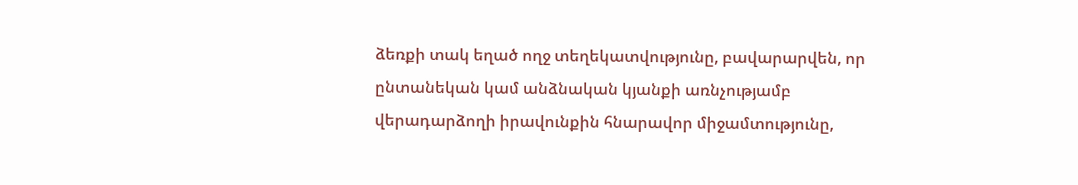ձեռքի տակ եղած ողջ տեղեկատվությունը, բավարարվեն, որ ընտանեկան կամ անձնական կյանքի առնչությամբ վերադարձողի իրավունքին հնարավոր միջամտությունը,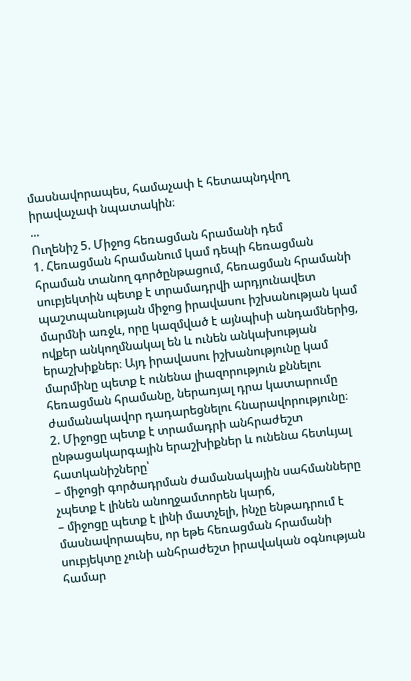մասնավորապես, համաչափ է հետապնդվող իրավաչափ նպատակին։
...
Ուղենիշ 5. Միջոց հեռացման հրամանի դեմ
1. Հեռացման հրամանում կամ դեպի հեռացման հրաման տանող գործընթացում, հեռացման հրամանի սուբյեկտին պետք է տրամադրվի արդյունավետ պաշտպանության միջոց իրավասու իշխանության կամ մարմնի առջև, որը կազմված է այնպիսի անդամներից, ովքեր անկողմնակալ են և ունեն անկախության երաշխիքներ։ Այդ իրավասու իշխանությունը կամ մարմինը պետք է ունենա լիազորություն քննելու հեռացման հրամանը, ներառյալ դրա կատարումը ժամանակավոր դադարեցնելու հնարավորությունը։
2. Միջոցը պետք է տրամադրի անհրաժեշտ ընթացակարգային երաշխիքներ և ունենա հետևյալ հատկանիշները՝
– միջոցի գործադրման ժամանակային սահմանները չպետք է լինեն անողջամտորեն կարճ,
– միջոցը պետք է լինի մատչելի, ինչը ենթադրում է մասնավորապես, որ եթե հեռացման հրամանի սուբյեկտը չունի անհրաժեշտ իրավական օգնության համար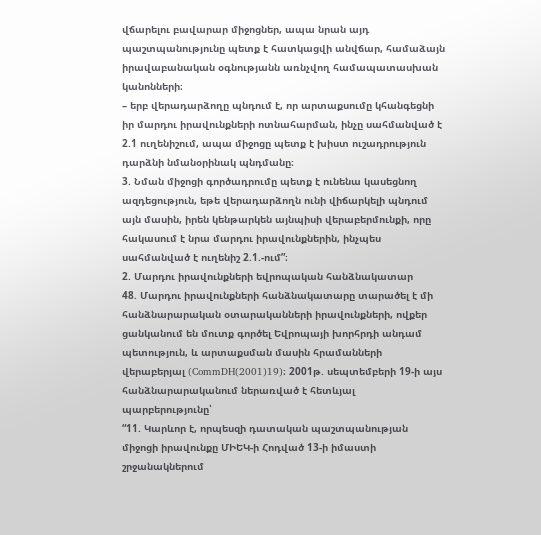վճարելու բավարար միջոցներ, ապա նրան այդ պաշտպանությունը պետք է հատկացվի անվճար, համաձայն իրավաբանական օգնությանն առնչվող համապատասխան կանոնների։
– երբ վերադարձողը պնդում է, որ արտաքսումը կհանգեցնի իր մարդու իրավունքների ոտնահարման, ինչը սահմանված է 2.1 ուղենիշում, ապա միջոցը պետք է խիստ ուշադրություն դարձնի նմանօրինակ պնդմանը։
3. Նման միջոցի գործադրումը պետք է ունենա կասեցնող ազդեցություն, եթե վերադարձողն ունի վիճարկելի պնդում այն մասին, իրեն կենթարկեն այնպիսի վերաբերմունքի, որը հակասում է նրա մարդու իրավունքներին, ինչպես սահմանված է ուղենիշ 2.1.-ում”։
2. Մարդու իրավունքների եվրոպական հանձնակատար
48. Մարդու իրավունքների հանձնակատարը տարածել է մի հանձնարարական օտարականների իրավունքների, ովքեր ցանկանում են մուտք գործել Եվրոպայի խորհրդի անդամ պետություն, և արտաքսման մասին հրամանների վերաբերյալ (CommDH(2001)19)։ 2001թ. սեպտեմբերի 19-ի այս հանձնարարականում ներառված է հետևյալ պարբերությունը՝
“11. Կարևոր է, որպեսզի դատական պաշտպանության միջոցի իրավունքը ՄԻԵԿ-ի Հոդված 13-ի իմաստի շրջանակներում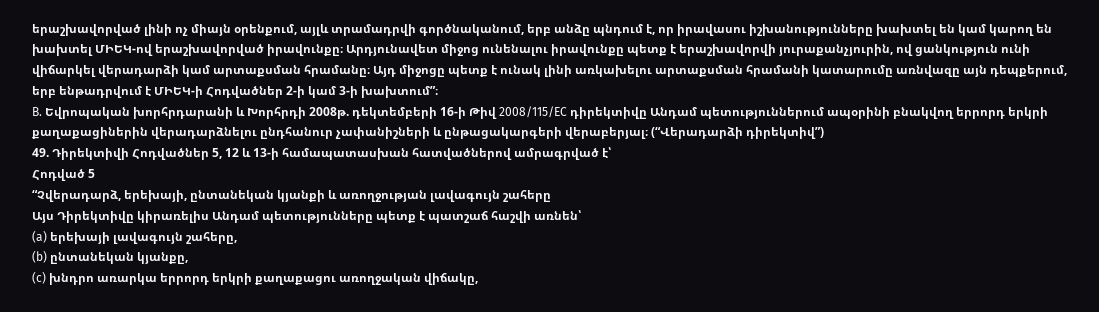երաշխավորված լինի ոչ միայն օրենքում, այլև տրամադրվի գործնականում, երբ անձը պնդում է, որ իրավասու իշխանությունները խախտել են կամ կարող են խախտել ՄԻԵԿ-ով երաշխավորված իրավունքը։ Արդյունավետ միջոց ունենալու իրավունքը պետք է երաշխավորվի յուրաքանչյուրին, ով ցանկություն ունի վիճարկել վերադարձի կամ արտաքսման հրամանը։ Այդ միջոցը պետք է ունակ լինի առկախելու արտաքսման հրամանի կատարումը առնվազը այն դեպքերում, երբ ենթադրվում է ՄԻԵԿ-ի Հոդվածներ 2-ի կամ 3-ի խախտում”։
B. Եվրոպական խորհրդարանի և Խորհրդի 2008թ. դեկտեմբերի 16-ի Թիվ 2008/115/EC դիրեկտիվը Անդամ պետություններում ապօրինի բնակվող երրորդ երկրի քաղաքացիներին վերադարձնելու ընդհանուր չափանիշների և ընթացակարգերի վերաբերյալ։ (“Վերադարձի դիրեկտիվ”)
49. Դիրեկտիվի Հոդվածներ 5, 12 և 13-ի համապատասխան հատվածներով ամրագրված է՝
Հոդված 5
“Չվերադարձ, երեխայի, ընտանեկան կյանքի և առողջության լավագույն շահերը
Այս Դիրեկտիվը կիրառելիս Անդամ պետությունները պետք է պատշաճ հաշվի առնեն՝
(a) երեխայի լավագույն շահերը,
(b) ընտանեկան կյանքը,
(c) խնդրո առարկա երրորդ երկրի քաղաքացու առողջական վիճակը,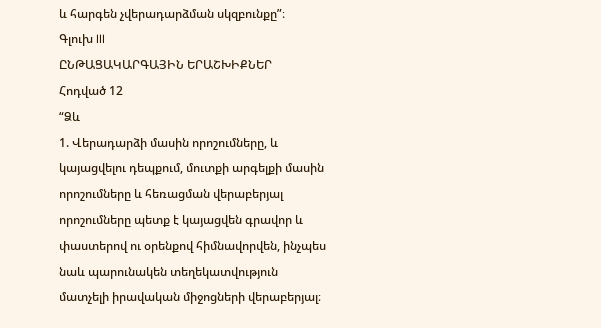և հարգեն չվերադարձման սկզբունքը”։
Գլուխ III
ԸՆԹԱՑԱԿԱՐԳԱՅԻՆ ԵՐԱՇԽԻՔՆԵՐ
Հոդված 12
“Ձև
1. Վերադարձի մասին որոշումները, և կայացվելու դեպքում, մուտքի արգելքի մասին որոշումները և հեռացման վերաբերյալ որոշումները պետք է կայացվեն գրավոր և փաստերով ու օրենքով հիմնավորվեն, ինչպես նաև պարունակեն տեղեկատվություն մատչելի իրավական միջոցների վերաբերյալ։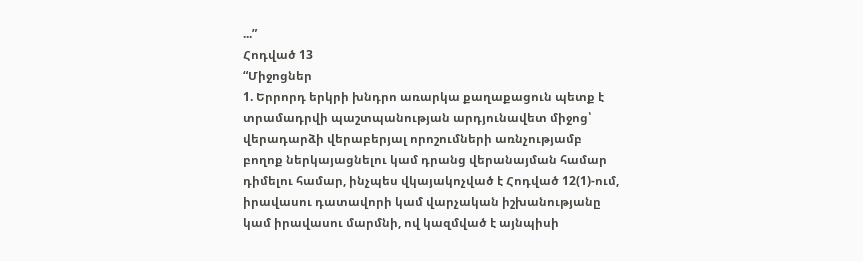...”
Հոդված 13
“Միջոցներ
1. Երրորդ երկրի խնդրո առարկա քաղաքացուն պետք է տրամադրվի պաշտպանության արդյունավետ միջոց՝ վերադարձի վերաբերյալ որոշումների առնչությամբ բողոք ներկայացնելու կամ դրանց վերանայման համար դիմելու համար, ինչպես վկայակոչված է Հոդված 12(1)-ում, իրավասու դատավորի կամ վարչական իշխանությանը կամ իրավասու մարմնի, ով կազմված է այնպիսի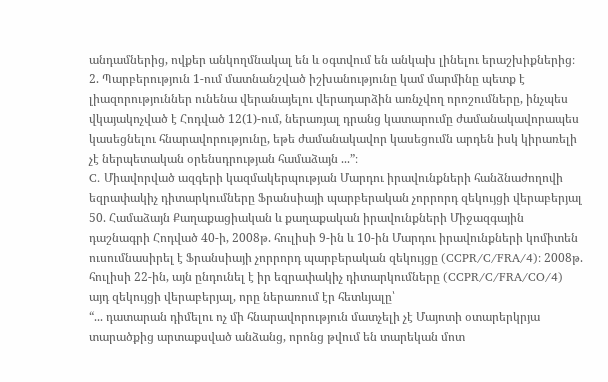անդամներից, ովքեր անկողմնակալ են և օգտվում են անկախ լինելու երաշխիքներից։
2. Պարբերություն 1-ում մատնանշված իշխանությունը կամ մարմինը պետք է լիազորություններ ունենա վերանայելու վերադարձին առնչվող որոշումները, ինչպես վկայակոչված է Հոդված 12(1)-ում, ներառյալ դրանց կատարումը ժամանակավորապես կասեցնելու հնարավորությունը, եթե ժամանակավոր կասեցումն արդեն իսկ կիրառելի չէ ներպետական օրենսդրության համաձայն ...”։
C. Միավորված ազգերի կազմակերպության Մարդու իրավունքների հանձնաժողովի եզրափակիչ դիտարկումները Ֆրանսիայի պարբերական չորրորդ զեկույցի վերաբերյալ
50. Համաձայն Քաղաքացիական և քաղաքական իրավունքների Միջազգային դաշնագրի Հոդված 40-ի, 2008թ. հուլիսի 9-ին և 10-ին Մարդու իրավունքների կոմիտեն ուսումնասիրել է Ֆրանսիայի չորրորդ պարբերական զեկույցը (CCPR/C/FRA/4)։ 2008թ. հուլիսի 22-ին, այն ընդունել է իր եզրափակիչ դիտարկումները (CCPR/C/FRA/CO/4) այդ զեկույցի վերաբերյալ, որը ներառում էր հետևյալը՝
“... դատարան դիմելու ոչ մի հնարավորություն մատչելի չէ Մայոտի օտարերկրյա տարածքից արտաքսված անձանց, որոնց թվում են տարեկան մոտ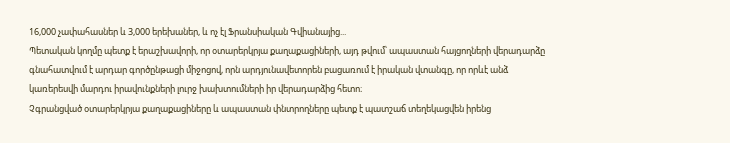16,000 չափահասներ և 3,000 երեխաներ, և ոչ էլ Ֆրանսիական Գվիանայից...
Պետական կողմը պետք է երաշխավորի, որ օտարերկրյա քաղաքացիների, այդ թվում՝ ապաստան հայցողների վերադարձը գնահատվում է արդար գործընթացի միջոցով, որն արդյունավետորեն բացառում է իրական վտանգը, որ որևէ անձ կառերեսվի մարդու իրավունքների լուրջ խախտումների իր վերադարձից հետո։
Չգրանցված օտարերկրյա քաղաքացիները և ապաստան փնտրողները պետք է պատշաճ տեղեկացվեն իրենց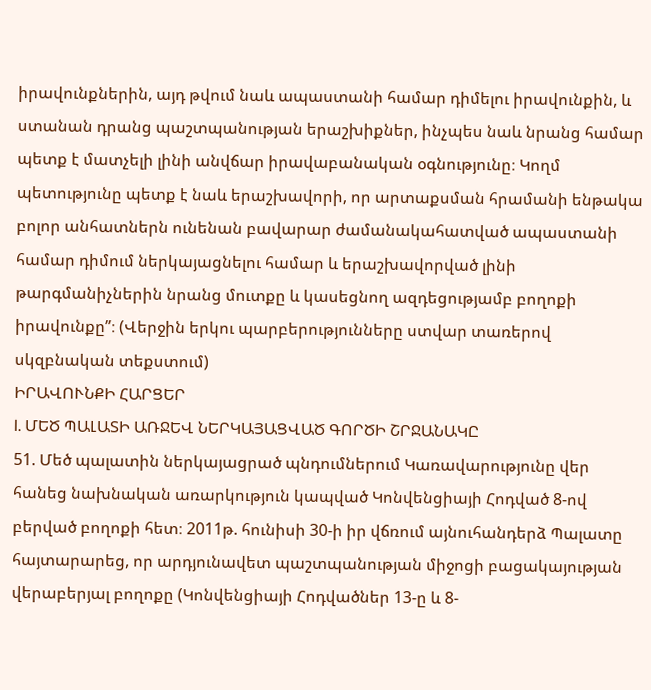իրավունքներին, այդ թվում նաև ապաստանի համար դիմելու իրավունքին, և ստանան դրանց պաշտպանության երաշխիքներ, ինչպես նաև նրանց համար պետք է մատչելի լինի անվճար իրավաբանական օգնությունը։ Կողմ պետությունը պետք է նաև երաշխավորի, որ արտաքսման հրամանի ենթակա բոլոր անհատներն ունենան բավարար ժամանակահատված ապաստանի համար դիմում ներկայացնելու համար և երաշխավորված լինի թարգմանիչներին նրանց մուտքը և կասեցնող ազդեցությամբ բողոքի իրավունքը”։ (Վերջին երկու պարբերությունները ստվար տառերով սկզբնական տեքստում)
ԻՐԱՎՈՒՆՔԻ ՀԱՐՑԵՐ
I. ՄԵԾ ՊԱԼԱՏԻ ԱՌՋԵՎ ՆԵՐԿԱՅԱՑՎԱԾ ԳՈՐԾԻ ՇՐՋԱՆԱԿԸ
51. Մեծ պալատին ներկայացրած պնդումներում Կառավարությունը վեր հանեց նախնական առարկություն կապված Կոնվենցիայի Հոդված 8-ով բերված բողոքի հետ։ 2011թ. հունիսի 30-ի իր վճռում այնուհանդերձ Պալատը հայտարարեց, որ արդյունավետ պաշտպանության միջոցի բացակայության վերաբերյալ բողոքը (Կոնվենցիայի Հոդվածներ 13-ը և 8-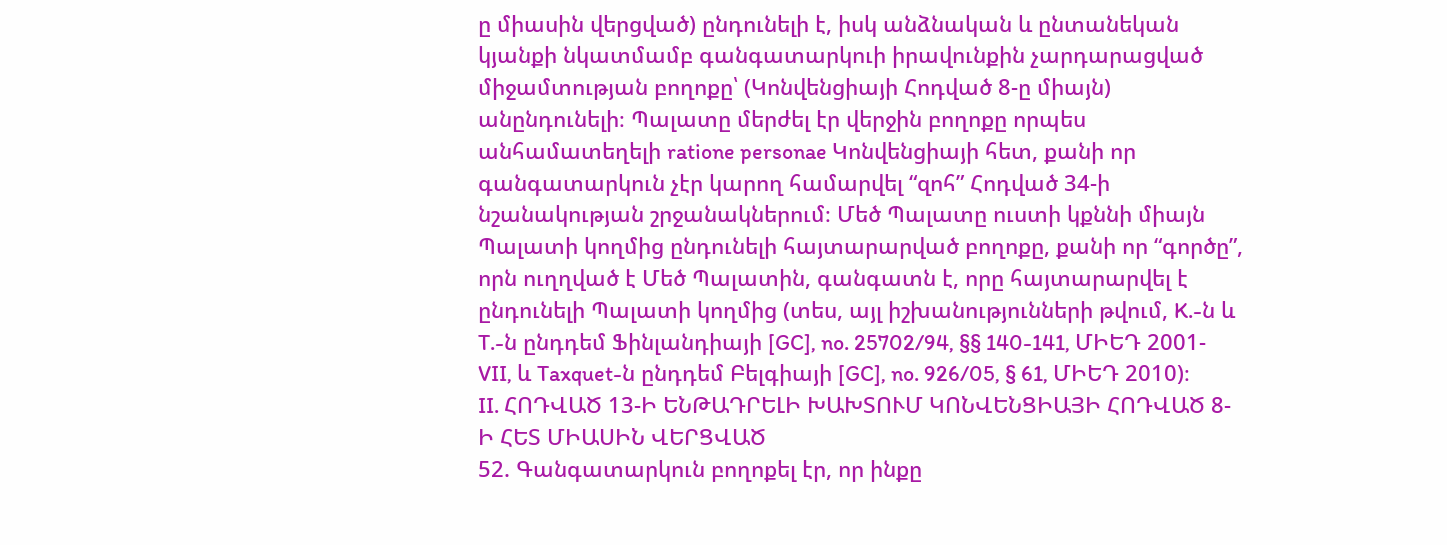ը միասին վերցված) ընդունելի է, իսկ անձնական և ընտանեկան կյանքի նկատմամբ գանգատարկուի իրավունքին չարդարացված միջամտության բողոքը՝ (Կոնվենցիայի Հոդված 8-ը միայն) անընդունելի։ Պալատը մերժել էր վերջին բողոքը որպես անհամատեղելի ratione personae Կոնվենցիայի հետ, քանի որ գանգատարկուն չէր կարող համարվել “զոհ” Հոդված 34-ի նշանակության շրջանակներում։ Մեծ Պալատը ուստի կքննի միայն Պալատի կողմից ընդունելի հայտարարված բողոքը, քանի որ “գործը”, որն ուղղված է Մեծ Պալատին, գանգատն է, որը հայտարարվել է ընդունելի Պալատի կողմից (տես, այլ իշխանությունների թվում, K.-ն և T.-ն ընդդեմ Ֆինլանդիայի [GC], no. 25702/94, §§ 140-141, ՄԻԵԴ 2001-VII, և Taxquet-ն ընդդեմ Բելգիայի [GC], no. 926/05, § 61, ՄԻԵԴ 2010)։
II. ՀՈԴՎԱԾ 13-Ի ԵՆԹԱԴՐԵԼԻ ԽԱԽՏՈՒՄ ԿՈՆՎԵՆՑԻԱՅԻ ՀՈԴՎԱԾ 8-Ի ՀԵՏ ՄԻԱՍԻՆ ՎԵՐՑՎԱԾ
52. Գանգատարկուն բողոքել էր, որ ինքը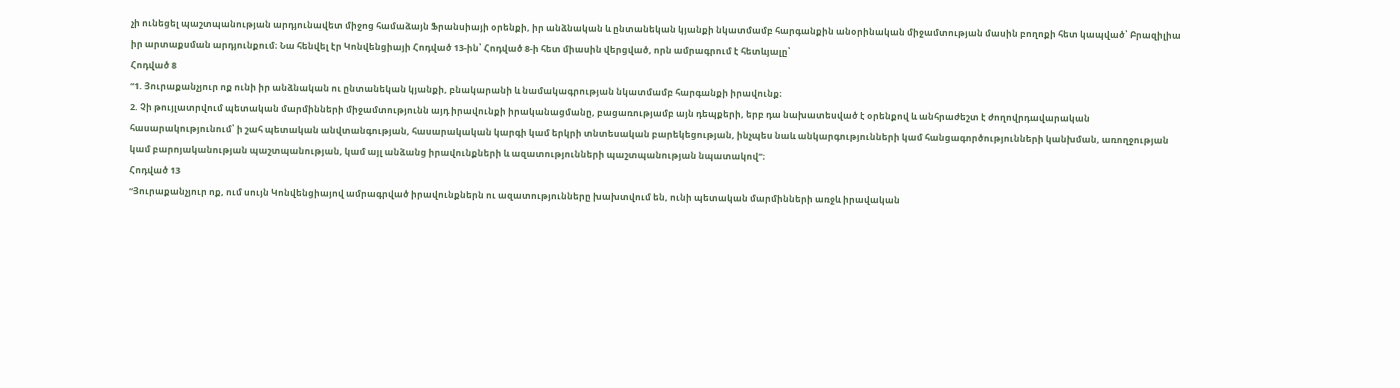չի ունեցել պաշտպանության արդյունավետ միջոց համաձայն Ֆրանսիայի օրենքի, իր անձնական և ընտանեկան կյանքի նկատմամբ հարգանքին անօրինական միջամտության մասին բողոքի հետ կապված՝ Բրազիլիա իր արտաքսման արդյունքում։ Նա հենվել էր Կոնվենցիայի Հոդված 13-ին՝ Հոդված 8-ի հետ միասին վերցված, որն ամրագրում է հետևյալը՝
Հոդված 8
“1. Յուրաքանչյուր ոք ունի իր անձնական ու ընտանեկան կյանքի, բնակարանի և նամակագրության նկատմամբ հարգանքի իրավունք։
2. Չի թույլատրվում պետական մարմինների միջամտությունն այդ իրավունքի իրականացմանը, բացառությամբ այն դեպքերի, երբ դա նախատեսված է օրենքով և անհրաժեշտ է ժողովրդավարական հասարակությունում՝ ի շահ պետական անվտանգության, հասարակական կարգի կամ երկրի տնտեսական բարեկեցության, ինչպես նաև անկարգությունների կամ հանցագործությունների կանխման, առողջության կամ բարոյականության պաշտպանության, կամ այլ անձանց իրավունքների և ազատությունների պաշտպանության նպատակով”։
Հոդված 13
“Յուրաքանչյուր ոք, ում սույն Կոնվենցիայով ամրագրված իրավունքներն ու ազատությունները խախտվում են, ունի պետական մարմինների առջև իրավական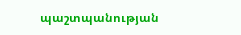պաշտպանության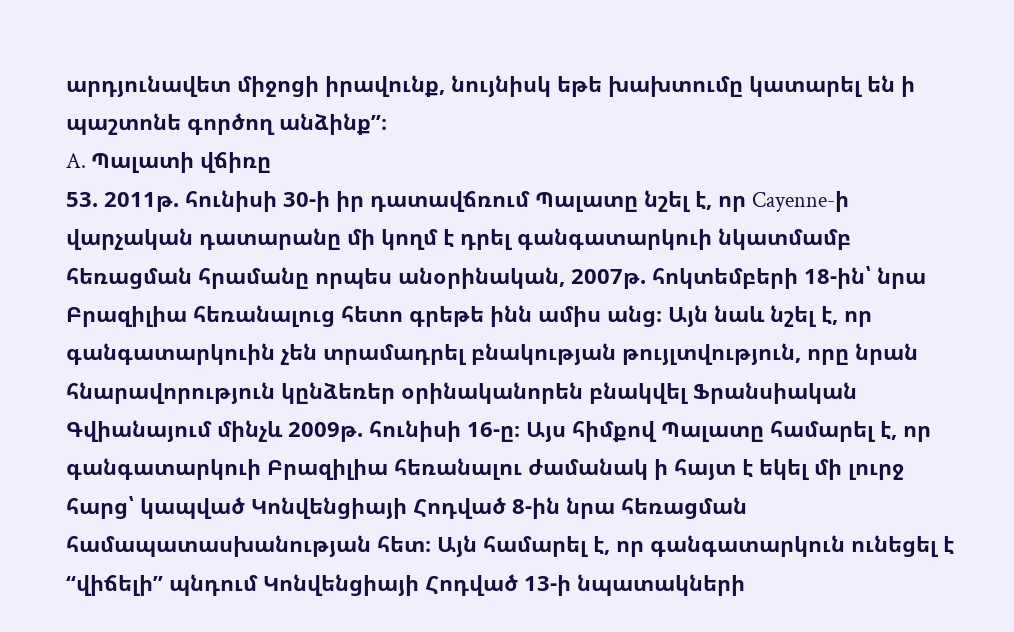արդյունավետ միջոցի իրավունք, նույնիսկ եթե խախտումը կատարել են ի պաշտոնե գործող անձինք”։
A. Պալատի վճիռը
53. 2011թ. հունիսի 30-ի իր դատավճռում Պալատը նշել է, որ Cayenne-ի վարչական դատարանը մի կողմ է դրել գանգատարկուի նկատմամբ հեռացման հրամանը որպես անօրինական, 2007թ. հոկտեմբերի 18-ին՝ նրա Բրազիլիա հեռանալուց հետո գրեթե ինն ամիս անց։ Այն նաև նշել է, որ գանգատարկուին չեն տրամադրել բնակության թույլտվություն, որը նրան հնարավորություն կընձեռեր օրինականորեն բնակվել Ֆրանսիական Գվիանայում մինչև 2009թ. հունիսի 16-ը։ Այս հիմքով Պալատը համարել է, որ գանգատարկուի Բրազիլիա հեռանալու ժամանակ ի հայտ է եկել մի լուրջ հարց՝ կապված Կոնվենցիայի Հոդված 8-ին նրա հեռացման համապատասխանության հետ։ Այն համարել է, որ գանգատարկուն ունեցել է “վիճելի” պնդում Կոնվենցիայի Հոդված 13-ի նպատակների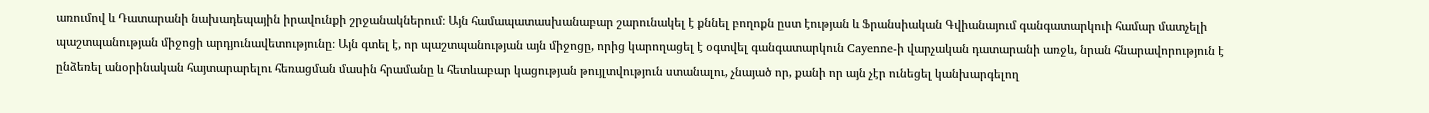առումով և Դատարանի նախադեպային իրավունքի շրջանակներում։ Այն համապատասխանաբար շարունակել է քննել բողոքն ըստ էության և Ֆրանսիական Գվիանայում գանգատարկուի համար մատչելի պաշտպանության միջոցի արդյունավետությունը։ Այն գտել է, որ պաշտպանության այն միջոցը, որից կարողացել է օգտվել գանգատարկուն Cayenne-ի վարչական դատարանի առջև, նրան հնարավորություն է ընձեռել անօրինական հայտարարելու հեռացման մասին հրամանը և հետևաբար կացության թույլտվություն ստանալու, չնայած որ, քանի որ այն չէր ունեցել կանխարգելող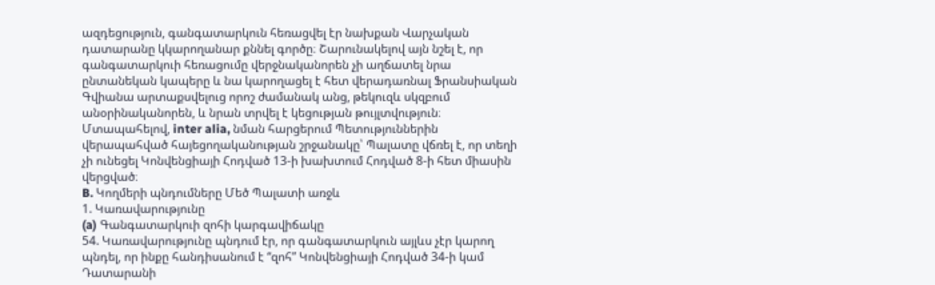ազդեցություն, գանգատարկուն հեռացվել էր նախքան Վարչական դատարանը կկարողանար քննել գործը։ Շարունակելով այն նշել է, որ գանգատարկուի հեռացումը վերջնականորեն չի աղճատել նրա ընտանեկան կապերը և նա կարողացել է հետ վերադառնալ Ֆրանսիական Գվիանա արտաքսվելուց որոշ ժամանակ անց, թեկուզև սկզբում անօրինականորեն, և նրան տրվել է կեցության թույլտվություն։ Մտապահելով, inter alia, նման հարցերում Պետություններին վերապահված հայեցողականության շրջանակը՝ Պալատը վճռել է, որ տեղի չի ունեցել Կոնվենցիայի Հոդված 13-ի խախտում Հոդված 8-ի հետ միասին վերցված։
B. Կողմերի պնդումները Մեծ Պալատի առջև
1. Կառավարությունը
(a) Գանգատարկուի զոհի կարգավիճակը
54. Կառավարությունը պնդում էր, որ գանգատարկուն այլևս չէր կարող պնդել, որ ինքը հանդիսանում է “զոհ” Կոնվենցիայի Հոդված 34-ի կամ Դատարանի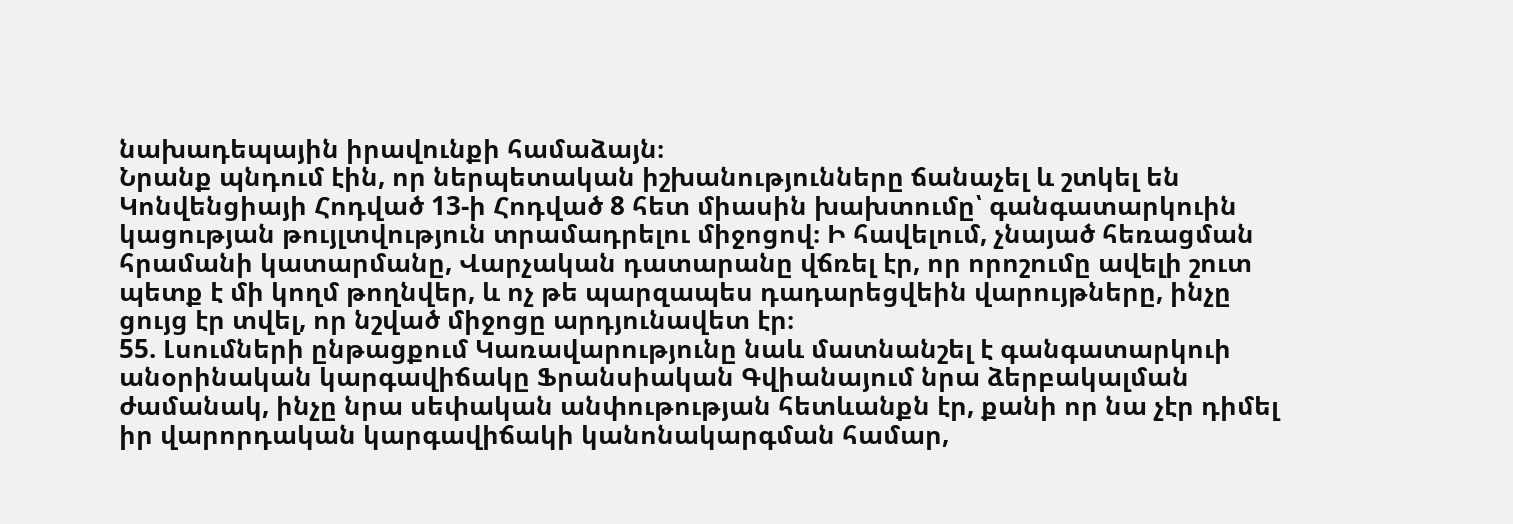նախադեպային իրավունքի համաձայն։
Նրանք պնդում էին, որ ներպետական իշխանությունները ճանաչել և շտկել են Կոնվենցիայի Հոդված 13-ի Հոդված 8 հետ միասին խախտումը՝ գանգատարկուին կացության թույլտվություն տրամադրելու միջոցով։ Ի հավելում, չնայած հեռացման հրամանի կատարմանը, Վարչական դատարանը վճռել էր, որ որոշումը ավելի շուտ պետք է մի կողմ թողնվեր, և ոչ թե պարզապես դադարեցվեին վարույթները, ինչը ցույց էր տվել, որ նշված միջոցը արդյունավետ էր։
55. Լսումների ընթացքում Կառավարությունը նաև մատնանշել է գանգատարկուի անօրինական կարգավիճակը Ֆրանսիական Գվիանայում նրա ձերբակալման ժամանակ, ինչը նրա սեփական անփութության հետևանքն էր, քանի որ նա չէր դիմել իր վարորդական կարգավիճակի կանոնակարգման համար,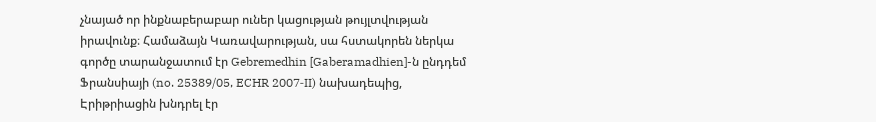չնայած որ ինքնաբերաբար ուներ կացության թույլտվության իրավունք։ Համաձայն Կառավարության, սա հստակորեն ներկա գործը տարանջատում էր Gebremedhin [Gaberamadhien]-ն ընդդեմ Ֆրանսիայի (no. 25389/05, ECHR 2007‑II) նախադեպից, Էրիթրիացին խնդրել էր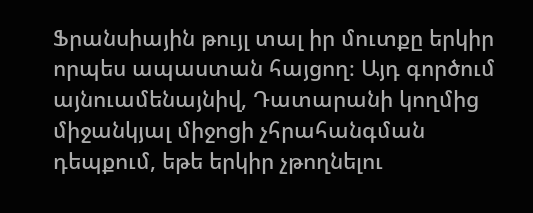Ֆրանսիային թույլ տալ իր մուտքը երկիր որպես ապաստան հայցող։ Այդ գործում այնուամենայնիվ, Դատարանի կողմից միջանկյալ միջոցի չհրահանգման դեպքում, եթե երկիր չթողնելու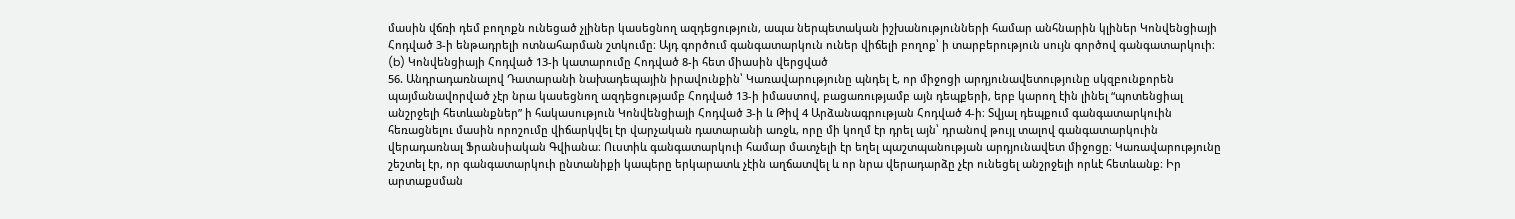մասին վճռի դեմ բողոքն ունեցած չլիներ կասեցնող ազդեցություն, ապա ներպետական իշխանությունների համար անհնարին կլիներ Կոնվենցիայի Հոդված 3-ի ենթադրելի ոտնահարման շտկումը։ Այդ գործում գանգատարկուն ուներ վիճելի բողոք՝ ի տարբերություն սույն գործով գանգատարկուի։
(b) Կոնվենցիայի Հոդված 13-ի կատարումը Հոդված 8-ի հետ միասին վերցված
56. Անդրադառնալով Դատարանի նախադեպային իրավունքին՝ Կառավարությունը պնդել է, որ միջոցի արդյունավետությունը սկզբունքորեն պայմանավորված չէր նրա կասեցնող ազդեցությամբ Հոդված 13-ի իմաստով, բացառությամբ այն դեպքերի, երբ կարող էին լինել “պոտենցիալ անշրջելի հետևանքներ” ի հակասություն Կոնվենցիայի Հոդված 3-ի և Թիվ 4 Արձանագրության Հոդված 4-ի։ Տվյալ դեպքում գանգատարկուին հեռացնելու մասին որոշումը վիճարկվել էր վարչական դատարանի առջև, որը մի կողմ էր դրել այն՝ դրանով թույլ տալով գանգատարկուին վերադառնալ Ֆրանսիական Գվիանա։ Ուստիև գանգատարկուի համար մատչելի էր եղել պաշտպանության արդյունավետ միջոցը։ Կառավարությունը շեշտել էր, որ գանգատարկուի ընտանիքի կապերը երկարատև չէին աղճատվել և որ նրա վերադարձը չէր ունեցել անշրջելի որևէ հետևանք։ Իր արտաքսման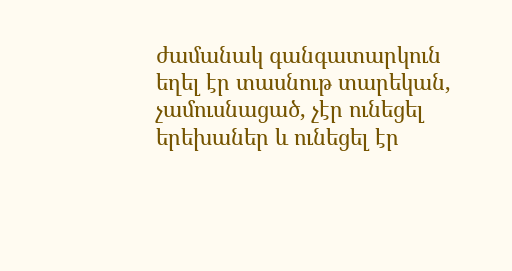ժամանակ գանգատարկուն եղել էր տասնութ տարեկան, չամուսնացած, չէր ունեցել երեխաներ և ունեցել էր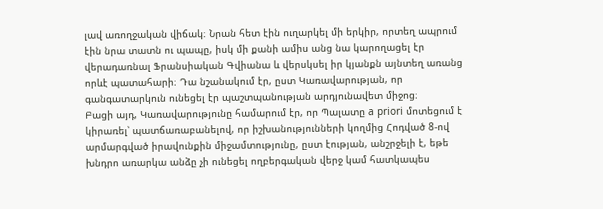լավ առողջական վիճակ։ Նրան հետ էին ուղարկել մի երկիր, որտեղ ապրում էին նրա տատն ու պապը, իսկ մի քանի ամիս անց նա կարողացել էր վերադառնալ Ֆրանսիական Գվիանա և վերսկսել իր կյանքն այնտեղ առանց որևէ պատահարի։ Դա նշանակում էր, ըստ Կառավարության, որ գանգատարկուն ունեցել էր պաշտպանության արդյունավետ միջոց։
Բացի այդ, Կառավարությունը համարում էր, որ Պալատը a priori մոտեցում է կիրառել՝ պատճառաբանելով, որ իշխանությունների կողմից Հոդված 8-ով արմարգված իրավունքին միջամտությունը, ըստ էության, անշրջելի է, եթե խնդրո առարկա անձը չի ունեցել ողբերգական վերջ կամ հատկապես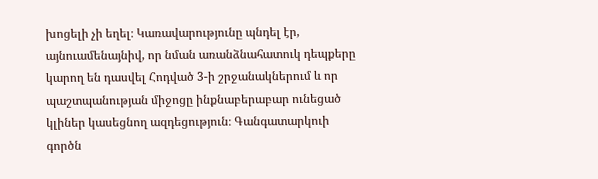խոցելի չի եղել։ Կառավարությունը պնդել էր, այնուամենայնիվ, որ նման առանձնահատուկ դեպքերը կարող են դասվել Հոդված 3-ի շրջանակներում և որ պաշտպանության միջոցը ինքնաբերաբար ունեցած կլիներ կասեցնող ազդեցություն։ Գանգատարկուի գործն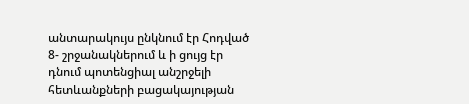անտարակույս ընկնում էր Հոդված 8- շրջանակներում և ի ցույց էր դնում պոտենցիալ անշրջելի հետևանքների բացակայության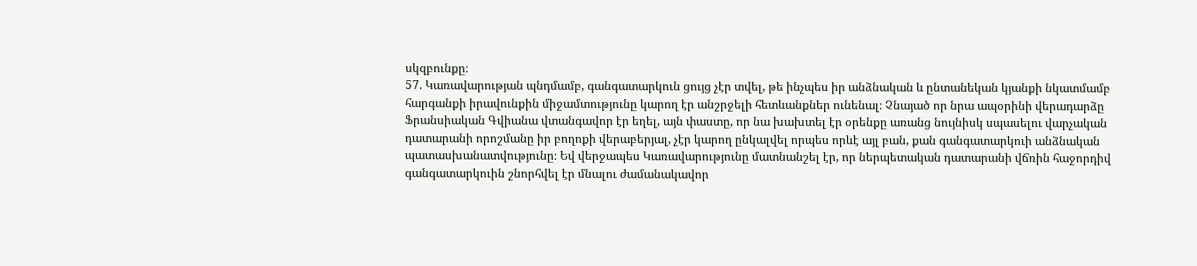սկզբունքը։
57. Կառավարության պնդմամբ, գանգատարկուն ցույց չէր տվել, թե ինչպես իր անձնական և ընտանեկան կյանքի նկատմամբ հարգանքի իրավունքին միջամտությունը կարող էր անշրջելի հետևանքներ ունենալ։ Չնայած որ նրա ապօրինի վերադարձը Ֆրանսիական Գվիանա վտանգավոր էր եղել, այն փաստը, որ նա խախտել էր օրենքը առանց նույնիսկ սպասելու վարչական դատարանի որոշմանը իր բողոքի վերաբերյալ, չէր կարող ընկալվել որպես որևէ այլ բան, քան գանգատարկուի անձնական պատասխանատվությունը։ Եվ վերջապես Կառավարությունը մատնանշել էր, որ ներպետական դատարանի վճռին հաջորդիվ գանգատարկուին շնորհվել էր մնալու ժամանակավոր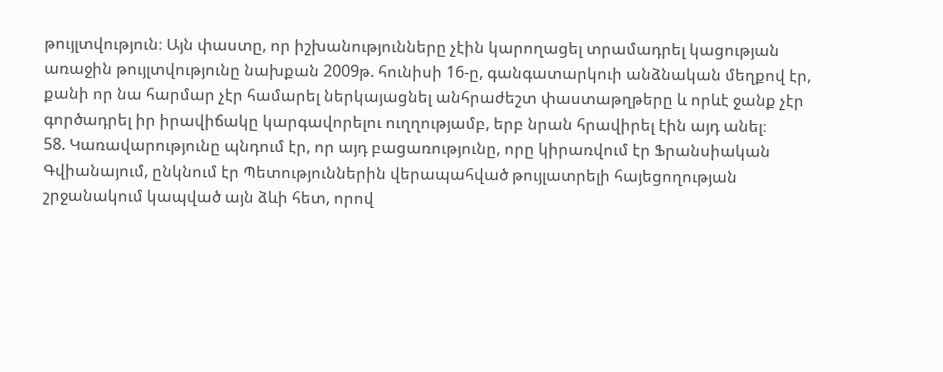թույլտվություն։ Այն փաստը, որ իշխանությունները չէին կարողացել տրամադրել կացության առաջին թույլտվությունը նախքան 2009թ. հունիսի 16-ը, գանգատարկուի անձնական մեղքով էր, քանի որ նա հարմար չէր համարել ներկայացնել անհրաժեշտ փաստաթղթերը և որևէ ջանք չէր գործադրել իր իրավիճակը կարգավորելու ուղղությամբ, երբ նրան հրավիրել էին այդ անել։
58. Կառավարությունը պնդում էր, որ այդ բացառությունը, որը կիրառվում էր Ֆրանսիական Գվիանայում, ընկնում էր Պետություններին վերապահված թույլատրելի հայեցողության շրջանակում կապված այն ձևի հետ, որով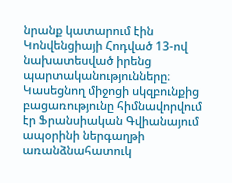նրանք կատարում էին Կոնվենցիայի Հոդված 13-ով նախատեսված իրենց պարտականությունները։ Կասեցնող միջոցի սկզբունքից բացառությունը հիմնավորվում էր Ֆրանսիական Գվիանայում ապօրինի ներգաղթի առանձնահատուկ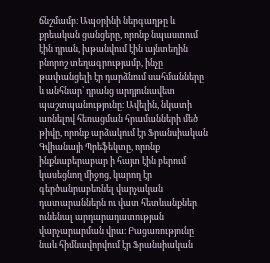ճնշմամբ։ Ապօրինի ներգաղթը և քրեական ցանցերը, որոնք նպաստում էին դրան, խթանվում էին այնտեղին բնորոշ տեղագրությամբ, ինչը թափանցելի էր դարձնում սահմանները և անհնար՝ դրանց արդյունավետ պաշտպանությունը։ Ավելին, նկատի առնելով հեռացման հրամանների մեծ թիվը, որոնք արձակում էր Ֆրանսիական Գվիանայի Պրեֆեկտը, որոնք ինքնաբերաբար ի հայտ էին բերում կասեցնող միջոց, կարող էր գերծանրաբեռնել վարչական դատարաններն ու վատ հետևանքներ ունենալ արդարադատության վարչարարման վրա։ Բացառությունը նաև հիմնավորվում էր Ֆրանսիական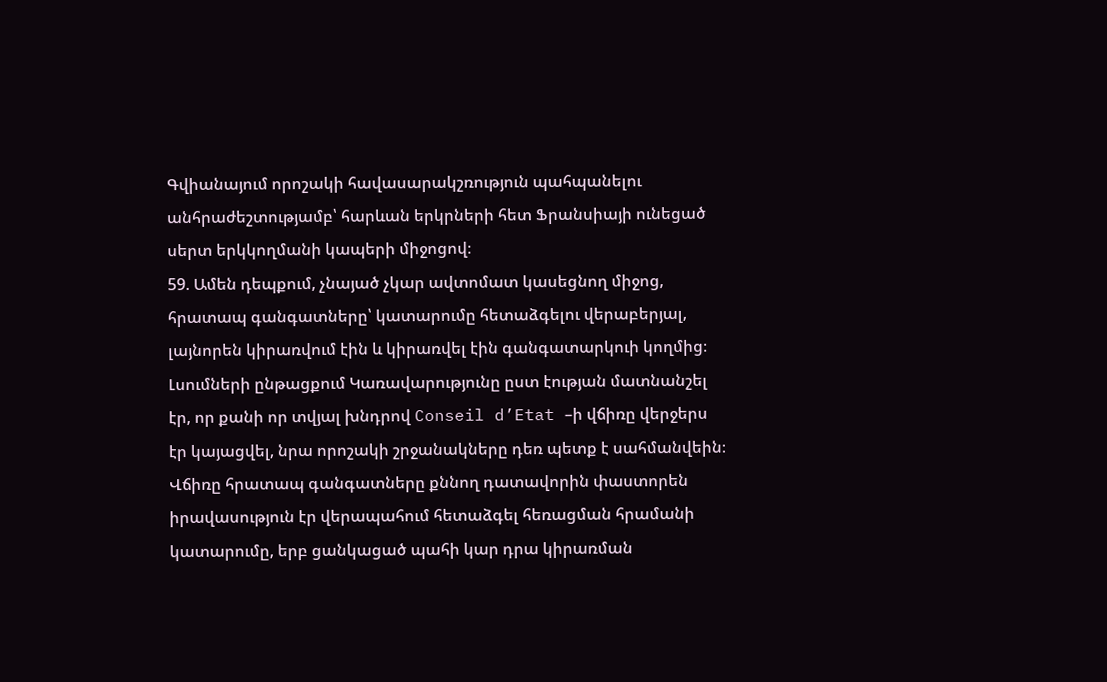Գվիանայում որոշակի հավասարակշռություն պահպանելու անհրաժեշտությամբ՝ հարևան երկրների հետ Ֆրանսիայի ունեցած սերտ երկկողմանի կապերի միջոցով։
59. Ամեն դեպքում, չնայած չկար ավտոմատ կասեցնող միջոց, հրատապ գանգատները՝ կատարումը հետաձգելու վերաբերյալ, լայնորեն կիրառվում էին և կիրառվել էին գանգատարկուի կողմից։ Լսումների ընթացքում Կառավարությունը ըստ էության մատնանշել էր, որ քանի որ տվյալ խնդրով Conseil d’Etat –ի վճիռը վերջերս էր կայացվել, նրա որոշակի շրջանակները դեռ պետք է սահմանվեին։ Վճիռը հրատապ գանգատները քննող դատավորին փաստորեն իրավասություն էր վերապահում հետաձգել հեռացման հրամանի կատարումը, երբ ցանկացած պահի կար դրա կիրառման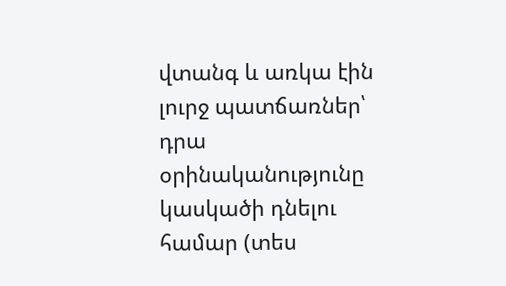վտանգ և առկա էին լուրջ պատճառներ՝ դրա օրինականությունը կասկածի դնելու համար (տես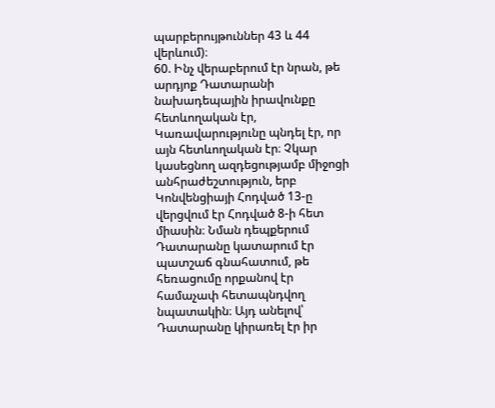պարբերույթուններ 43 և 44 վերևում)։
60. Ինչ վերաբերում էր նրան, թե արդյոք Դատարանի նախադեպային իրավունքը հետևողական էր, Կառավարությունը պնդել էր, որ այն հետևողական էր։ Չկար կասեցնող ազդեցությամբ միջոցի անհրաժեշտություն, երբ Կոնվենցիայի Հոդված 13-ը վերցվում էր Հոդված 8-ի հետ միասին։ Նման դեպքերում Դատարանը կատարում էր պատշաճ գնահատում, թե հեռացումը որքանով էր համաչափ հետապնդվող նպատակին։ Այդ անելով՝ Դատարանը կիրառել էր իր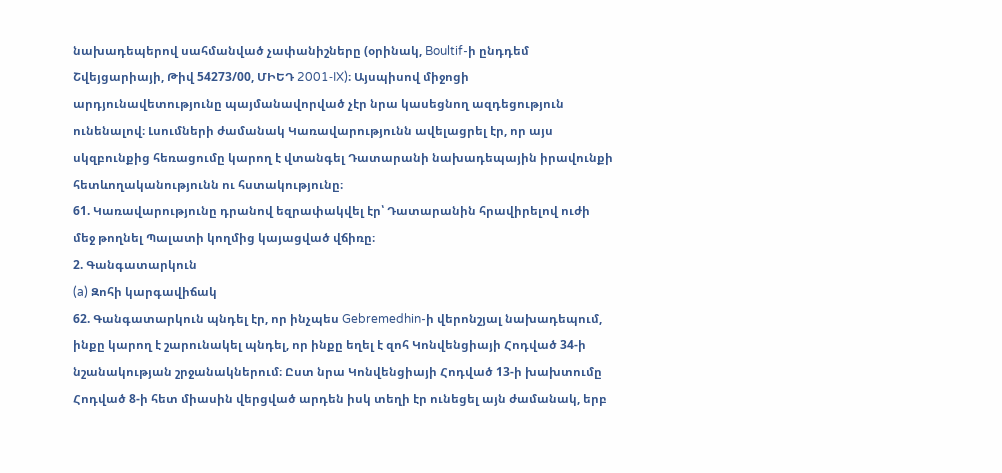նախադեպերով սահմանված չափանիշները (օրինակ, Boultif-ի ընդդեմ Շվեյցարիայի, Թիվ 54273/00, ՄԻԵԴ 2001‑IX)։ Այսպիսով միջոցի արդյունավետությունը պայմանավորված չէր նրա կասեցնող ազդեցություն ունենալով։ Լսումների ժամանակ Կառավարությունն ավելացրել էր, որ այս սկզբունքից հեռացումը կարող է վտանգել Դատարանի նախադեպային իրավունքի հետևողականությունն ու հստակությունը։
61. Կառավարությունը դրանով եզրափակվել էր՝ Դատարանին հրավիրելով ուժի մեջ թողնել Պալատի կողմից կայացված վճիռը։
2. Գանգատարկուն
(a) Զոհի կարգավիճակ
62. Գանգատարկուն պնդել էր, որ ինչպես Gebremedhin-ի վերոնշյալ նախադեպում, ինքը կարող է շարունակել պնդել, որ ինքը եղել է զոհ Կոնվենցիայի Հոդված 34-ի նշանակության շրջանակներում։ Ըստ նրա Կոնվենցիայի Հոդված 13-ի խախտումը Հոդված 8-ի հետ միասին վերցված արդեն իսկ տեղի էր ունեցել այն ժամանակ, երբ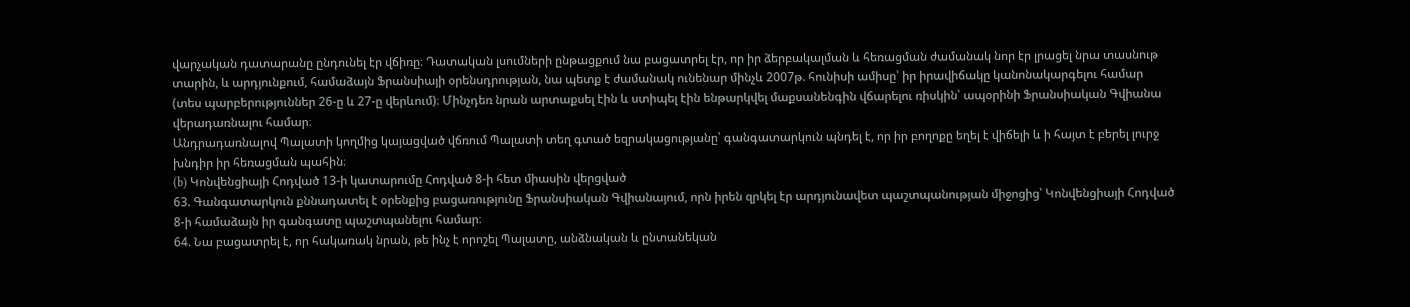վարչական դատարանը ընդունել էր վճիռը։ Դատական լսումների ընթացքում նա բացատրել էր, որ իր ձերբակալման և հեռացման ժամանակ նոր էր լրացել նրա տասնութ տարին, և արդյունքում, համաձայն Ֆրանսիայի օրենսդրության, նա պետք է ժամանակ ունենար մինչև 2007թ. հունիսի ամիսը՝ իր իրավիճակը կանոնակարգելու համար (տես պարբերություններ 26-ը և 27-ը վերևում)։ Մինչդեռ նրան արտաքսել էին և ստիպել էին ենթարկվել մաքսանենգին վճարելու ռիսկին՝ ապօրինի Ֆրանսիական Գվիանա վերադառնալու համար։
Անդրադառնալով Պալատի կողմից կայացված վճռում Պալատի տեղ գտած եզրակացությանը՝ գանգատարկուն պնդել է, որ իր բողոքը եղել է վիճելի և ի հայտ է բերել լուրջ խնդիր իր հեռացման պահին։
(b) Կոնվենցիայի Հոդված 13-ի կատարումը Հոդված 8-ի հետ միասին վերցված
63. Գանգատարկուն քննադատել է օրենքից բացառությունը Ֆրանսիական Գվիանայում, որն իրեն զրկել էր արդյունավետ պաշտպանության միջոցից՝ Կոնվենցիայի Հոդված 8-ի համաձայն իր գանգատը պաշտպանելու համար։
64. Նա բացատրել է, որ հակառակ նրան, թե ինչ է որոշել Պալատը, անձնական և ընտանեկան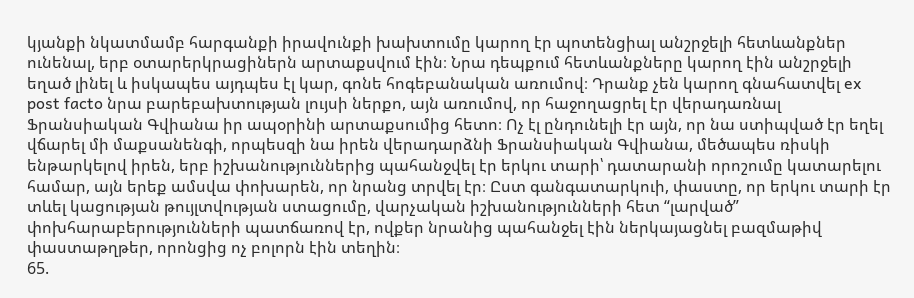կյանքի նկատմամբ հարգանքի իրավունքի խախտումը կարող էր պոտենցիալ անշրջելի հետևանքներ ունենալ, երբ օտարերկրացիներն արտաքսվում էին։ Նրա դեպքում հետևանքները կարող էին անշրջելի եղած լինել և իսկապես այդպես էլ կար, գոնե հոգեբանական առումով։ Դրանք չեն կարող գնահատվել ex post facto նրա բարեբախտության լույսի ներքո, այն առումով, որ հաջողացրել էր վերադառնալ Ֆրանսիական Գվիանա իր ապօրինի արտաքսումից հետո։ Ոչ էլ ընդունելի էր այն, որ նա ստիպված էր եղել վճարել մի մաքսանենգի, որպեսզի նա իրեն վերադարձնի Ֆրանսիական Գվիանա, մեծապես ռիսկի ենթարկելով իրեն, երբ իշխանություններից պահանջվել էր երկու տարի՝ դատարանի որոշումը կատարելու համար, այն երեք ամսվա փոխարեն, որ նրանց տրվել էր։ Ըստ գանգատարկուի, փաստը, որ երկու տարի էր տևել կացության թույլտվության ստացումը, վարչական իշխանությունների հետ “լարված” փոխհարաբերությունների պատճառով էր, ովքեր նրանից պահանջել էին ներկայացնել բազմաթիվ փաստաթղթեր, որոնցից ոչ բոլորն էին տեղին։
65.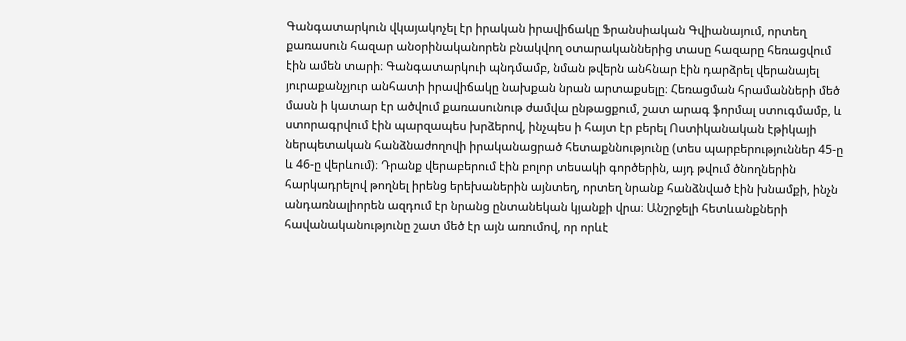Գանգատարկուն վկայակոչել էր իրական իրավիճակը Ֆրանսիական Գվիանայում, որտեղ քառասուն հազար անօրինականորեն բնակվող օտարականներից տասը հազարը հեռացվում էին ամեն տարի։ Գանգատարկուի պնդմամբ, նման թվերն անհնար էին դարձրել վերանայել յուրաքանչյուր անհատի իրավիճակը նախքան նրան արտաքսելը։ Հեռացման հրամանների մեծ մասն ի կատար էր ածվում քառասունութ ժամվա ընթացքում, շատ արագ ֆորմալ ստուգմամբ, և ստորագրվում էին պարզապես խրձերով, ինչպես ի հայտ էր բերել Ոստիկանական էթիկայի ներպետական հանձնաժողովի իրականացրած հետաքննությունը (տես պարբերություններ 45-ը և 46-ը վերևում)։ Դրանք վերաբերում էին բոլոր տեսակի գործերին, այդ թվում ծնողներին հարկադրելով թողնել իրենց երեխաներին այնտեղ, որտեղ նրանք հանձնված էին խնամքի, ինչն անդառնալիորեն ազդում էր նրանց ընտանեկան կյանքի վրա։ Անշրջելի հետևանքների հավանականությունը շատ մեծ էր այն առումով, որ որևէ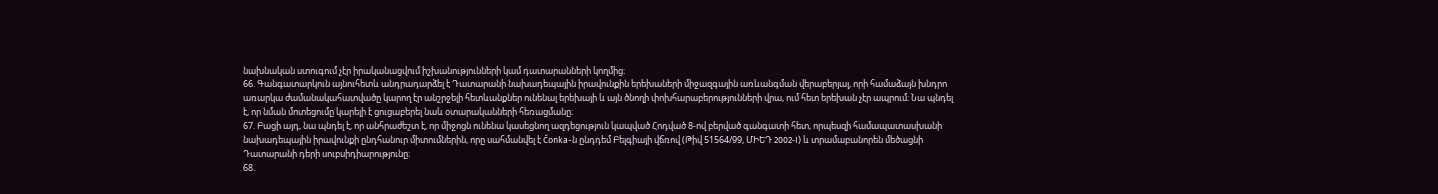նախնական ստուգում չէր իրականացվում իշխանությունների կամ դատարանների կողմից։
66. Գանգատարկուն այնուհետև անդրադարձել է Դատարանի նախադեպային իրավունքին երեխաների միջազգային առևանգման վերաբերյալ, որի համաձայն խնդրո առարկա ժամանակահատվածը կարող էր անշրջելի հետևանքներ ունենալ երեխայի և այն ծնողի փոխհարաբերությունների վրա, ում հետ երեխան չէր ապրում։ Նա պնդել է, որ նման մոտեցումը կարելի է ցուցաբերել նաև օտարականների հեռացմանը։
67. Բացի այդ, նա պնդել է, որ անհրաժեշտ է, որ միջոցն ունենա կասեցնող ազդեցություն կապված Հոդված 8-ով բերված գանգատի հետ, որպեսզի համապատասխանի նախադեպային իրավունքի ընդհանուր միտումներին, որը սահմանվել է Čonka-ն ընդդեմ Բելգիայի վճռով (Թիվ 51564/99, ՄԻԵԴ 2002‑I) և տրամաբանորեն մեծացնի Դատարանի դերի սուբսիդիարությունը։
68.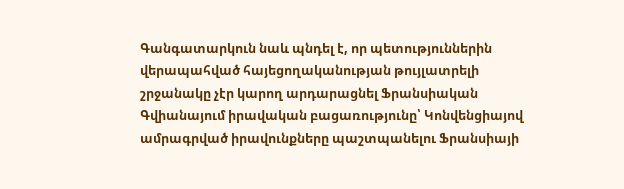Գանգատարկուն նաև պնդել է, որ պետություններին վերապահված հայեցողականության թույլատրելի շրջանակը չէր կարող արդարացնել Ֆրանսիական Գվիանայում իրավական բացառությունը՝ Կոնվենցիայով ամրագրված իրավունքները պաշտպանելու Ֆրանսիայի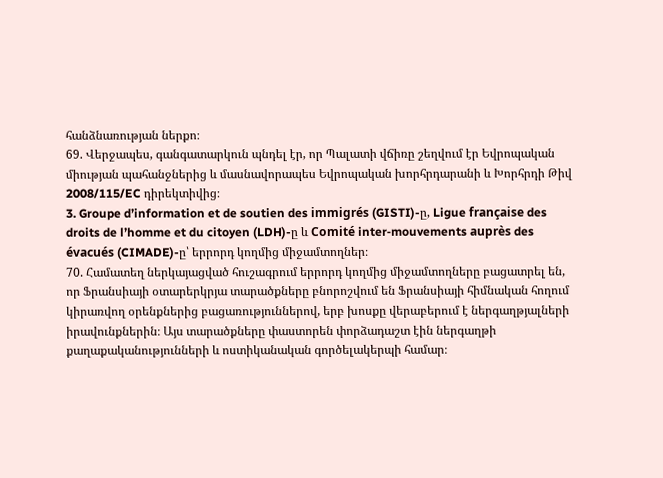հանձնառության ներքո։
69. Վերջապես, գանգատարկուն պնդել էր, որ Պալատի վճիռը շեղվում էր Եվրոպական միության պահանջներից և մասնավորապես Եվրոպական խորհրդարանի և Խորհրդի Թիվ 2008/115/EC դիրեկտիվից։
3. Groupe d’information et de soutien des immigrés (GISTI)-ը, Ligue française des droits de l’homme et du citoyen (LDH)-ը և Comité inter‑mouvements auprès des évacués (CIMADE)-ը՝ երրորդ կողմից միջամտողներ։
70. Համատեղ ներկայացված հուշագրում երրորդ կողմից միջամտողները բացատրել են, որ Ֆրանսիայի օտարերկրյա տարածքները բնորոշվում են Ֆրանսիայի հիմնական հողում կիրառվող օրենքներից բացառություններով, երբ խոսքը վերաբերում է ներգաղթյալների իրավունքներին։ Այս տարածքները փաստորեն փորձադաշտ էին ներգաղթի քաղաքականությունների և ոստիկանական գործելակերպի համար։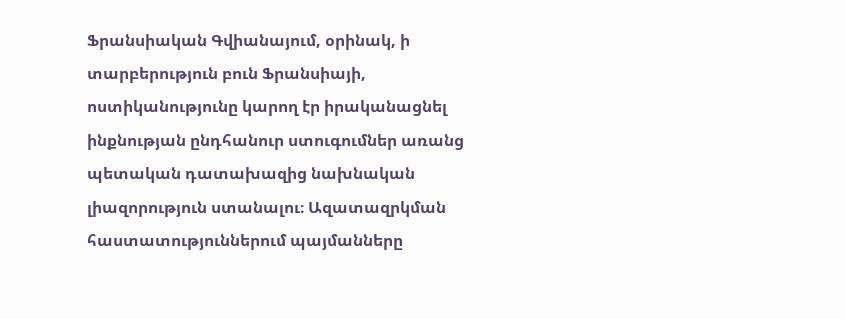Ֆրանսիական Գվիանայում, օրինակ, ի տարբերություն բուն Ֆրանսիայի, ոստիկանությունը կարող էր իրականացնել ինքնության ընդհանուր ստուգումներ առանց պետական դատախազից նախնական լիազորություն ստանալու։ Ազատազրկման հաստատություններում պայմանները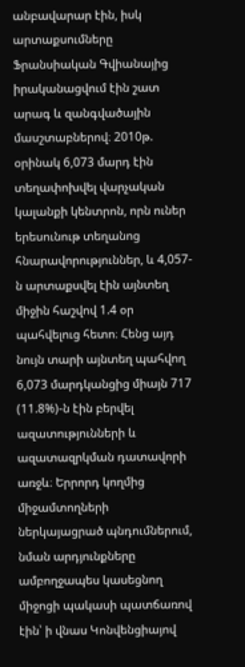անբավարար էին, իսկ արտաքսումները Ֆրանսիական Գվիանայից իրականացվում էին շատ արագ և զանգվածային մասշտաբներով։ 2010թ. օրինակ 6,073 մարդ էին տեղափոխվել վարչական կալանքի կենտրոն, որն ուներ երեսունութ տեղանոց հնարավորություններ, և 4,057-ն արտաքսվել էին այնտեղ միջին հաշվով 1.4 օր պահվելուց հետո։ Հենց այդ նույն տարի այնտեղ պահվող 6,073 մարդկանցից միայն 717 (11.8%)-ն էին բերվել ազատությունների և ազատազրկման դատավորի առջև։ Երրորդ կողմից միջամտողների ներկայացրած պնդումներում, նման արդյունքները ամբողջապես կասեցնող միջոցի պակասի պատճառով էին՝ ի վնաս Կոնվենցիայով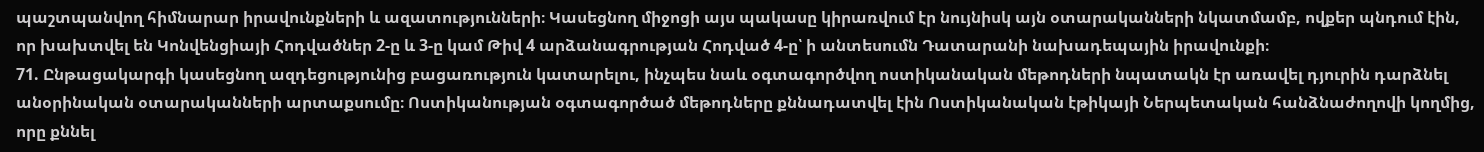պաշտպանվող հիմնարար իրավունքների և ազատությունների։ Կասեցնող միջոցի այս պակասը կիրառվում էր նույնիսկ այն օտարականների նկատմամբ, ովքեր պնդում էին, որ խախտվել են Կոնվենցիայի Հոդվածներ 2-ը և 3-ը կամ Թիվ 4 արձանագրության Հոդված 4-ը՝ ի անտեսումն Դատարանի նախադեպային իրավունքի։
71. Ընթացակարգի կասեցնող ազդեցությունից բացառություն կատարելու, ինչպես նաև օգտագործվող ոստիկանական մեթոդների նպատակն էր առավել դյուրին դարձնել անօրինական օտարականների արտաքսումը։ Ոստիկանության օգտագործած մեթոդները քննադատվել էին Ոստիկանական էթիկայի Ներպետական հանձնաժողովի կողմից, որը քննել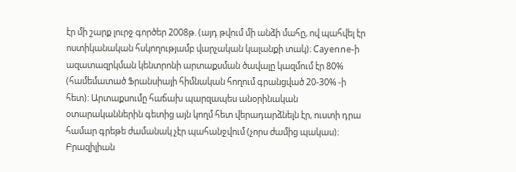էր մի շարք լուրջ գործեր 2008թ. (այդ թվում մի անձի մահը, ով պահվել էր ոստիկանական հսկողությամբ վարչական կալանքի տակ)։ Cayenne-ի ազատազրկման կենտրոնի արտաքսման ծավալը կազմում էր 80% (համեմատած Ֆրանսիայի հիմնական հողում գրանցված 20-30% -ի հետ)։ Արտաքսումը հաճախ պարզապես անօրինական օտարականներին գետից այն կողմ հետ վերադարձնելն էր, ուստի դրա համար գրեթե ժամանակ չէր պահանջվում (չորս ժամից պակաս)։ Բրազիլիան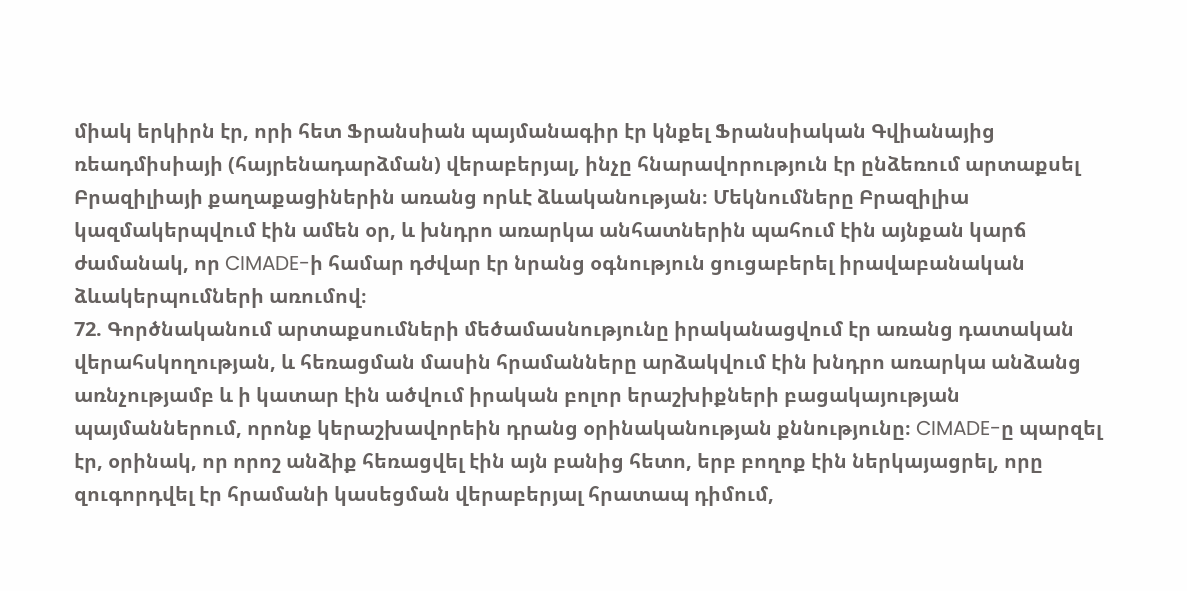միակ երկիրն էր, որի հետ Ֆրանսիան պայմանագիր էր կնքել Ֆրանսիական Գվիանայից ռեադմիսիայի (հայրենադարձման) վերաբերյալ, ինչը հնարավորություն էր ընձեռում արտաքսել Բրազիլիայի քաղաքացիներին առանց որևէ ձևականության։ Մեկնումները Բրազիլիա կազմակերպվում էին ամեն օր, և խնդրո առարկա անհատներին պահում էին այնքան կարճ ժամանակ, որ CIMADE-ի համար դժվար էր նրանց օգնություն ցուցաբերել իրավաբանական ձևակերպումների առումով։
72. Գործնականում արտաքսումների մեծամասնությունը իրականացվում էր առանց դատական վերահսկողության, և հեռացման մասին հրամանները արձակվում էին խնդրո առարկա անձանց առնչությամբ և ի կատար էին ածվում իրական բոլոր երաշխիքների բացակայության պայմաններում, որոնք կերաշխավորեին դրանց օրինականության քննությունը։ CIMADE-ը պարզել էր, օրինակ, որ որոշ անձիք հեռացվել էին այն բանից հետո, երբ բողոք էին ներկայացրել, որը զուգորդվել էր հրամանի կասեցման վերաբերյալ հրատապ դիմում,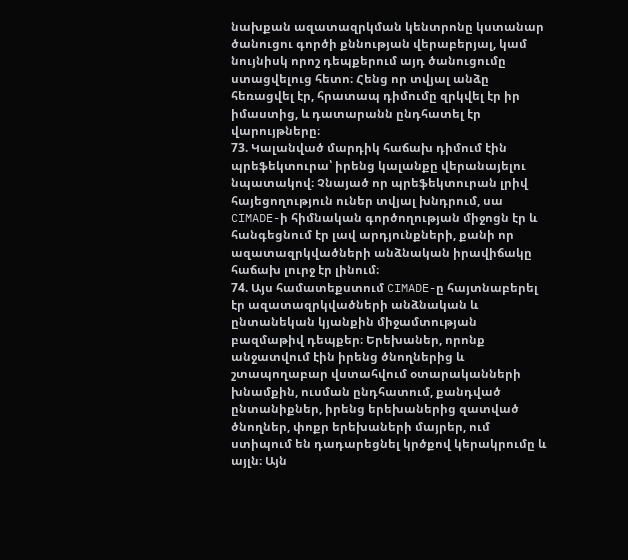նախքան ազատազրկման կենտրոնը կստանար ծանուցու գործի քննության վերաբերյալ, կամ նույնիսկ որոշ դեպքերում այդ ծանուցումը ստացվելուց հետո։ Հենց որ տվյալ անձը հեռացվել էր, հրատապ դիմումը զրկվել էր իր իմաստից, և դատարանն ընդհատել էր վարույթները։
73. Կալանված մարդիկ հաճախ դիմում էին պրեֆեկտուրա՝ իրենց կալանքը վերանայելու նպատակով։ Չնայած որ պրեֆեկտուրան լրիվ հայեցողություն ուներ տվյալ խնդրում, սա CIMADE-ի հիմնական գործողության միջոցն էր և հանգեցնում էր լավ արդյունքների, քանի որ ազատազրկվածների անձնական իրավիճակը հաճախ լուրջ էր լինում։
74. Այս համատեքստում CIMADE-ը հայտնաբերել էր ազատազրկվածների անձնական և ընտանեկան կյանքին միջամտության բազմաթիվ դեպքեր։ Երեխաներ, որոնք անջատվում էին իրենց ծնողներից և շտապողաբար վստահվում օտարականների խնամքին, ուսման ընդհատում, քանդված ընտանիքներ, իրենց երեխաներից զատված ծնողներ, փոքր երեխաների մայրեր, ում ստիպում են դադարեցնել կրծքով կերակրումը և այլն։ Այն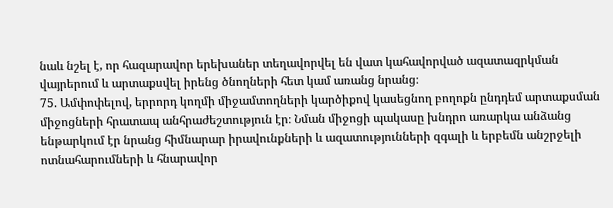նաև նշել է, որ հազարավոր երեխաներ տեղավորվել են վատ կահավորված ազատազրկման վայրերում և արտաքսվել իրենց ծնողների հետ կամ առանց նրանց։
75. Ամփոփելով, երրորդ կողմի միջամտողների կարծիքով կասեցնող բողոքն ընդդեմ արտաքսման միջոցների հրատապ անհրաժեշտություն էր։ Նման միջոցի պակասը խնդրո առարկա անձանց ենթարկում էր նրանց հիմնարար իրավունքների և ազատությունների զգալի և երբեմն անշրջելի ոտնահարումների և հնարավոր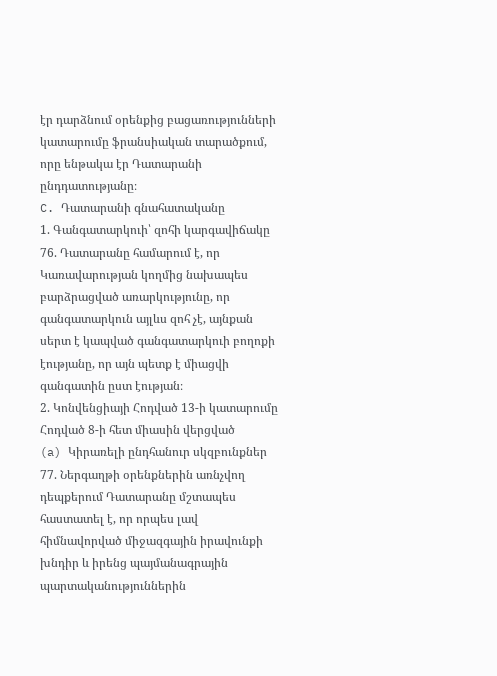էր դարձնում օրենքից բացառությունների կատարումը ֆրանսիական տարածքում, որը ենթակա էր Դատարանի ընդդատությանը։
C. Դատարանի գնահատականը
1. Գանգատարկուի՝ զոհի կարգավիճակը
76. Դատարանը համարում է, որ Կառավարության կողմից նախապես բարձրացված առարկությունը, որ գանգատարկուն այլևս զոհ չէ, այնքան սերտ է կապված գանգատարկուի բողոքի էությանը, որ այն պետք է միացվի գանգատին ըստ էության։
2. Կոնվենցիայի Հոդված 13-ի կատարումը Հոդված 8-ի հետ միասին վերցված
(a) Կիրառելի ընդհանուր սկզբունքներ
77. Ներգաղթի օրենքներին առնչվող դեպքերում Դատարանը մշտապես հաստատել է, որ որպես լավ հիմնավորված միջազգային իրավունքի խնդիր և իրենց պայմանագրային պարտականություններին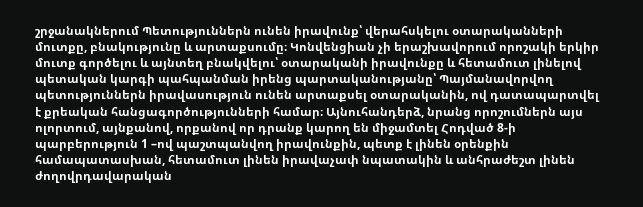շրջանակներում Պետություններն ունեն իրավունք՝ վերահսկելու օտարականների մուտքը, բնակությունը և արտաքսումը։ Կոնվենցիան չի երաշխավորում որոշակի երկիր մուտք գործելու և այնտեղ բնակվելու՝ օտարականի իրավունքը և հետամուտ լինելով պետական կարգի պահպանման իրենց պարտականությանը՝ Պայմանավորվող պետություններն իրավասություն ունեն արտաքսել օտարականին, ով դատապարտվել է քրեական հանցագործությունների համար։ Այնուհանդերձ, նրանց որոշումներն այս ոլորտում, այնքանով, որքանով որ դրանք կարող են միջամտել Հոդված 8-ի պարբերություն 1 –ով պաշտպանվող իրավունքին, պետք է լինեն օրենքին համապատասխան, հետամուտ լինեն իրավաչափ նպատակին և անհրաժեշտ լինեն ժողովրդավարական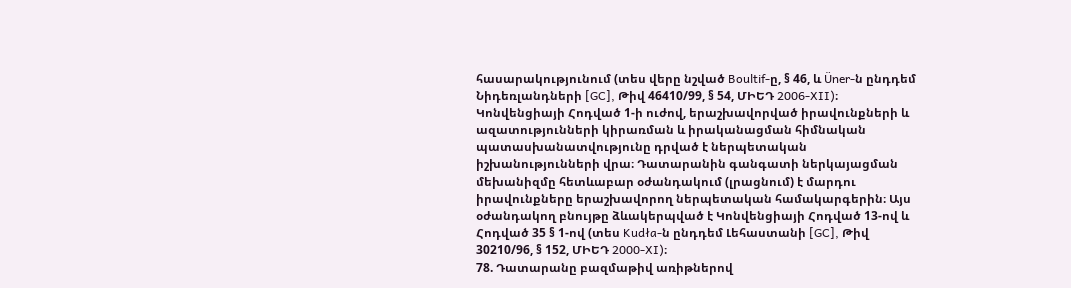հասարակությունում (տես վերը նշված Boultif-ը, § 46, և Üner-ն ընդդեմ Նիդեռլանդների [GC], Թիվ 46410/99, § 54, ՄԻԵԴ 2006‑XII)։
Կոնվենցիայի Հոդված 1-ի ուժով, երաշխավորված իրավունքների և ազատությունների կիրառման և իրականացման հիմնական պատասխանատվությունը դրված է ներպետական իշխանությունների վրա։ Դատարանին գանգատի ներկայացման մեխանիզմը հետևաբար օժանդակում (լրացնում) է մարդու իրավունքները երաշխավորող ներպետական համակարգերին։ Այս օժանդակող բնույթը ձևակերպված է Կոնվենցիայի Հոդված 13-ով և Հոդված 35 § 1-ով (տես Kudła-ն ընդդեմ Լեհաստանի [GC], Թիվ 30210/96, § 152, ՄԻԵԴ 2000‑XI)։
78. Դատարանը բազմաթիվ առիթներով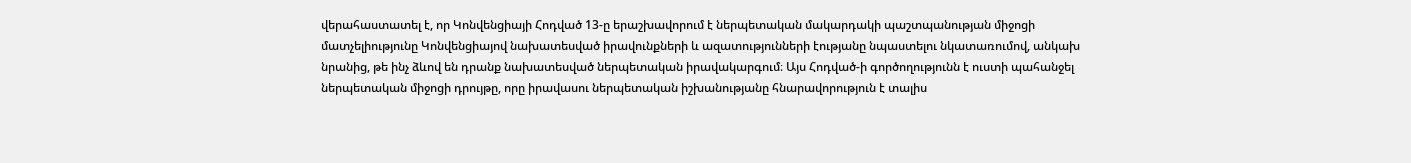վերահաստատել է, որ Կոնվենցիայի Հոդված 13-ը երաշխավորում է ներպետական մակարդակի պաշտպանության միջոցի մատչելիությունը Կոնվենցիայով նախատեսված իրավունքների և ազատությունների էությանը նպաստելու նկատառումով, անկախ նրանից, թե ինչ ձևով են դրանք նախատեսված ներպետական իրավակարգում։ Այս Հոդված-ի գործողությունն է ուստի պահանջել ներպետական միջոցի դրույթը, որը իրավասու ներպետական իշխանությանը հնարավորություն է տալիս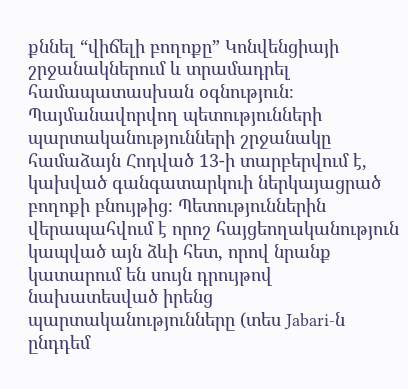քննել “վիճելի բողոքը” Կոնվենցիայի շրջանակներում և տրամադրել համապատասխան օգնություն։ Պայմանավորվող պետությունների պարտականությունների շրջանակը համաձայն Հոդված 13-ի տարբերվում է, կախված գանգատարկուի ներկայացրած բողոքի բնույթից։ Պետություններին վերապահվում է որոշ հայցեողականություն կապված այն ձևի հետ, որով նրանք կատարում են սույն դրույթով նախատեսված իրենց պարտականությունները (տես Jabari-ն ընդդեմ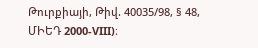Թուրքիայի, Թիվ. 40035/98, § 48, ՄԻԵԴ 2000‑VIII)։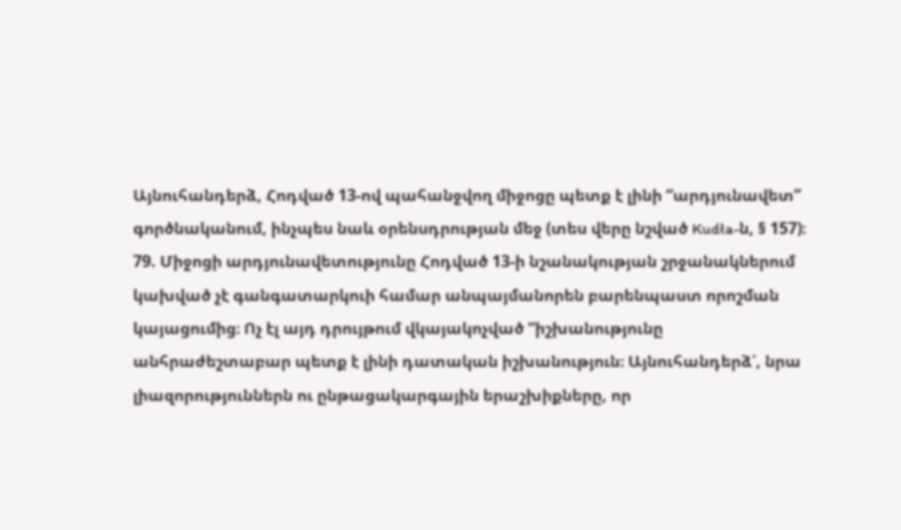Այնուհանդերձ, Հոդված 13-ով պահանջվող միջոցը պետք է լինի “արդյունավետ” գործնականում, ինչպես նաև օրենսդրության մեջ (տես վերը նշված Kudła-ն, § 157)։
79. Միջոցի արդյունավետությունը Հոդված 13-ի նշանակության շրջանակներում կախված չէ գանգատարկուի համար անպայմանորեն բարենպաստ որոշման կայացումից։ Ոչ էլ այդ դրույթում վկայակոչված “իշխանությունը անհրաժեշտաբար պետք է լինի դատական իշխանություն։ Այնուհանդերձ՛, նրա լիազորություններն ու ընթացակարգային երաշխիքները, որ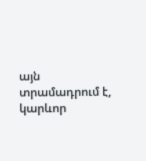այն տրամադրում է, կարևոր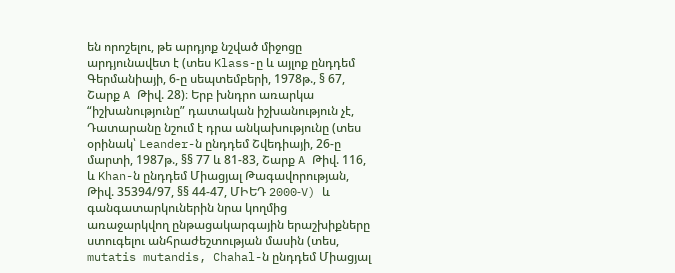են որոշելու, թե արդյոք նշված միջոցը արդյունավետ է (տես Klass-ը և այլոք ընդդեմ Գերմանիայի, 6-ը սեպտեմբերի, 1978թ., § 67, Շարք A Թիվ. 28)։ Երբ խնդրո առարկա “իշխանությունը” դատական իշխանություն չէ, Դատարանը նշում է դրա անկախությունը (տես օրինակ՝ Leander-ն ընդդեմ Շվեդիայի, 26-ը մարտի, 1987թ., §§ 77 և 81-83, Շարք A Թիվ. 116, և Khan-ն ընդդեմ Միացյալ Թագավորության, Թիվ. 35394/97, §§ 44-47, ՄԻԵԴ 2000‑V) և գանգատարկուներին նրա կողմից առաջարկվող ընթացակարգային երաշխիքները ստուգելու անհրաժեշտության մասին (տես, mutatis mutandis, Chahal-ն ընդդեմ Միացյալ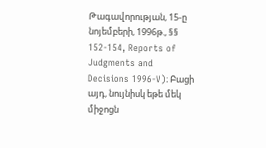Թագավորության, 15-ը նոյեմբերի, 1996թ., §§ 152-154, Reports of Judgments and Decisions 1996‑V)։ Բացի այդ, նույնիսկ եթե մեկ միջոցն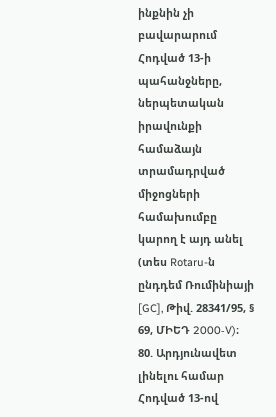ինքնին չի բավարարում Հոդված 13-ի պահանջները, ներպետական իրավունքի համաձայն տրամադրված միջոցների համախումբը կարող է այդ անել (տես Rotaru-ն ընդդեմ Ռումինիայի [GC], Թիվ. 28341/95, § 69, ՄԻԵԴ 2000‑V)։
80. Արդյունավետ լինելու համար Հոդված 13-ով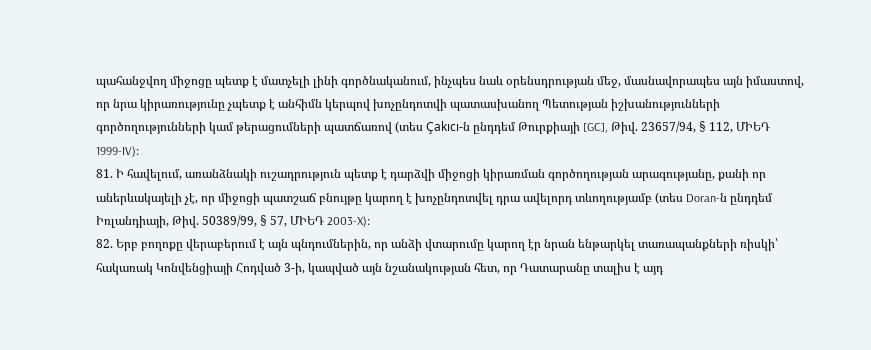պահանջվող միջոցը պետք է մատչելի լինի գործնականում, ինչպես նաև օրենսդրության մեջ, մասնավորապես այն իմաստով, որ նրա կիրառությունը չպետք է անհիմն կերպով խոչընդոտվի պատասխանող Պետության իշխանությունների գործողությունների կամ թերացումների պատճառով (տես Çakıcı-ն ընդդեմ Թուրքիայի [GC], Թիվ. 23657/94, § 112, ՄԻԵԴ 1999‑IV)։
81. Ի հավելում, առանձնակի ուշադրություն պետք է դարձվի միջոցի կիրառման գործողության արագությանը, քանի որ աներևակայելի չէ, որ միջոցի պատշաճ բնույթը կարող է խոչընդոտվել դրա ավելորդ տևողությամբ (տես Doran-ն ընդդեմ Իռլանդիայի, Թիվ. 50389/99, § 57, ՄԻԵԴ 2003‑X)։
82. Երբ բողոքը վերաբերում է այն պնդումներին, որ անձի վտարումը կարող էր նրան ենթարկել տառապանքների ռիսկի՝ հակառակ Կոնվենցիայի Հոդված 3-ի, կապված այն նշանակության հետ, որ Դատարանը տալիս է այդ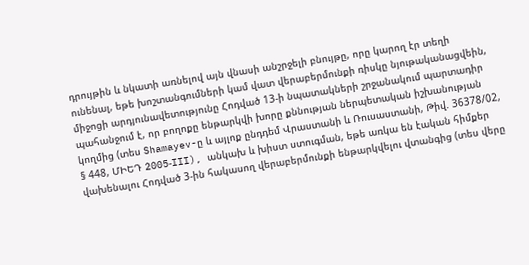դրույթին և նկատի առնելով այն վնասի անշրջելի բնույթը, որը կարող էր տեղի ունենալ, եթե խոշտանգումների կամ վատ վերաբերմունքի ռիսկը նյութականացվեին, միջոցի արդյունավետությունը Հոդված 13-ի նպատակների շրջանակում պարտադիր պահանջում է, որ բողոքը ենթարկվի խորը քննության ներպետական իշխանության կողմից (տես Shamayev-ը և այլոք ընդդեմ Վրաստանի և Ռուսաստանի, Թիվ. 36378/02, § 448, ՄԻԵԴ 2005‑III), անկախ և խիստ ստուգման, եթե առկա են էական հիմքեր վախենալու Հոդված 3-ին հակասող վերաբերմունքի ենթարկվելու վտանգից (տես վերը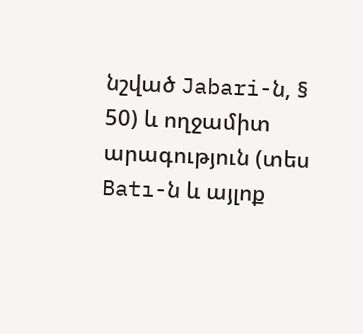նշված Jabari-ն, § 50) և ողջամիտ արագություն (տես Batı-ն և այլոք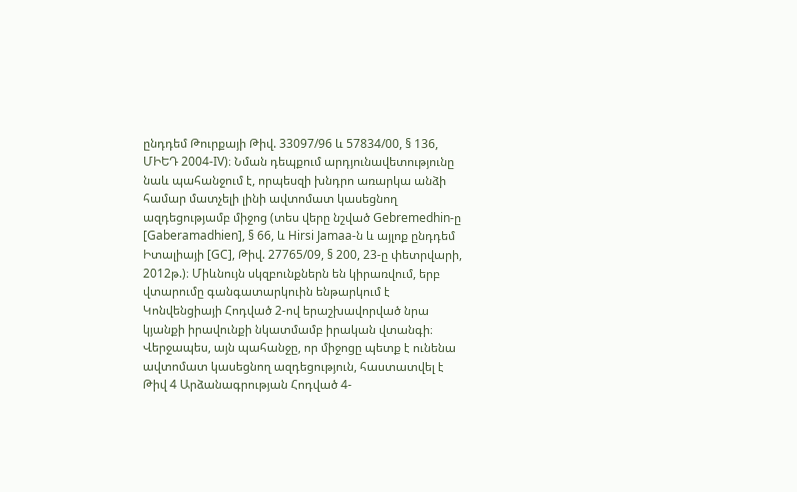ընդդեմ Թուրքայի Թիվ. 33097/96 և 57834/00, § 136, ՄԻԵԴ 2004‑IV)։ Նման դեպքում արդյունավետությունը նաև պահանջում է, որպեսզի խնդրո առարկա անձի համար մատչելի լինի ավտոմատ կասեցնող ազդեցությամբ միջոց (տես վերը նշված Gebremedhin-ը [Gaberamadhien], § 66, և Hirsi Jamaa-ն և այլոք ընդդեմ Իտալիայի [GC], Թիվ. 27765/09, § 200, 23-ը փետրվարի, 2012թ.)։ Միևնույն սկզբունքներն են կիրառվում, երբ վտարումը գանգատարկուին ենթարկում է Կոնվենցիայի Հոդված 2-ով երաշխավորված նրա կյանքի իրավունքի նկատմամբ իրական վտանգի։ Վերջապես, այն պահանջը, որ միջոցը պետք է ունենա ավտոմատ կասեցնող ազդեցություն, հաստատվել է Թիվ 4 Արձանագրության Հոդված 4-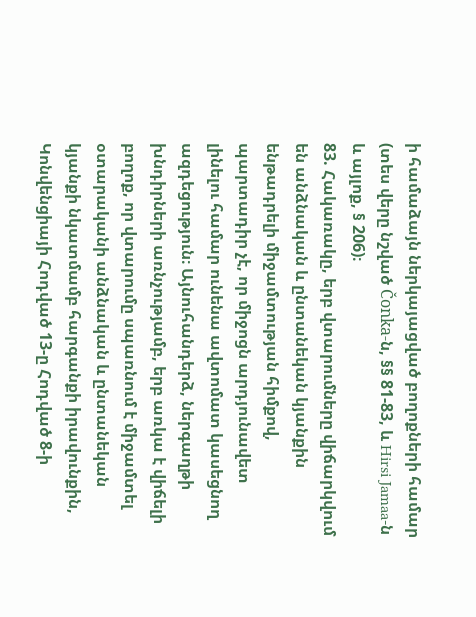ի համաձայն ներկայացված բողոքների համար (տես վերը նշված Čonka-ն, §§ 81-83, և Hirsi Jamaa-ն և այլոք, § 206)։
83. Հակառակը, երբ վտարումները վիճարկվում են անձնական և ընտանեկան կյանքին ենթադրելի միջամտության հիմքով, պարտադիր չէ, որ միջոցն արդյունավետ լինելու համար ունենա ավտոմատ կասեցնող ազդեցություն։ Այնուհանդերձ, ներգաղթի խնդիրների առնչությամբ, երբ առկա է վիճելի բողոք, որ վտարումը սպառնում է միջամտել օտարականի անձնական և ընտանեկան կյանքի նկատմամբ հարգանքի իրավունքին, Կոնվենցիայի Հոդված 13-ը Հոդված 8-ի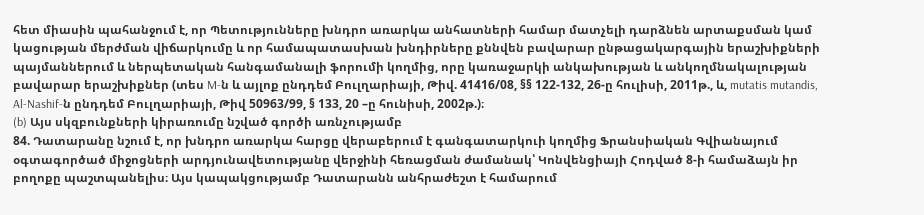հետ միասին պահանջում է, որ Պետությունները խնդրո առարկա անհատների համար մատչելի դարձնեն արտաքսման կամ կացության մերժման վիճարկումը և որ համապատասխան խնդիրները քննվեն բավարար ընթացակարգային երաշխիքների պայմաններում և ներպետական հանգամանալի ֆորումի կողմից, որը կառաջարկի անկախության և անկողմնակալության բավարար երաշխիքներ (տես M-ն և այլոք ընդդեմ Բուլղարիայի, Թիվ. 41416/08, §§ 122-132, 26-ը հուլիսի, 2011թ., և, mutatis mutandis, Al-Nashif-ն ընդդեմ Բուլղարիայի, Թիվ 50963/99, § 133, 20 –ը հունիսի, 2002թ.)։
(b) Այս սկզբունքների կիրառումը նշված գործի առնչությամբ
84. Դատարանը նշում է, որ խնդրո առարկա հարցը վերաբերում է գանգատարկուի կողմից Ֆրանսիական Գվիանայում օգտագործած միջոցների արդյունավետությանը վերջինի հեռացման ժամանակ՝ Կոնվենցիայի Հոդված 8-ի համաձայն իր բողոքը պաշտպանելիս։ Այս կապակցությամբ Դատարանն անհրաժեշտ է համարում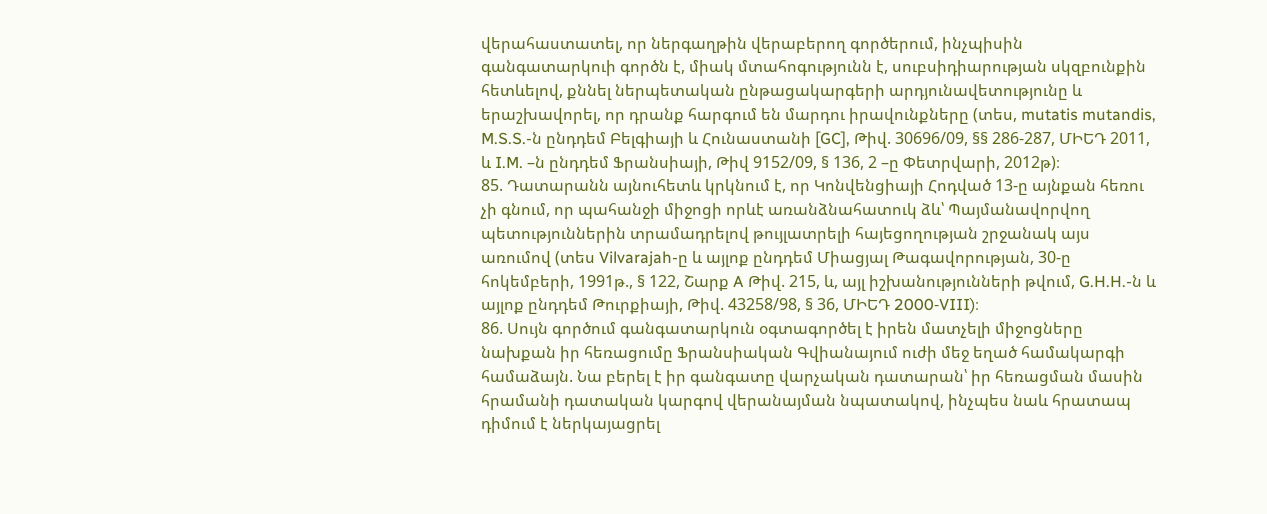վերահաստատել, որ ներգաղթին վերաբերող գործերում, ինչպիսին գանգատարկուի գործն է, միակ մտահոգությունն է, սուբսիդիարության սկզբունքին հետևելով, քննել ներպետական ընթացակարգերի արդյունավետությունը և երաշխավորել, որ դրանք հարգում են մարդու իրավունքները (տես, mutatis mutandis, M.S.S.-ն ընդդեմ Բելգիայի և Հունաստանի [GC], Թիվ. 30696/09, §§ 286‑287, ՄԻԵԴ 2011, և I.M. –ն ընդդեմ Ֆրանսիայի, Թիվ 9152/09, § 136, 2 –ը Փետրվարի, 2012թ)։
85. Դատարանն այնուհետև կրկնում է, որ Կոնվենցիայի Հոդված 13-ը այնքան հեռու չի գնում, որ պահանջի միջոցի որևէ առանձնահատուկ ձև՝ Պայմանավորվող պետություններին տրամադրելով թույլատրելի հայեցողության շրջանակ այս առումով (տես Vilvarajah-ը և այլոք ընդդեմ Միացյալ Թագավորության, 30-ը հոկեմբերի, 1991թ., § 122, Շարք A Թիվ. 215, և, այլ իշխանությունների թվում, G.H.H.-ն և այլոք ընդդեմ Թուրքիայի, Թիվ. 43258/98, § 36, ՄԻԵԴ 2000‑VIII)։
86. Սույն գործում գանգատարկուն օգտագործել է իրեն մատչելի միջոցները նախքան իր հեռացումը Ֆրանսիական Գվիանայում ուժի մեջ եղած համակարգի համաձայն. Նա բերել է իր գանգատը վարչական դատարան՝ իր հեռացման մասին հրամանի դատական կարգով վերանայման նպատակով, ինչպես նաև հրատապ դիմում է ներկայացրել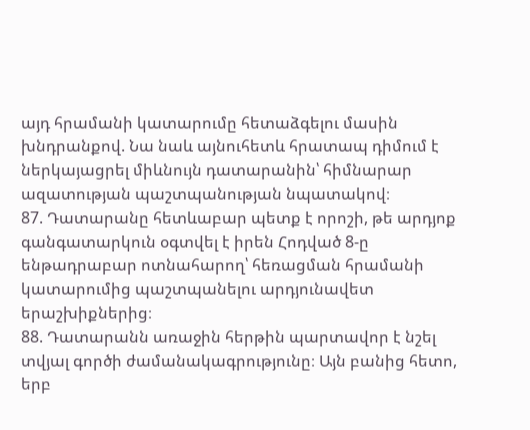այդ հրամանի կատարումը հետաձգելու մասին խնդրանքով. Նա նաև այնուհետև հրատապ դիմում է ներկայացրել միևնույն դատարանին՝ հիմնարար ազատության պաշտպանության նպատակով։
87. Դատարանը հետևաբար պետք է որոշի, թե արդյոք գանգատարկուն օգտվել է իրեն Հոդված 8-ը ենթադրաբար ոտնահարող՝ հեռացման հրամանի կատարումից պաշտպանելու արդյունավետ երաշխիքներից։
88. Դատարանն առաջին հերթին պարտավոր է նշել տվյալ գործի ժամանակագրությունը։ Այն բանից հետո, երբ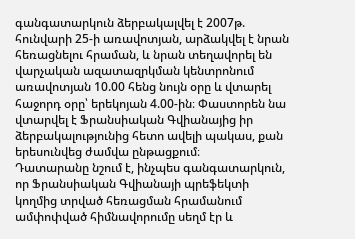գանգատարկուն ձերբակալվել է 2007թ. հունվարի 25-ի առավոտյան, արձակվել է նրան հեռացնելու հրաման, և նրան տեղավորել են վարչական ազատազրկման կենտրոնում առավոտյան 10.00 հենց նույն օրը և վտարել հաջորդ օրը՝ երեկոյան 4.00-ին։ Փաստորեն նա վտարվել է Ֆրանսիական Գվիանայից իր ձերբակալությունից հետո ավելի պակաս, քան երեսունվեց ժամվա ընթացքում։
Դատարանը նշում է, ինչպես գանգատարկուն, որ Ֆրանսիական Գվիանայի պրեֆեկտի կողմից տրված հեռացման հրամանում ամփոփված հիմնավորումը սեղմ էր և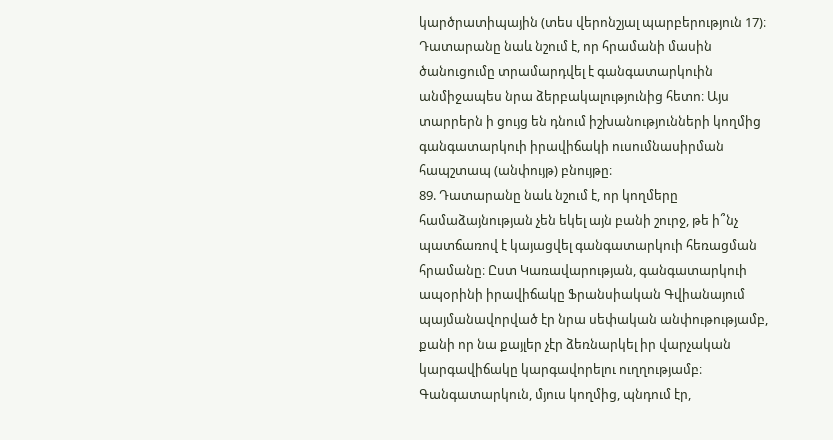կարծրատիպային (տես վերոնշյալ պարբերություն 17)։ Դատարանը նաև նշում է, որ հրամանի մասին ծանուցումը տրամարդվել է գանգատարկուին անմիջապես նրա ձերբակալությունից հետո։ Այս տարրերն ի ցույց են դնում իշխանությունների կողմից գանգատարկուի իրավիճակի ուսումնասիրման հապշտապ (անփույթ) բնույթը։
89. Դատարանը նաև նշում է, որ կողմերը համաձայնության չեն եկել այն բանի շուրջ, թե ի՞նչ պատճառով է կայացվել գանգատարկուի հեռացման հրամանը։ Ըստ Կառավարության, գանգատարկուի ապօրինի իրավիճակը Ֆրանսիական Գվիանայում պայմանավորված էր նրա սեփական անփութությամբ, քանի որ նա քայլեր չէր ձեռնարկել իր վարչական կարգավիճակը կարգավորելու ուղղությամբ։ Գանգատարկուն, մյուս կողմից, պնդում էր,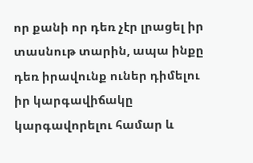որ քանի որ դեռ չէր լրացել իր տասնութ տարին, ապա ինքը դեռ իրավունք ուներ դիմելու իր կարգավիճակը կարգավորելու համար և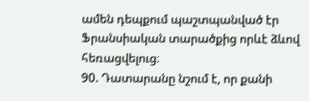ամեն դեպքում պաշտպանված էր Ֆրանսիական տարածքից որևէ ձևով հեռացվելուց։
90. Դատարանը նշում է, որ քանի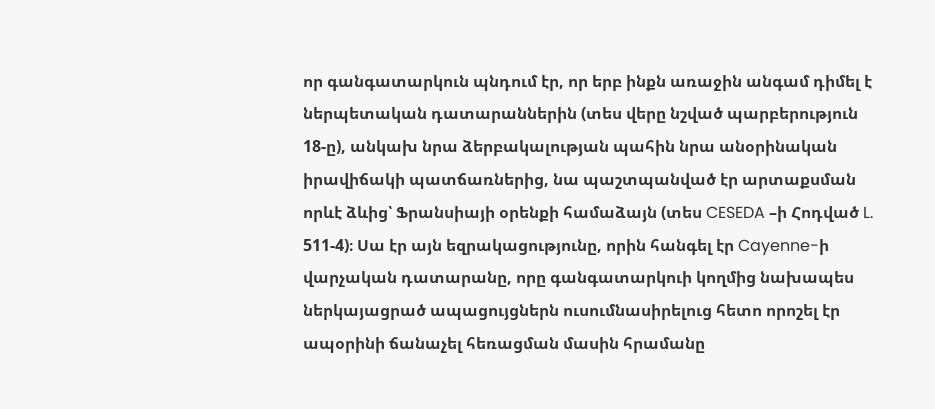որ գանգատարկուն պնդում էր, որ երբ ինքն առաջին անգամ դիմել է ներպետական դատարաններին (տես վերը նշված պարբերություն 18-ը), անկախ նրա ձերբակալության պահին նրա անօրինական իրավիճակի պատճառներից, նա պաշտպանված էր արտաքսման որևէ ձևից՝ Ֆրանսիայի օրենքի համաձայն (տես CESEDA –ի Հոդված L. 511-4)։ Սա էր այն եզրակացությունը, որին հանգել էր Cayenne-ի վարչական դատարանը, որը գանգատարկուի կողմից նախապես ներկայացրած ապացույցներն ուսումնասիրելուց հետո որոշել էր ապօրինի ճանաչել հեռացման մասին հրամանը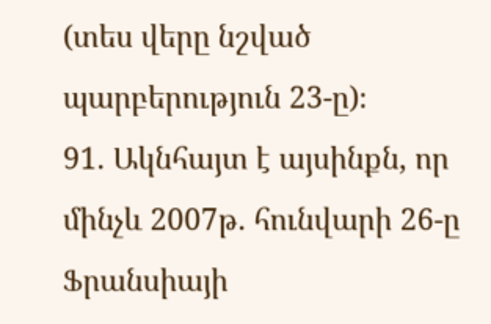(տես վերը նշված պարբերություն 23-ը)։
91. Ակնհայտ է այսինքն, որ մինչև 2007թ. հունվարի 26-ը Ֆրանսիայի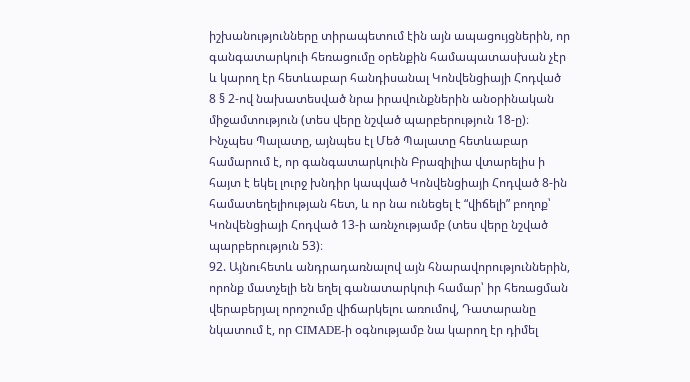իշխանությունները տիրապետում էին այն ապացույցներին, որ գանգատարկուի հեռացումը օրենքին համապատասխան չէր և կարող էր հետևաբար հանդիսանալ Կոնվենցիայի Հոդված 8 § 2-ով նախատեսված նրա իրավունքներին անօրինական միջամտություն (տես վերը նշված պարբերություն 18-ը)։ Ինչպես Պալատը, այնպես էլ Մեծ Պալատը հետևաբար համարում է, որ գանգատարկուին Բրազիլիա վտարելիս ի հայտ է եկել լուրջ խնդիր կապված Կոնվենցիայի Հոդված 8-ին համատեղելիության հետ, և որ նա ունեցել է “վիճելի” բողոք՝ Կոնվենցիայի Հոդված 13-ի առնչությամբ (տես վերը նշված պարբերություն 53)։
92. Այնուհետև անդրադառնալով այն հնարավորություններին, որոնք մատչելի են եղել գանատարկուի համար՝ իր հեռացման վերաբերյալ որոշումը վիճարկելու առումով, Դատարանը նկատում է, որ CIMADE-ի օգնությամբ նա կարող էր դիմել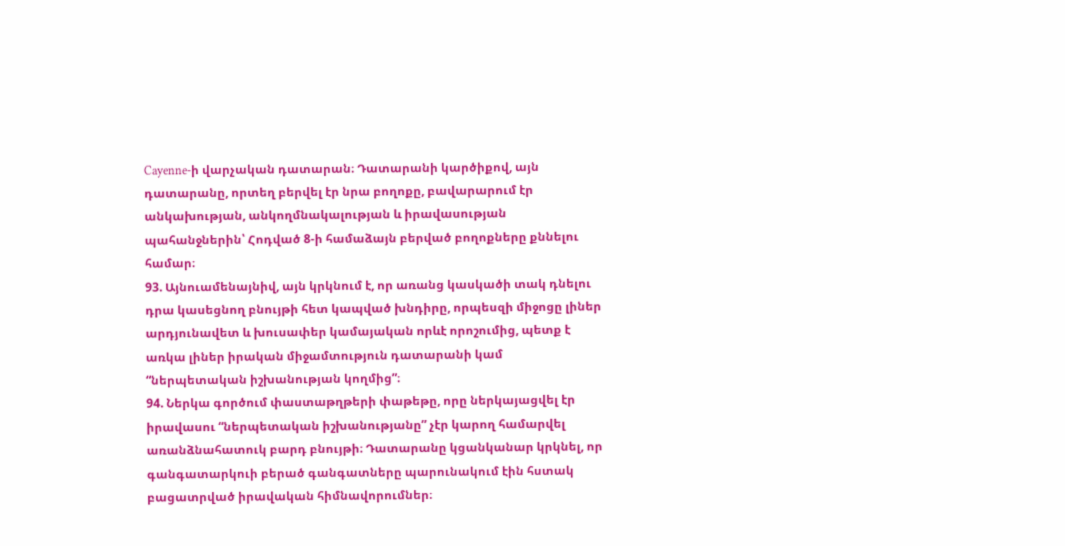Cayenne-ի վարչական դատարան։ Դատարանի կարծիքով, այն դատարանը, որտեղ բերվել էր նրա բողոքը, բավարարում էր անկախության, անկողմնակալության և իրավասության պահանջներին՝ Հոդված 8-ի համաձայն բերված բողոքները քննելու համար։
93. Այնուամենայնիվ, այն կրկնում է, որ առանց կասկածի տակ դնելու դրա կասեցնող բնույթի հետ կապված խնդիրը, որպեսզի միջոցը լիներ արդյունավետ և խուսափեր կամայական որևէ որոշումից, պետք է առկա լիներ իրական միջամտություն դատարանի կամ “ներպետական իշխանության կողմից”։
94. Ներկա գործում փաստաթղթերի փաթեթը, որը ներկայացվել էր իրավասու “ներպետական իշխանությանը” չէր կարող համարվել առանձնահատուկ բարդ բնույթի։ Դատարանը կցանկանար կրկնել, որ գանգատարկուի բերած գանգատները պարունակում էին հստակ բացատրված իրավական հիմնավորումներ։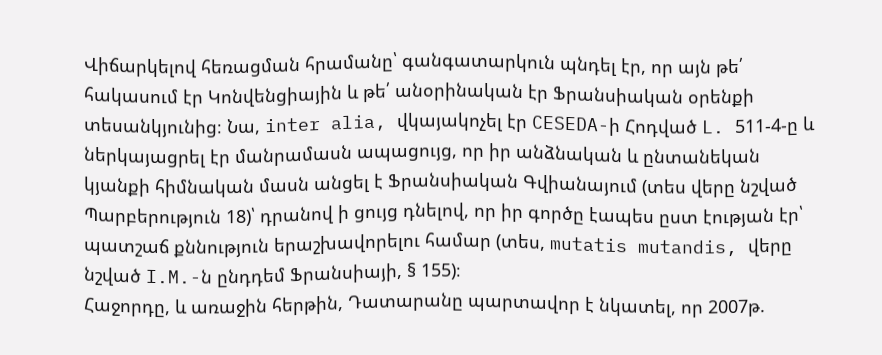Վիճարկելով հեռացման հրամանը՝ գանգատարկուն պնդել էր, որ այն թե՛ հակասում էր Կոնվենցիային և թե՛ անօրինական էր Ֆրանսիական օրենքի տեսանկյունից։ Նա, inter alia, վկայակոչել էր CESEDA-ի Հոդված L. 511-4-ը և ներկայացրել էր մանրամասն ապացույց, որ իր անձնական և ընտանեկան կյանքի հիմնական մասն անցել է Ֆրանսիական Գվիանայում (տես վերը նշված Պարբերություն 18)՝ դրանով ի ցույց դնելով, որ իր գործը էապես ըստ էության էր՝ պատշաճ քննություն երաշխավորելու համար (տես, mutatis mutandis, վերը նշված I.M.-ն ընդդեմ Ֆրանսիայի, § 155)։
Հաջորդը, և առաջին հերթին, Դատարանը պարտավոր է նկատել, որ 2007թ.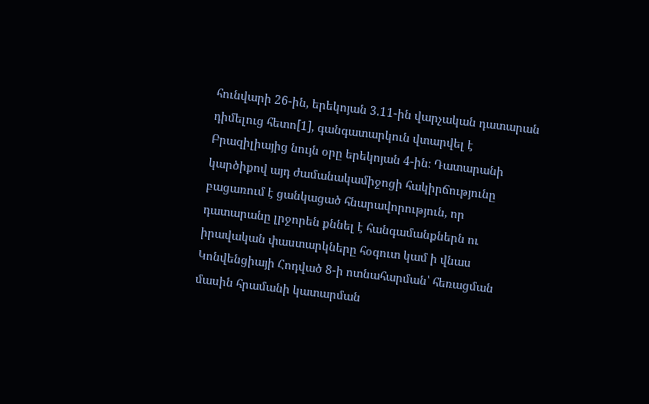հունվարի 26-ին, երեկոյան 3.11-ին վարչական դատարան դիմելուց հետո[1], գանգատարկուն վտարվել է Բրազիլիայից նույն օրը երեկոյան 4-ին։ Դատարանի կարծիքով այդ ժամանակամիջոցի հակիրճությունը բացառում է ցանկացած հնարավորություն, որ դատարանը լրջորեն քննել է հանգամանքներն ու իրավական փաստարկները հօգուտ կամ ի վնաս Կոնվենցիայի Հոդված 8-ի ոտնահարման՝ հեռացման մասին հրամանի կատարման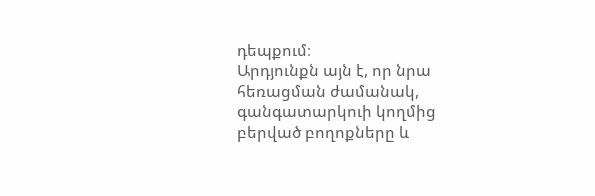դեպքում։
Արդյունքն այն է, որ նրա հեռացման ժամանակ, գանգատարկուի կողմից բերված բողոքները և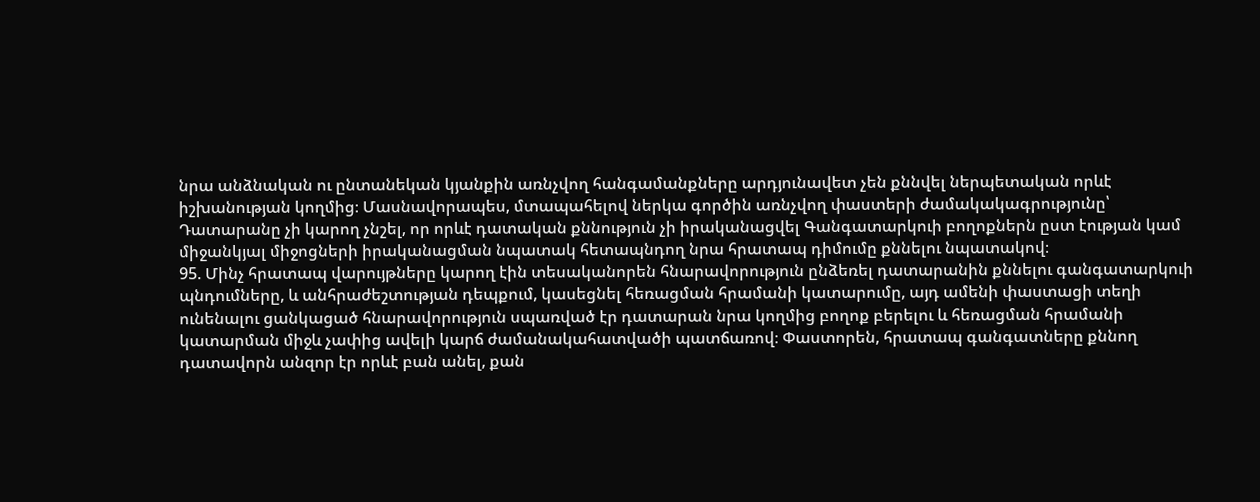նրա անձնական ու ընտանեկան կյանքին առնչվող հանգամանքները արդյունավետ չեն քննվել ներպետական որևէ իշխանության կողմից։ Մասնավորապես, մտապահելով ներկա գործին առնչվող փաստերի ժամակակագրությունը՝ Դատարանը չի կարող չնշել, որ որևէ դատական քննություն չի իրականացվել Գանգատարկուի բողոքներն ըստ էության կամ միջանկյալ միջոցների իրականացման նպատակ հետապնդող նրա հրատապ դիմումը քննելու նպատակով։
95. Մինչ հրատապ վարույթները կարող էին տեսականորեն հնարավորություն ընձեռել դատարանին քննելու գանգատարկուի պնդումները, և անհրաժեշտության դեպքում, կասեցնել հեռացման հրամանի կատարումը, այդ ամենի փաստացի տեղի ունենալու ցանկացած հնարավորություն սպառված էր դատարան նրա կողմից բողոք բերելու և հեռացման հրամանի կատարման միջև չափից ավելի կարճ ժամանակահատվածի պատճառով։ Փաստորեն, հրատապ գանգատները քննող դատավորն անզոր էր որևէ բան անել, քան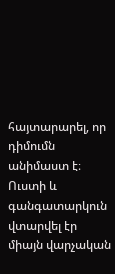հայտարարել, որ դիմումն անիմաստ է։ Ուստի և գանգատարկուն վտարվել էր միայն վարչական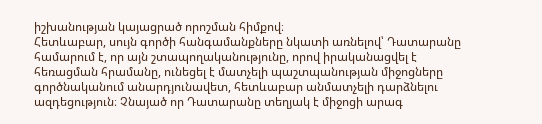իշխանության կայացրած որոշման հիմքով։
Հետևաբար, սույն գործի հանգամանքները նկատի առնելով՝ Դատարանը համարում է, որ այն շտապողականությունը, որով իրականացվել է հեռացման հրամանը, ունեցել է մատչելի պաշտպանության միջոցները գործնականում անարդյունավետ, հետևաբար անմատչելի դարձնելու ազդեցություն։ Չնայած որ Դատարանը տեղյակ է միջոցի արագ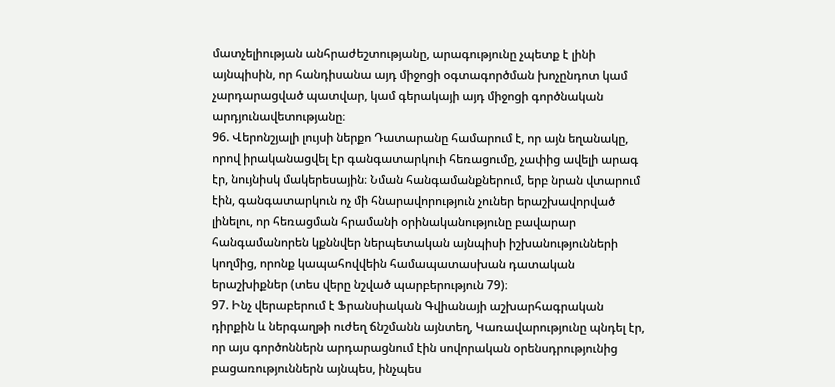մատչելիության անհրաժեշտությանը, արագությունը չպետք է լինի այնպիսին, որ հանդիսանա այդ միջոցի օգտագործման խոչընդոտ կամ չարդարացված պատվար, կամ գերակայի այդ միջոցի գործնական արդյունավետությանը։
96. Վերոնշյալի լույսի ներքո Դատարանը համարում է, որ այն եղանակը, որով իրականացվել էր գանգատարկուի հեռացումը, չափից ավելի արագ էր, նույնիսկ մակերեսային։ Նման հանգամանքներում, երբ նրան վտարում էին, գանգատարկուն ոչ մի հնարավորություն չուներ երաշխավորված լինելու, որ հեռացման հրամանի օրինականությունը բավարար հանգամանորեն կքննվեր ներպետական այնպիսի իշխանությունների կողմից, որոնք կապահովվեին համապատասխան դատական երաշխիքներ (տես վերը նշված պարբերություն 79)։
97. Ինչ վերաբերում է Ֆրանսիական Գվիանայի աշխարհագրական դիրքին և ներգաղթի ուժեղ ճնշմանն այնտեղ, Կառավարությունը պնդել էր, որ այս գործոններն արդարացնում էին սովորական օրենսդրությունից բացառություններն այնպես, ինչպես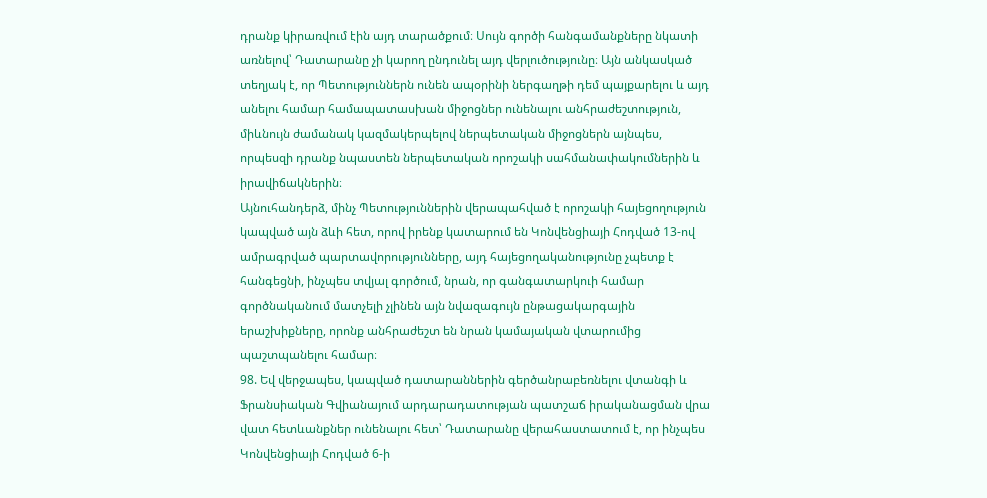դրանք կիրառվում էին այդ տարածքում։ Սույն գործի հանգամանքները նկատի առնելով՝ Դատարանը չի կարող ընդունել այդ վերլուծությունը։ Այն անկասկած տեղյակ է, որ Պետություններն ունեն ապօրինի ներգաղթի դեմ պայքարելու և այդ անելու համար համապատասխան միջոցներ ունենալու անհրաժեշտություն, միևնույն ժամանակ կազմակերպելով ներպետական միջոցներն այնպես, որպեսզի դրանք նպաստեն ներպետական որոշակի սահմանափակումներին և իրավիճակներին։
Այնուհանդերձ, մինչ Պետություններին վերապահված է որոշակի հայեցողություն կապված այն ձևի հետ, որով իրենք կատարում են Կոնվենցիայի Հոդված 13-ով ամրագրված պարտավորությունները, այդ հայեցողականությունը չպետք է հանգեցնի, ինչպես տվյալ գործում, նրան, որ գանգատարկուի համար գործնականում մատչելի չլինեն այն նվազագույն ընթացակարգային երաշխիքները, որոնք անհրաժեշտ են նրան կամայական վտարումից պաշտպանելու համար։
98. Եվ վերջապես, կապված դատարաններին գերծանրաբեռնելու վտանգի և Ֆրանսիական Գվիանայում արդարադատության պատշաճ իրականացման վրա վատ հետևանքներ ունենալու հետ՝ Դատարանը վերահաստատում է, որ ինչպես Կոնվենցիայի Հոդված 6-ի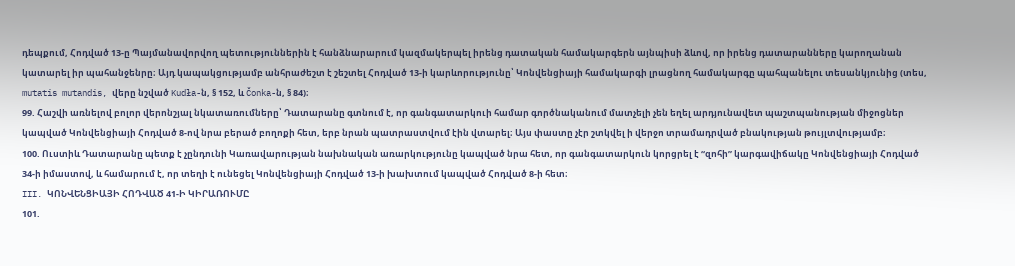դեպքում, Հոդված 13-ը Պայմանավորվող պետություններին է հանձնարարում կազմակերպել իրենց դատական համակարգերն այնպիսի ձևով, որ իրենց դատարանները կարողանան կատարել իր պահանջենրը։ Այդ կապակցությամբ անհրաժեշտ է շեշտել Հոդված 13-ի կարևորությունը՝ Կոնվենցիայի համակարգի լրացնող համակարգը պահպանելու տեսանկյունից (տես, mutatis mutandis, վերը նշված Kudła-ն, § 152, և Čonka-ն, § 84)։
99. Հաշվի առնելով բոլոր վերոնշյալ նկատառումները՝ Դատարանը գտնում է, որ գանգատարկուի համար գործնականում մատչելի չեն եղել արդյունավետ պաշտպանության միջոցներ կապված Կոնվենցիայի Հոդված 8-ով նրա բերած բողոքի հետ, երբ նրան պատրաստվում էին վտարել։ Այս փաստը չէր շտկվել ի վերջո տրամադրված բնակության թույլտվությամբ։
100. Ուստիև Դատարանը պետք է չընդունի Կառավարության նախնական առարկությունը կապված նրա հետ, որ գանգատարկուն կորցրել է “զոհի” կարգավիճակը Կոնվենցիայի Հոդված 34-ի իմաստով, և համարում է, որ տեղի է ունեցել Կոնվենցիայի Հոդված 13-ի խախտում կապված Հոդված 8-ի հետ։
III. ԿՈՆՎԵՆՑԻԱՅԻ ՀՈԴՎԱԾ 41-Ի ԿԻՐԱՌՈՒՄԸ
101.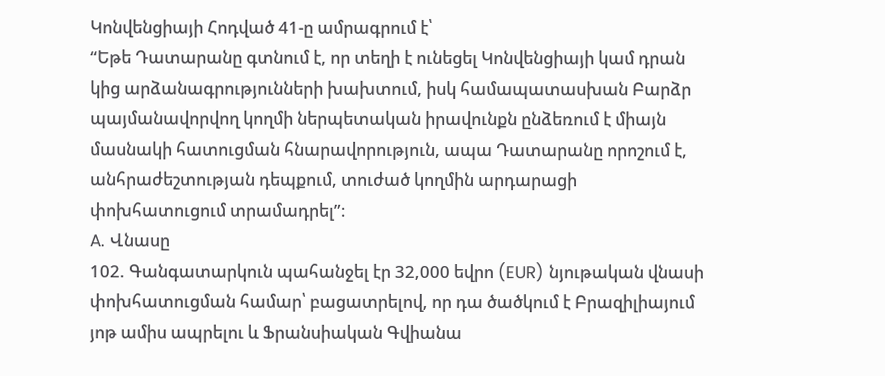Կոնվենցիայի Հոդված 41-ը ամրագրում է՝
“Եթե Դատարանը գտնում է, որ տեղի է ունեցել Կոնվենցիայի կամ դրան կից արձանագրությունների խախտում, իսկ համապատասխան Բարձր պայմանավորվող կողմի ներպետական իրավունքն ընձեռում է միայն մասնակի հատուցման հնարավորություն, ապա Դատարանը որոշում է, անհրաժեշտության դեպքում, տուժած կողմին արդարացի փոխհատուցում տրամադրել”։
A. Վնասը
102. Գանգատարկուն պահանջել էր 32,000 եվրո (EUR) նյութական վնասի փոխհատուցման համար՝ բացատրելով, որ դա ծածկում է Բրազիլիայում յոթ ամիս ապրելու և Ֆրանսիական Գվիանա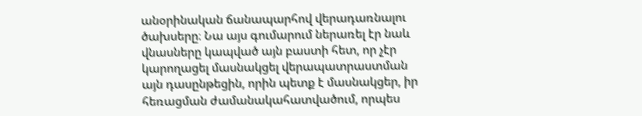անօրինական ճանապարհով վերադառնալու ծախսերը։ Նա այս գումարում ներառել էր նաև վնասները կապված այն բաստի հետ, որ չէր կարողացել մասնակցել վերապատրաստման այն դասընթեցին, որին պետք է մասնակցեր, իր հեռացման ժամանակահատվածում, որպես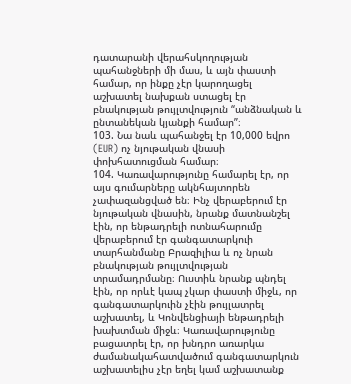դատարանի վերահսկողության պահանջների մի մաս, և այն փաստի համար, որ ինքը չէր կարողացել աշխատել նախքան ստացել էր բնակության թույլտվություն “անձնական և ընտանեկան կյանքի համար”։
103. Նա նաև պահանջել էր 10,000 եվրո (EUR) ոչ նյութական վնասի փոխհատուցման համար։
104. Կառավարությունը համարել էր, որ այս գումարները ակնհայտորեն չափազանցված են։ Ինչ վերաբերում էր նյութական վնասին, նրանք մատնանշել էին, որ ենթադրելի ոտնահարումը վերաբերում էր գանգատարկուի տարհանմանը Բրազիլիա և ոչ նրան բնակության թույլտվության տրամադրմանը։ Ուստիև նրանք պնդել էին, որ որևէ կապ չկար փաստի միջև, որ գանգատարկուին չէին թույլատրել աշխատել, և Կոնվենցիայի ենթադրելի խախտման միջև։ Կառավարությունը բացատրել էր, որ խնդրո առարկա ժամանակահատվածում գանգատարկուն աշխատելիս չէր եղել կամ աշխատանք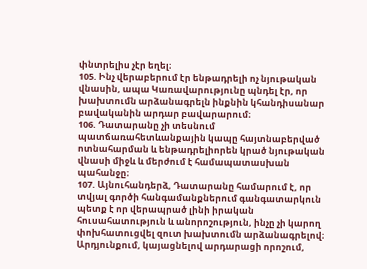փնտրելիս չէր եղել։
105. Ինչ վերաբերում էր ենթադրելի ոչ նյութական վնասին, ապա Կառավարությունը պնդել էր, որ խախտումն արձանագրելն ինքնին կհանդիսանար բավականին արդար բավարարում։
106. Դատարանը չի տեսնում պատճառահետևանքային կապը հայտնաբերված ոտնահարման և ենթադրելիորեն կրած նյութական վնասի միջև և մերժում է համապատասխան պահանջը։
107. Այնուհանդերձ, Դատարանը համարում է, որ տվյալ գործի հանգամանքներում գանգատարկուն պետք է որ վերապրած լինի իրական հուսահատություն և անորոշություն, ինչը չի կարող փոխհատուցվել զուտ խախտումն արձանագրելով։ Արդյունքում, կայացնելով արդարացի որոշում,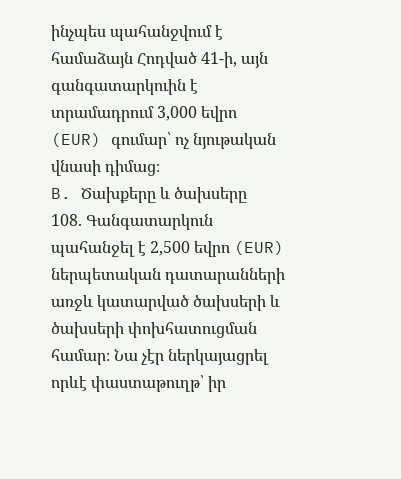ինչպես պահանջվում է համաձայն Հոդված 41-ի, այն գանգատարկուին է տրամադրում 3,000 եվրո (EUR) գումար՝ ոչ նյութական վնասի դիմաց։
B. Ծախքերը և ծախսերը
108. Գանգատարկուն պահանջել է 2,500 եվրո (EUR) ներպետական դատարանների առջև կատարված ծախսերի և ծախսերի փոխհատուցման համար։ Նա չէր ներկայացրել որևէ փաստաթուղթ՝ իր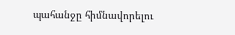պահանջը հիմնավորելու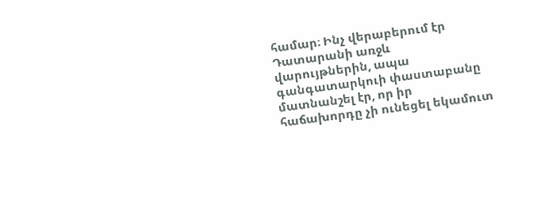համար։ Ինչ վերաբերում էր Դատարանի առջև վարույթներին, ապա գանգատարկուի փաստաբանը մատնանշել էր, որ իր հաճախորդը չի ունեցել եկամուտ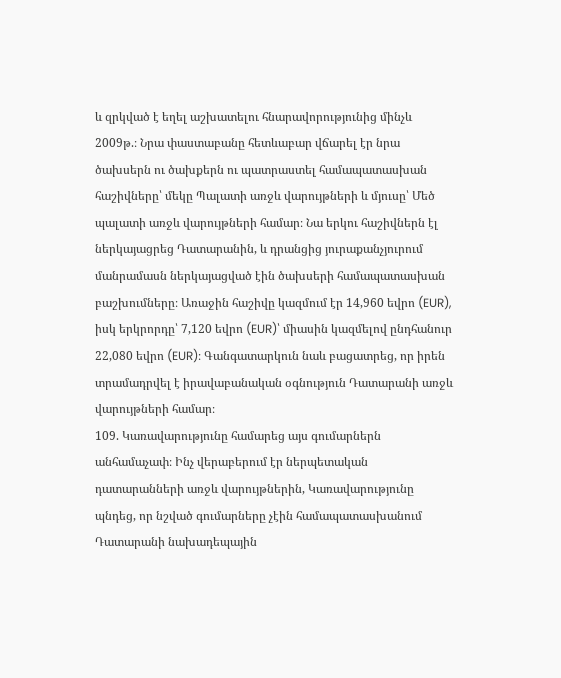և զրկված է եղել աշխատելու հնարավորությունից մինչև 2009թ.։ Նրա փաստաբանը հետևաբար վճարել էր նրա ծախսերն ու ծախքերն ու պատրաստել համապատասխան հաշիվները՝ մեկը Պալատի առջև վարույթների և մյուսը՝ Մեծ պալատի առջև վարույթների համար։ Նա երկու հաշիվներն էլ ներկայացրեց Դատարանին, և դրանցից յուրաքանչյուրում մանրամասն ներկայացված էին ծախսերի համապատասխան բաշխումները։ Առաջին հաշիվը կազմում էր 14,960 եվրո (EUR), իսկ երկրորդը՝ 7,120 եվրո (EUR)՝ միասին կազմելով ընդհանուր 22,080 եվրո (EUR)։ Գանգատարկուն նաև բացատրեց, որ իրեն տրամադրվել է իրավաբանական օգնություն Դատարանի առջև վարույթների համար։
109. Կառավարությունը համարեց այս գումարներն անհամաչափ։ Ինչ վերաբերում էր ներպետական դատարանների առջև վարույթներին, Կառավարությունը պնդեց, որ նշված գումարները չէին համապատասխանում Դատարանի նախադեպային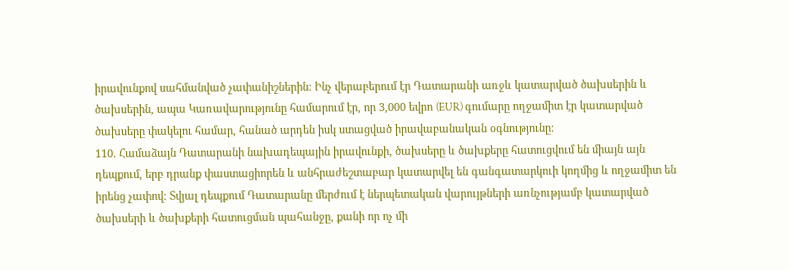իրավունքով սահմանված չափանիշներին։ Ինչ վերաբերում էր Դատարանի առջև կատարված ծախսերին և ծախսերին, ապա Կառավարությունը համարում էր, որ 3,000 եվրո (EUR) գումարը ողջամիտ էր կատարված ծախսերը փակելու համար, հանած արդեն իսկ ստացված իրավաբանական օգնությունը։
110. Համաձայն Դատարանի նախադեպային իրավունքի, ծախսերը և ծախքերը հատուցվում են միայն այն դեպքում, երբ դրանք փաստացիորեն և անհրաժեշտաբար կատարվել են գանգատարկուի կողմից և ողջամիտ են իրենց չափով։ Տվյալ դեպքում Դատարանը մերժում է ներպետական վարույթների առնչությամբ կատարված ծախսերի և ծախքերի հատուցման պահանջը, քանի որ ոչ մի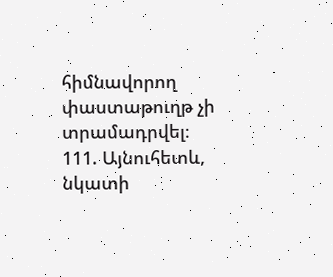հիմնավորող փաստաթուղթ չի տրամադրվել։
111. Այնուհետև, նկատի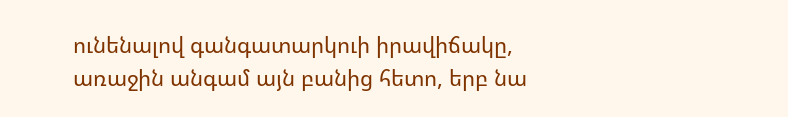ունենալով գանգատարկուի իրավիճակը, առաջին անգամ այն բանից հետո, երբ նա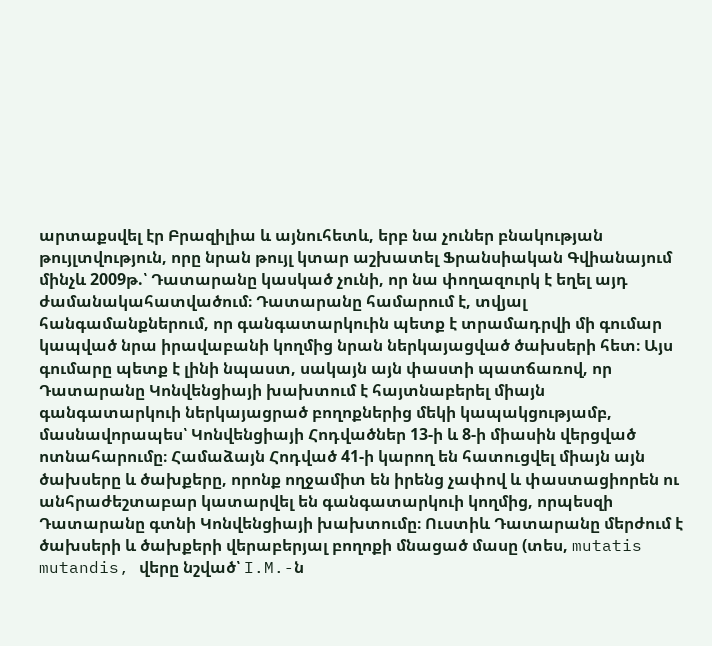արտաքսվել էր Բրազիլիա և այնուհետև, երբ նա չուներ բնակության թույլտվություն, որը նրան թույլ կտար աշխատել Ֆրանսիական Գվիանայում մինչև 2009թ.՝ Դատարանը կասկած չունի, որ նա փողազուրկ է եղել այդ ժամանակահատվածում։ Դատարանը համարում է, տվյալ հանգամանքներում, որ գանգատարկուին պետք է տրամադրվի մի գումար կապված նրա իրավաբանի կողմից նրան ներկայացված ծախսերի հետ։ Այս գումարը պետք է լինի նպաստ, սակայն այն փաստի պատճառով, որ Դատարանը Կոնվենցիայի խախտում է հայտնաբերել միայն գանգատարկուի ներկայացրած բողոքներից մեկի կապակցությամբ, մասնավորապես՝ Կոնվենցիայի Հոդվածներ 13-ի և 8-ի միասին վերցված ոտնահարումը։ Համաձայն Հոդված 41-ի կարող են հատուցվել միայն այն ծախսերը և ծախքերը, որոնք ողջամիտ են իրենց չափով և փաստացիորեն ու անհրաժեշտաբար կատարվել են գանգատարկուի կողմից, որպեսզի Դատարանը գտնի Կոնվենցիայի խախտումը։ Ուստիև Դատարանը մերժում է ծախսերի և ծախքերի վերաբերյալ բողոքի մնացած մասը (տես, mutatis mutandis, վերը նշված՝ I.M.-ն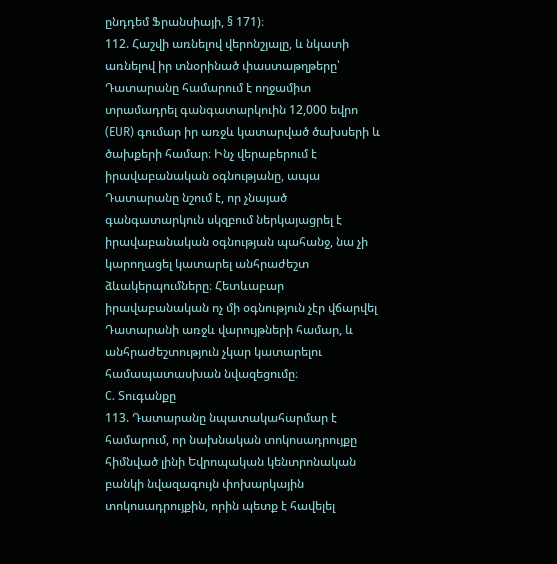ընդդեմ Ֆրանսիայի, § 171)։
112. Հաշվի առնելով վերոնշյալը, և նկատի առնելով իր տնօրինած փաստաթղթերը՝ Դատարանը համարում է ողջամիտ տրամադրել գանգատարկուին 12,000 եվրո (EUR) գումար իր առջև կատարված ծախսերի և ծախքերի համար։ Ինչ վերաբերում է իրավաբանական օգնությանը, ապա Դատարանը նշում է, որ չնայած գանգատարկուն սկզբում ներկայացրել է իրավաբանական օգնության պահանջ, նա չի կարողացել կատարել անհրաժեշտ ձևակերպումները։ Հետևաբար իրավաբանական ոչ մի օգնություն չէր վճարվել Դատարանի առջև վարույթների համար, և անհրաժեշտություն չկար կատարելու համապատասխան նվազեցումը։
C. Տուգանքը
113. Դատարանը նպատակահարմար է համարում, որ նախնական տոկոսադրույքը հիմնված լինի Եվրոպական կենտրոնական բանկի նվազագույն փոխարկային տոկոսադրույքին, որին պետք է հավելել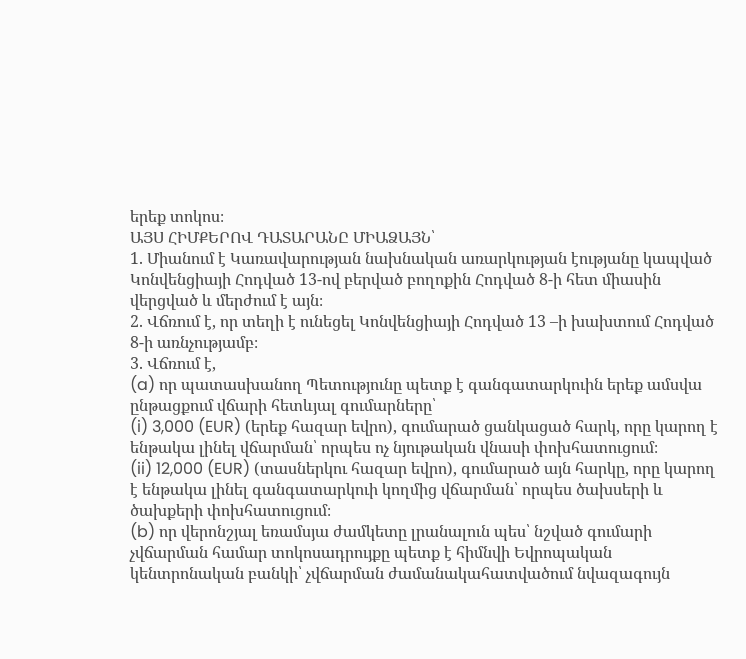երեք տոկոս։
ԱՅՍ ՀԻՄՔԵՐՈՎ ԴԱՏԱՐԱՆԸ ՄԻԱՁԱՅՆ՝
1. Միանում է Կառավարության նախնական առարկության էությանը կապված Կոնվենցիայի Հոդված 13-ով բերված բողոքին Հոդված 8-ի հետ միասին վերցված և մերժում է այն։
2. Վճռում է, որ տեղի է ունեցել Կոնվենցիայի Հոդված 13 –ի խախտում Հոդված 8-ի առնչությամբ։
3. Վճռում է,
(a) որ պատասխանող Պետությունը պետք է գանգատարկուին երեք ամսվա ընթացքում վճարի հետևյալ գումարները՝
(i) 3,000 (EUR) (երեք հազար եվրո), գումարած ցանկացած հարկ, որը կարող է ենթակա լինել վճարման՝ որպես ոչ նյութական վնասի փոխհատուցում։
(ii) 12,000 (EUR) (տասներկու հազար եվրո), գումարած այն հարկը, որը կարող է ենթակա լինել գանգատարկուի կողմից վճարման՝ որպես ծախսերի և ծախքերի փոխհատուցում։
(b) որ վերոնշյալ եռամսյա ժամկետը լրանալուն պես՝ նշված գումարի չվճարման համար տոկոսադրույքը պետք է հիմնվի Եվրոպական կենտրոնական բանկի՝ չվճարման ժամանակահատվածում նվազագույն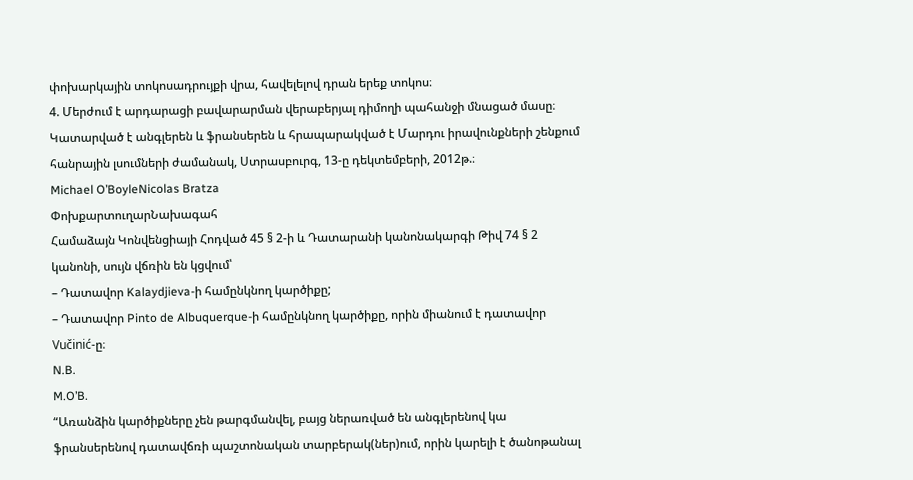փոխարկային տոկոսադրույքի վրա, հավելելով դրան երեք տոկոս։
4. Մերժում է արդարացի բավարարման վերաբերյալ դիմողի պահանջի մնացած մասը։
Կատարված է անգլերեն և ֆրանսերեն և հրապարակված է Մարդու իրավունքների շենքում հանրային լսումների ժամանակ, Ստրասբուրգ, 13-ը դեկտեմբերի, 2012թ.։
Michael O’BoyleNicolas Bratza
ՓոխքարտուղարՆախագահ
Համաձայն Կոնվենցիայի Հոդված 45 § 2-ի և Դատարանի կանոնակարգի Թիվ 74 § 2 կանոնի, սույն վճռին են կցվում՝
– Դատավոր Kalaydjieva-ի համընկնող կարծիքը;
– Դատավոր Pinto de Albuquerque-ի համընկնող կարծիքը, որին միանում է դատավոր Vučinić-ը։
N.B.
M.O’B.
“Առանձին կարծիքները չեն թարգմանվել, բայց ներառված են անգլերենով կա ֆրանսերենով դատավճռի պաշտոնական տարբերակ(ներ)ում, որին կարելի է ծանոթանալ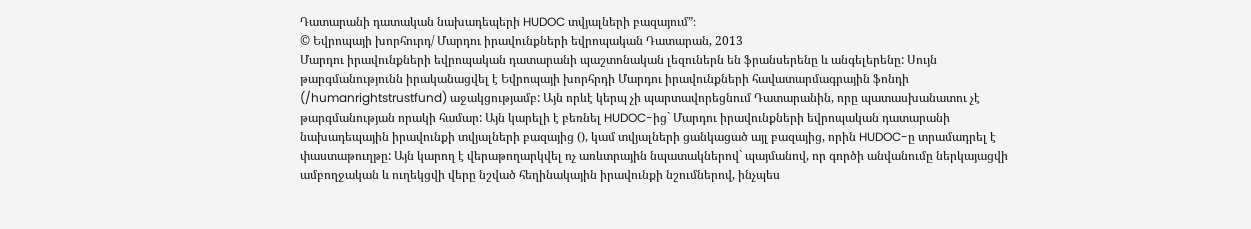Դատարանի դատական նախադեպերի HUDOC տվյալների բազայում”։
© Եվրոպայի խորհուրդ/ Մարդու իրավունքների եվրոպական Դատարան, 2013
Մարդու իրավունքների եվրոպական դատարանի պաշտոնական լեզուներն են ֆրանսերենը և անգելերենը: Սույն թարգմանությունն իրականացվել է Եվրոպայի խորհրդի Մարդու իրավունքների հավատարմագրային ֆոնդի (/humanrightstrustfund) աջակցությամբ: Այն որևէ կերպ չի պարտավորեցնում Դատարանին, որը պատասխանատու չէ թարգմանության որակի համար: Այն կարելի է բեռնել HUDOC-ից` Մարդու իրավունքների եվրոպական դատարանի նախադեպային իրավունքի տվյալների բազայից (), կամ տվյալների ցանկացած այլ բազայից, որին HUDOC-ը տրամադրել է փաստաթուղթը: Այն կարող է վերաթողարկվել ոչ առևտրային նպատակներով` պայմանով, որ գործի անվանումը ներկայացվի ամբողջական և ուղեկցվի վերը նշված հեղինակային իրավունքի նշումներով, ինչպես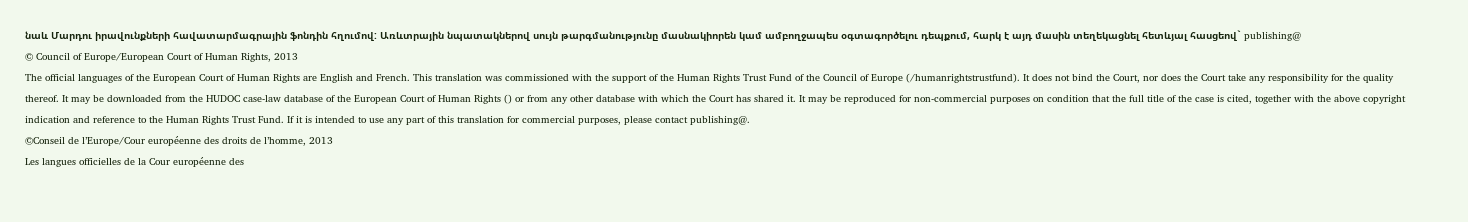նաև Մարդու իրավունքների հավատարմագրային ֆոնդին հղումով: Առևտրային նպատակներով սույն թարգմանությունը մասնակիորեն կամ ամբողջապես օգտագործելու դեպքում, հարկ է այդ մասին տեղեկացնել հետևյալ հասցեով` publishing@
© Council of Europe/European Court of Human Rights, 2013
The official languages of the European Court of Human Rights are English and French. This translation was commissioned with the support of the Human Rights Trust Fund of the Council of Europe (/humanrightstrustfund). It does not bind the Court, nor does the Court take any responsibility for the quality thereof. It may be downloaded from the HUDOC case-law database of the European Court of Human Rights () or from any other database with which the Court has shared it. It may be reproduced for non-commercial purposes on condition that the full title of the case is cited, together with the above copyright indication and reference to the Human Rights Trust Fund. If it is intended to use any part of this translation for commercial purposes, please contact publishing@.
©Conseil de l’Europe/Cour européenne des droits de l’homme, 2013
Les langues officielles de la Cour européenne des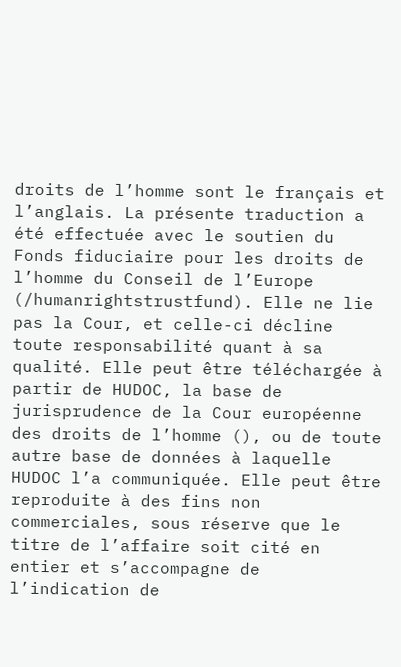droits de l’homme sont le français et l’anglais. La présente traduction a été effectuée avec le soutien du Fonds fiduciaire pour les droits de l’homme du Conseil de l’Europe (/humanrightstrustfund). Elle ne lie pas la Cour, et celle-ci décline toute responsabilité quant à sa qualité. Elle peut être téléchargée à partir de HUDOC, la base de jurisprudence de la Cour européenne des droits de l’homme (), ou de toute autre base de données à laquelle HUDOC l’a communiquée. Elle peut être reproduite à des fins non commerciales, sous réserve que le titre de l’affaire soit cité en entier et s’accompagne de l’indication de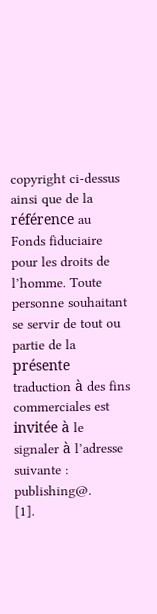copyright ci-dessus ainsi que de la référence au Fonds fiduciaire pour les droits de l’homme. Toute personne souhaitant se servir de tout ou partie de la présente traduction à des fins commerciales est invitée à le signaler à l’adresse suivante : publishing@.
[1].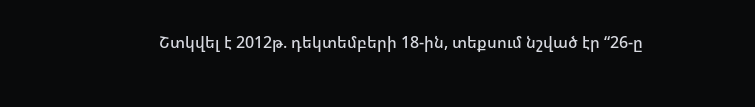Շտկվել է 2012թ. դեկտեմբերի 18-ին, տեքսում նշված էր “26-ը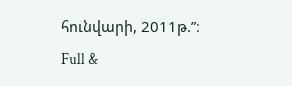հունվարի, 2011թ.”։
Full &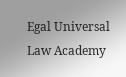Egal Universal Law Academy